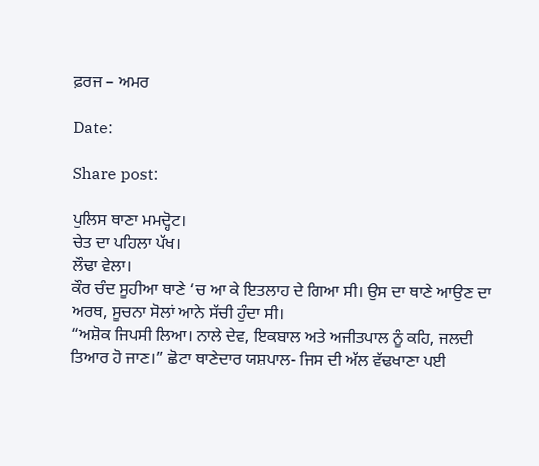ਫ਼ਰਜ – ਅਮਰ

Date:

Share post:

ਪੁਲਿਸ ਥਾਣਾ ਮਮਦ੍ਹੋਟ।
ਚੇਤ ਦਾ ਪਹਿਲਾ ਪੱਖ।
ਲੌਢਾ ਵੇਲਾ।
ਕੌਰ ਚੰਦ ਸੂਹੀਆ ਥਾਣੇ ‘ਚ ਆ ਕੇ ਇਤਲਾਹ ਦੇ ਗਿਆ ਸੀ। ਉਸ ਦਾ ਥਾਣੇ ਆਉਣ ਦਾ ਅਰਥ, ਸੂਚਨਾ ਸੋਲਾਂ ਆਨੇ ਸੱਚੀ ਹੁੰਦਾ ਸੀ।
“ਅਸ਼ੋਕ ਜਿਪਸੀ ਲਿਆ। ਨਾਲੇ ਦੇਵ, ਇਕਬਾਲ ਅਤੇ ਅਜੀਤਪਾਲ ਨੂੰ ਕਹਿ, ਜਲਦੀ ਤਿਆਰ ਹੋ ਜਾਣ।” ਛੋਟਾ ਥਾਣੇਦਾਰ ਯਸ਼ਪਾਲ- ਜਿਸ ਦੀ ਅੱਲ ਵੱਢਖਾਣਾ ਪਈ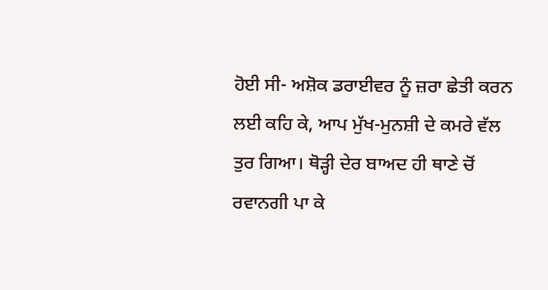ਹੋਈ ਸੀ- ਅਸ਼ੋਕ ਡਰਾਈਵਰ ਨੂੰ ਜ਼ਰਾ ਛੇਤੀ ਕਰਨ ਲਈ ਕਹਿ ਕੇ, ਆਪ ਮੁੱਖ-ਮੁਨਸ਼ੀ ਦੇ ਕਮਰੇ ਵੱਲ ਤੁਰ ਗਿਆ। ਥੋੜ੍ਹੀ ਦੇਰ ਬਾਅਦ ਹੀ ਥਾਣੇ ਚੋਂ ਰਵਾਨਗੀ ਪਾ ਕੇ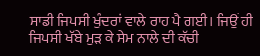ਸਾਡੀ ਜਿਪਸੀ ਖੁੰਦਰਾਂ ਵਾਲੇ ਰਾਹ ਪੈ ਗਈ। ਜਿਉਂ ਹੀ ਜਿਪਸੀ ਖੱਬੇ ਮੁੜ ਕੇ ਸੇਮ ਨਾਲੇ ਦੀ ਕੱਚੀ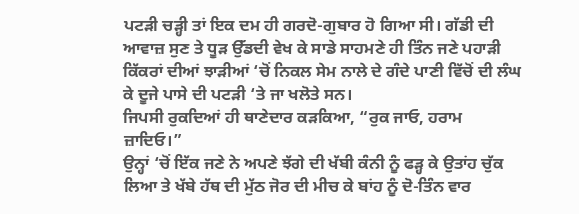ਪਟੜੀ ਚੜ੍ਹੀ ਤਾਂ ਇਕ ਦਮ ਹੀ ਗਰਦੋ-ਗੁਬਾਰ ਹੋ ਗਿਆ ਸੀ। ਗੱਡੀ ਦੀ ਆਵਾਜ਼ ਸੁਣ ਤੇ ਧੂੜ ਉੱਡਦੀ ਵੇਖ ਕੇ ਸਾਡੇ ਸਾਹਮਣੇ ਹੀ ਤਿੰਨ ਜਣੇ ਪਹਾੜੀ ਕਿੱਕਰਾਂ ਦੀਆਂ ਝਾੜੀਆਂ ‘ਚੋਂ ਨਿਕਲ ਸੇਮ ਨਾਲੇ ਦੇ ਗੰਦੇ ਪਾਣੀ ਵਿੱਚੋਂ ਦੀ ਲੰਘ ਕੇ ਦੂਜੇ ਪਾਸੇ ਦੀ ਪਟੜੀ ‘ਤੇ ਜਾ ਖਲੋਤੇ ਸਨ।
ਜਿਪਸੀ ਰੁਕਦਿਆਂ ਹੀ ਥਾਣੇਦਾਰ ਕੜਕਿਆ, “ਰੁਕ ਜਾਓ, ਹਰਾਮ ਜ਼ਾਦਿਓ।”
ਉਨ੍ਹਾਂ ‘ਚੋਂ ਇੱਕ ਜਣੇ ਨੇ ਅਪਣੇ ਝੱਗੇ ਦੀ ਖੱਬੀ ਕੰਨੀ ਨੂੰ ਫੜ੍ਹ ਕੇ ਉਤਾਂਹ ਚੁੱਕ ਲਿਆ ਤੇ ਖੱਬੇ ਹੱਥ ਦੀ ਮੁੱਠ ਜੋਰ ਦੀ ਮੀਚ ਕੇ ਬਾਂਹ ਨੂੰ ਦੋ-ਤਿੰਨ ਵਾਰ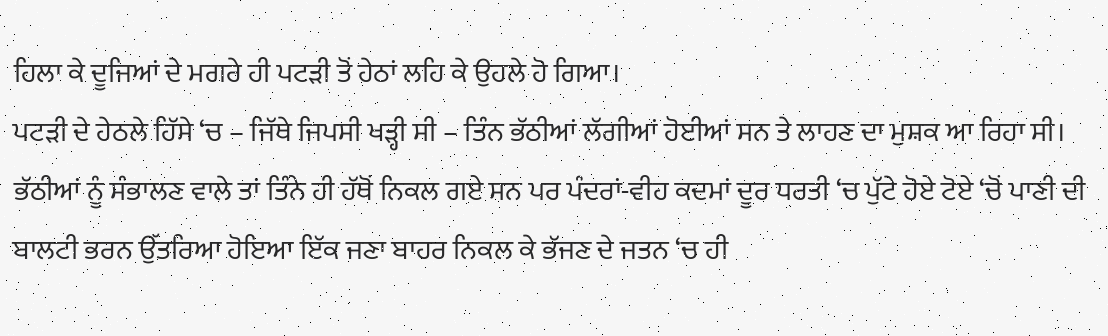ਹਿਲਾ ਕੇ ਦੂਜਿਆਂ ਦੇ ਮਗਰੇ ਹੀ ਪਟੜੀ ਤੋਂ ਹੇਠਾਂ ਲਹਿ ਕੇ ਉਹਲੇ ਹੋ ਗਿਆ।
ਪਟੜੀ ਦੇ ਹੇਠਲੇ ਹਿੱਸੇ ‘ਚ – ਜਿੱਥੇ ਜਿਪਸੀ ਖੜ੍ਹੀ ਸੀ – ਤਿੰਨ ਭੱਠੀਆਂ ਲੱਗੀਆਂ ਹੋਈਆਂ ਸਨ ਤੇ ਲਾਹਣ ਦਾ ਮੁਸ਼ਕ ਆ ਰਿਹਾ ਸੀ। ਭੱਠੀਆਂ ਨੂੰ ਸੰਭਾਲਣ ਵਾਲੇ ਤਾਂ ਤਿੰਨੇ ਹੀ ਹੱਥੋਂ ਨਿਕਲ ਗਏ ਸਨ ਪਰ ਪੰਦਰਾਂ-ਵੀਹ ਕਦਮਾਂ ਦੂਰ ਧਰਤੀ ‘ਚ ਪੁੱਟੇ ਹੋਏ ਟੋਏ ‘ਚੋਂ ਪਾਣੀ ਦੀ ਬਾਲਟੀ ਭਰਨ ਉੱਤਰਿਆ ਹੋਇਆ ਇੱਕ ਜਣਾ ਬਾਹਰ ਨਿਕਲ ਕੇ ਭੱਜਣ ਦੇ ਜਤਨ ‘ਚ ਹੀ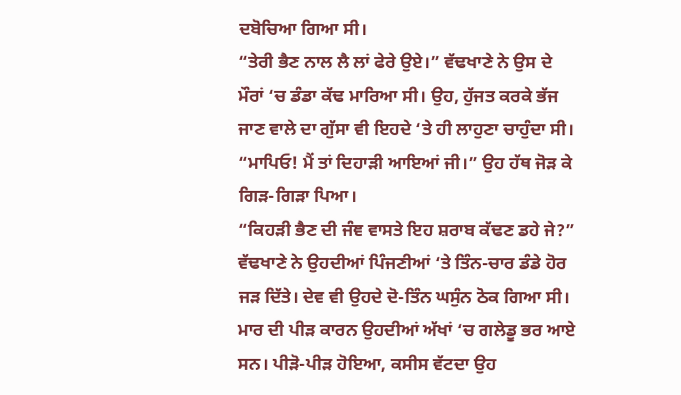ਦਬੋਚਿਆ ਗਿਆ ਸੀ।
“ਤੇਰੀ ਭੈਣ ਨਾਲ ਲੈ ਲਾਂ ਫੇਰੇ ਉਏ।” ਵੱਢਖਾਣੇ ਨੇ ਉਸ ਦੇ ਮੌਰਾਂ ‘ਚ ਡੰਡਾ ਕੱਢ ਮਾਰਿਆ ਸੀ। ਉਹ, ਹੁੱਜਤ ਕਰਕੇ ਭੱਜ ਜਾਣ ਵਾਲੇ ਦਾ ਗੁੱਸਾ ਵੀ ਇਹਦੇ ‘ਤੇ ਹੀ ਲਾਹੁਣਾ ਚਾਹੁੰਦਾ ਸੀ।
“ਮਾਪਿਓ! ਮੈਂ ਤਾਂ ਦਿਹਾੜੀ ਆਇਆਂ ਜੀ।” ਉਹ ਹੱਥ ਜੋੜ ਕੇ ਗਿੜ-ਗਿੜਾ ਪਿਆ।
“ਕਿਹੜੀ ਭੈਣ ਦੀ ਜੰਞ ਵਾਸਤੇ ਇਹ ਸ਼ਰਾਬ ਕੱਢਣ ਡਹੇ ਜੇ?” ਵੱਢਖਾਣੇ ਨੇ ਉਹਦੀਆਂ ਪਿੰਜਣੀਆਂ ‘ਤੇ ਤਿੰਨ-ਚਾਰ ਡੰਡੇ ਹੋਰ ਜੜ ਦਿੱਤੇ। ਦੇਵ ਵੀ ਉਹਦੇ ਦੋ-ਤਿੰਨ ਘਸੁੰਨ ਠੋਕ ਗਿਆ ਸੀ। ਮਾਰ ਦੀ ਪੀੜ ਕਾਰਨ ਉਹਦੀਆਂ ਅੱਖਾਂ ‘ਚ ਗਲੇਡੂ ਭਰ ਆਏ ਸਨ। ਪੀੜੋ-ਪੀੜ ਹੋਇਆ, ਕਸੀਸ ਵੱਟਦਾ ਉਹ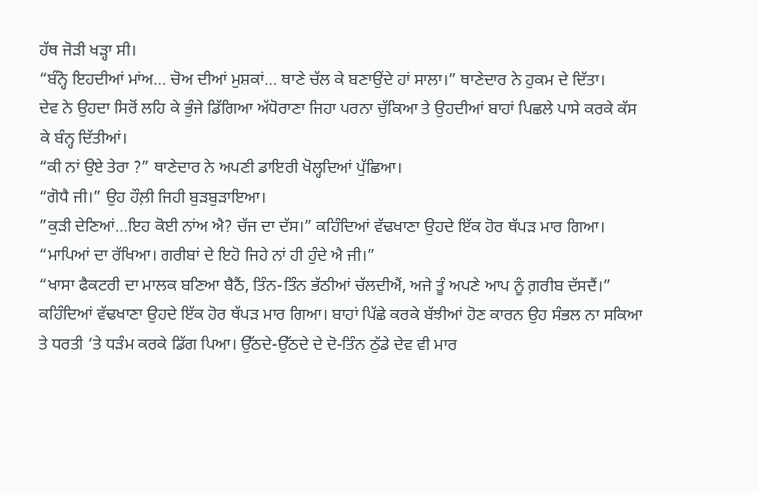ਹੱਥ ਜੋੜੀ ਖੜ੍ਹਾ ਸੀ।
“ਬੰਨ੍ਹੋ ਇਹਦੀਆਂ ਮਾਂਅ… ਚੋਅ ਦੀਆਂ ਮੁਸ਼ਕਾਂ… ਥਾਣੇ ਚੱਲ ਕੇ ਬਣਾਉਂਦੇ ਹਾਂ ਸਾਲਾ।” ਥਾਣੇਦਾਰ ਨੇ ਹੁਕਮ ਦੇ ਦਿੱਤਾ।
ਦੇਵ ਨੇ ਉਹਦਾ ਸਿਰੋਂ ਲਹਿ ਕੇ ਭੁੰਜੇ ਡਿੱਗਿਆ ਅੱਧੋਰਾਣਾ ਜਿਹਾ ਪਰਨਾ ਚੁੱਕਿਆ ਤੇ ਉਹਦੀਆਂ ਬਾਹਾਂ ਪਿਛਲੇ ਪਾਸੇ ਕਰਕੇ ਕੱਸ ਕੇ ਬੰਨ੍ਹ ਦਿੱਤੀਆਂ।
“ਕੀ ਨਾਂ ਉਏ ਤੇਰਾ ?” ਥਾਣੇਦਾਰ ਨੇ ਅਪਣੀ ਡਾਇਰੀ ਖੋਲ੍ਹਦਿਆਂ ਪੁੱਛਿਆ।
“ਗੋਧੈ ਜੀ।” ਉਹ ਹੌਲ਼ੀ ਜਿਹੀ ਬੁੜਬੁੜਾਇਆ।
”ਕੁੜੀ ਦੇਣਿਆਂ…ਇਹ ਕੋਈ ਨਾਂਅ ਐ? ਚੱਜ ਦਾ ਦੱਸ।” ਕਹਿੰਦਿਆਂ ਵੱਢਖਾਣਾ ਉਹਦੇ ਇੱਕ ਹੋਰ ਥੱਪੜ ਮਾਰ ਗਿਆ।
“ਮਾਪਿਆਂ ਦਾ ਰੱਖਿਆ। ਗਰੀਬਾਂ ਦੇ ਇਹੋ ਜਿਹੇ ਨਾਂ ਹੀ ਹੁੰਦੇ ਐ ਜੀ।”
“ਖਾਸਾ ਫੈਕਟਰੀ ਦਾ ਮਾਲਕ ਬਣਿਆ ਬੈਠੈਂ, ਤਿੰਨ-ਤਿੰਨ ਭੱਠੀਆਂ ਚੱਲਦੀਐਂ, ਅਜੇ ਤੂੰ ਅਪਣੇ ਆਪ ਨੂੰ ਗ਼ਰੀਬ ਦੱਸਦੈਂ।” ਕਹਿੰਦਿਆਂ ਵੱਢਖਾਣਾ ਉਹਦੇ ਇੱਕ ਹੋਰ ਥੱਪੜ ਮਾਰ ਗਿਆ। ਬਾਹਾਂ ਪਿੱਛੇ ਕਰਕੇ ਬੱਝੀਆਂ ਹੋਣ ਕਾਰਨ ਉਹ ਸੰਭਲ ਨਾ ਸਕਿਆ ਤੇ ਧਰਤੀ ‘ਤੇ ਧੜੰਮ ਕਰਕੇ ਡਿੱਗ ਪਿਆ। ਉੱਠਦੇ-ਉੱਠਦੇ ਦੇ ਦੋ-ਤਿੰਨ ਠੁੱਡੇ ਦੇਵ ਵੀ ਮਾਰ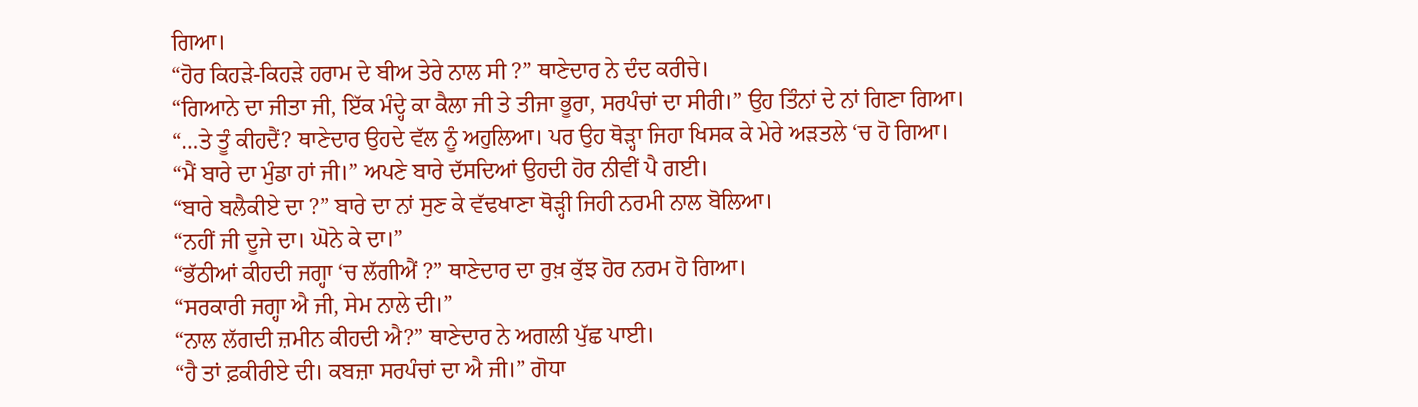ਗਿਆ।
“ਹੋਰ ਕਿਹੜੇ-ਕਿਹੜੇ ਹਰਾਮ ਦੇ ਬੀਅ ਤੇਰੇ ਨਾਲ ਸੀ ?” ਥਾਣੇਦਾਰ ਨੇ ਦੰਦ ਕਰੀਚੇ।
“ਗਿਆਨੇ ਦਾ ਜੀਤਾ ਜੀ, ਇੱਕ ਮੰਦ੍ਹੇ ਕਾ ਕੈਲਾ ਜੀ ਤੇ ਤੀਜਾ ਭੂਰਾ, ਸਰਪੰਚਾਂ ਦਾ ਸੀਰੀ।” ਉਹ ਤਿੰਨਾਂ ਦੇ ਨਾਂ ਗਿਣਾ ਗਿਆ।
“…ਤੇ ਤੂੰ ਕੀਹਦੈਂ? ਥਾਣੇਦਾਰ ਉਹਦੇ ਵੱਲ ਨੂੰ ਅਹੁਲਿਆ। ਪਰ ਉਹ ਥੋੜ੍ਹਾ ਜਿਹਾ ਖਿਸਕ ਕੇ ਮੇਰੇ ਅੜਤਲੇ ‘ਚ ਹੋ ਗਿਆ।
“ਮੈਂ ਬਾਰੇ ਦਾ ਮੁੰਡਾ ਹਾਂ ਜੀ।” ਅਪਣੇ ਬਾਰੇ ਦੱਸਦਿਆਂ ਉਹਦੀ ਹੋਰ ਨੀਵੀਂ ਪੈ ਗਈ।
“ਬਾਰੇ ਬਲੈਕੀਏ ਦਾ ?” ਬਾਰੇ ਦਾ ਨਾਂ ਸੁਣ ਕੇ ਵੱਢਖਾਣਾ ਥੋੜ੍ਹੀ ਜਿਹੀ ਨਰਮੀ ਨਾਲ ਬੋਲਿਆ।
“ਨਹੀਂ ਜੀ ਦੂਜੇ ਦਾ। ਘੋਨੇ ਕੇ ਦਾ।”
“ਭੱਠੀਆਂ ਕੀਹਦੀ ਜਗ੍ਹਾ ‘ਚ ਲੱਗੀਐਂ ?” ਥਾਣੇਦਾਰ ਦਾ ਰੁਖ਼ ਕੁੱਝ ਹੋਰ ਨਰਮ ਹੋ ਗਿਆ।
“ਸਰਕਾਰੀ ਜਗ੍ਹਾ ਐ ਜੀ, ਸੇਮ ਨਾਲੇ ਦੀ।”
“ਨਾਲ ਲੱਗਦੀ ਜ਼ਮੀਨ ਕੀਹਦੀ ਐ?” ਥਾਣੇਦਾਰ ਨੇ ਅਗਲੀ ਪੁੱਛ ਪਾਈ।
“ਹੈ ਤਾਂ ਫ਼ਕੀਰੀਏ ਦੀ। ਕਬਜ਼ਾ ਸਰਪੰਚਾਂ ਦਾ ਐ ਜੀ।” ਗੋਧਾ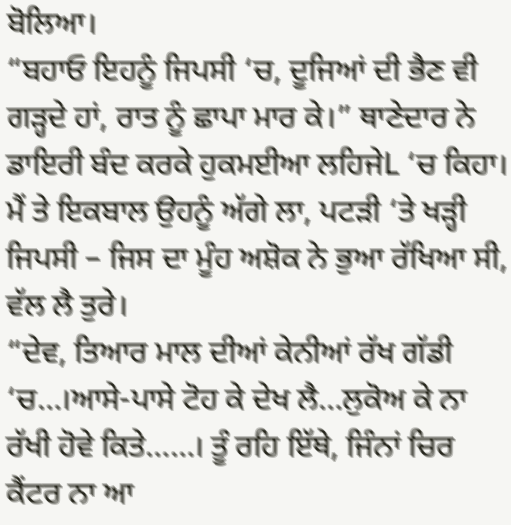ਬੋਲਿਆ।
“ਬਹਾਓ ਇਹਨੂੰ ਜਿਪਸੀ ‘ਚ, ਦੂਜਿਆਂ ਦੀ ਭੈਣ ਵੀ ਗੜ੍ਹਦੇ ਹਾਂ, ਰਾਤ ਨੂੰ ਛਾਪਾ ਮਾਰ ਕੇ।” ਥਾਣੇਦਾਰ ਨੇ ਡਾਇਰੀ ਬੰਦ ਕਰਕੇ ਹੁਕਮਈਆ ਲਹਿਜੇL ‘ਚ ਕਿਹਾ।
ਮੈਂ ਤੇ ਇਕਬਾਲ ਉਹਨੂੰ ਅੱਗੇ ਲਾ, ਪਟੜੀ ‘ਤੇ ਖੜ੍ਹੀ ਜਿਪਸੀ – ਜਿਸ ਦਾ ਮੂੰਹ ਅਸ਼ੋਕ ਨੇ ਭੁਆ ਰੱਖਿਆ ਸੀ, ਵੱਲ ਲੈ ਤੁਰੇ।
“ਦੇਵ, ਤਿਆਰ ਮਾਲ ਦੀਆਂ ਕੇਨੀਆਂ ਰੱਖ ਗੱਡੀ ‘ਚ…।ਆਸੇ-ਪਾਸੇ ਟੋਹ ਕੇ ਦੇਖ ਲੈ…ਲੁਕੋਅ ਕੇ ਨਾ ਰੱਖੀ ਹੋਵੇ ਕਿਤੇ……। ਤੂੰ ਰਹਿ ਇੱਥੇ, ਜਿੰਨਾਂ ਚਿਰ ਕੈਂਟਰ ਨਾ ਆ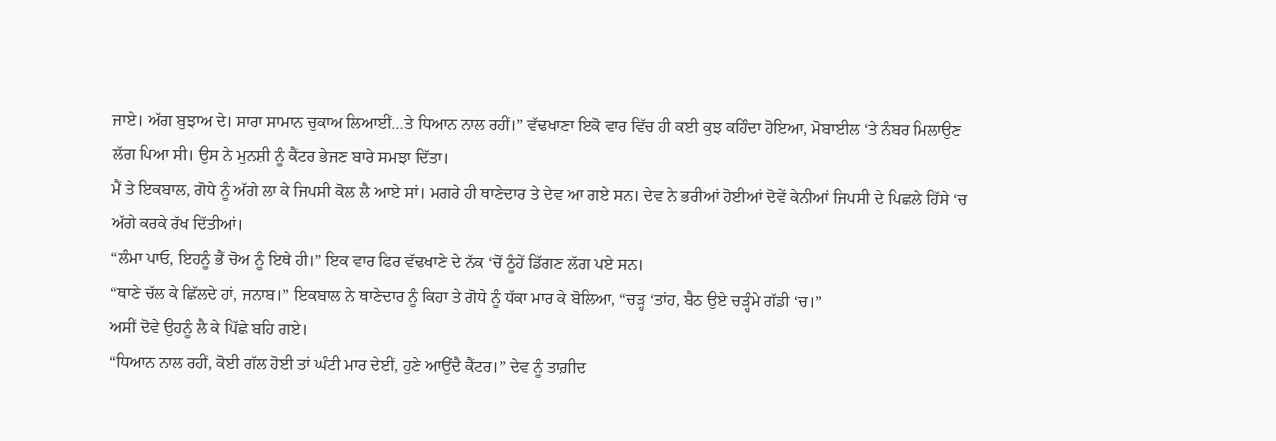ਜਾਏ। ਅੱਗ ਬੁਝਾਅ ਦੇ। ਸਾਰਾ ਸਾਮਾਨ ਚੁਕਾਅ ਲਿਆਈਂ…ਤੇ ਧਿਆਨ ਨਾਲ ਰਹੀਂ।” ਵੱਢਖਾਣਾ ਇਕੋ ਵਾਰ ਵਿੱਚ ਹੀ ਕਈ ਕੁਝ ਕਹਿੰਦਾ ਹੋਇਆ, ਮੋਬਾਈਲ ‘ਤੇ ਨੰਬਰ ਮਿਲਾਉਣ ਲੱਗ ਪਿਆ ਸੀ। ਉਸ ਨੇ ਮੁਨਸ਼ੀ ਨੂੰ ਕੈਂਟਰ ਭੇਜਣ ਬਾਰੇ ਸਮਝਾ ਦਿੱਤਾ।
ਮੈਂ ਤੇ ਇਕਬਾਲ, ਗੋਧੇ ਨੂੰ ਅੱਗੇ ਲਾ ਕੇ ਜਿਪਸੀ ਕੋਲ ਲੈ ਆਏ ਸਾਂ। ਮਗਰੇ ਹੀ ਥਾਣੇਦਾਰ ਤੇ ਦੇਵ ਆ ਗਏ ਸਨ। ਦੇਵ ਨੇ ਭਰੀਆਂ ਹੋਈਆਂ ਦੋਵੇਂ ਕੇਨੀਆਂ ਜਿਪਸੀ ਦੇ ਪਿਛਲੇ ਹਿੱਸੇ ‘ਚ ਅੱਗੇ ਕਰਕੇ ਰੱਖ ਦਿੱਤੀਆਂ।
“ਲੰਮਾ ਪਾਓ, ਇਹਨੂੰ ਭੈਂ ਚੋਅ ਨੂੰ ਇਥੇ ਹੀ।” ਇਕ ਵਾਰ ਫਿਰ ਵੱਢਖਾਣੇ ਦੇ ਨੱਕ ‘ਚੋਂ ਠੂੰਹੇਂ ਡਿੱਗਣ ਲੱਗ ਪਏ ਸਨ।
“ਥਾਣੇ ਚੱਲ ਕੇ ਛਿੱਲਦੇ ਹਾਂ, ਜਨਾਬ।” ਇਕਬਾਲ ਨੇ ਥਾਣੇਦਾਰ ਨੂੰ ਕਿਹਾ ਤੇ ਗੋਧੇ ਨੂੰ ਧੱਕਾ ਮਾਰ ਕੇ ਬੋਲਿਆ, “ਚੜ੍ਹ ‘ਤਾਂਹ, ਬੈਠ ਉਏ ਚੜ੍ਹੰਮੇ ਗੱਡੀ ‘ਚ।”
ਅਸੀਂ ਦੋਵੇ ਉਹਨੂੰ ਲੈ ਕੇ ਪਿੱਛੇ ਬਹਿ ਗਏ।
“ਧਿਆਨ ਨਾਲ ਰਹੀਂ, ਕੋਈ ਗੱਲ ਹੋਈ ਤਾਂ ਘੰਟੀ ਮਾਰ ਦੇਈਂ, ਹੁਣੇ ਆਉਂਦੈ ਕੈਂਟਰ।” ਦੇਵ ਨੂੰ ਤਾਗ਼ੀਦ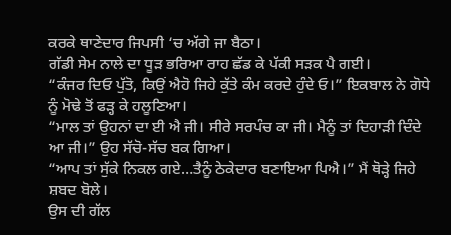ਕਰਕੇ ਥਾਣੇਦਾਰ ਜਿਪਸੀ ‘ਚ ਅੱਗੇ ਜਾ ਬੈਠਾ।
ਗੱਡੀ ਸੇਮ ਨਾਲੇ ਦਾ ਧੂੜ ਭਰਿਆ ਰਾਹ ਛੱਡ ਕੇ ਪੱਕੀ ਸੜਕ ਪੈ ਗਈ।
“ਕੰਜਰ ਦਿਓ ਪੁੱਤੋ, ਕਿਉਂ ਐਹੋ ਜਿਹੇ ਕੁੱਤੇ ਕੰਮ ਕਰਦੇ ਹੁੰਦੇ ਓ।” ਇਕਬਾਲ ਨੇ ਗੋਧੇ ਨੂੰ ਮੋਢੇ ਤੋਂ ਫੜ੍ਹ ਕੇ ਹਲੂਣਿਆ।
“ਮਾਲ ਤਾਂ ਉਹਨਾਂ ਦਾ ਈ ਐ ਜੀ। ਸੀਰੇ ਸਰਪੰਚ ਕਾ ਜੀ। ਮੈਨੂੰ ਤਾਂ ਦਿਹਾੜੀ ਦਿੰਦੇ ਆ ਜੀ।” ਉਹ ਸੱਚੋ-ਸੱਚ ਬਕ ਗਿਆ।
“ਆਪ ਤਾਂ ਸੁੱਕੇ ਨਿਕਲ ਗਏ…ਤੈਨੂੰ ਠੇਕੇਦਾਰ ਬਣਾਇਆ ਪਿਐ।” ਮੈਂ ਥੋੜ੍ਹੇ ਜਿਹੇ ਸ਼ਬਦ ਬੋਲੇ।
ਉਸ ਦੀ ਗੱਲ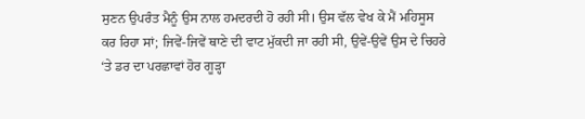ਸੁਣਨ ਉਪਰੰਤ ਮੈਨੂੰ ਉਸ ਨਾਲ ਹਮਦਰਦੀ ਹੋ ਰਹੀ ਸੀ। ਉਸ ਵੱਲ ਵੇਖ ਕੇ ਮੈਂ ਮਹਿਸੂਸ ਕਰ ਰਿਹਾ ਸਾਂ; ਜਿਵੇਂ-ਜਿਵੇਂ ਥਾਣੇ ਦੀ ਵਾਟ ਮੁੱਕਦੀ ਜਾ ਰਹੀ ਸੀ, ਉਵੇਂ-ਉਵੇਂ ਉਸ ਦੇ ਚਿਹਰੇ ‘ਤੇ ਡਰ ਦਾ ਪਰਛਾਵਾਂ ਹੋਰ ਗੂੜ੍ਹਾ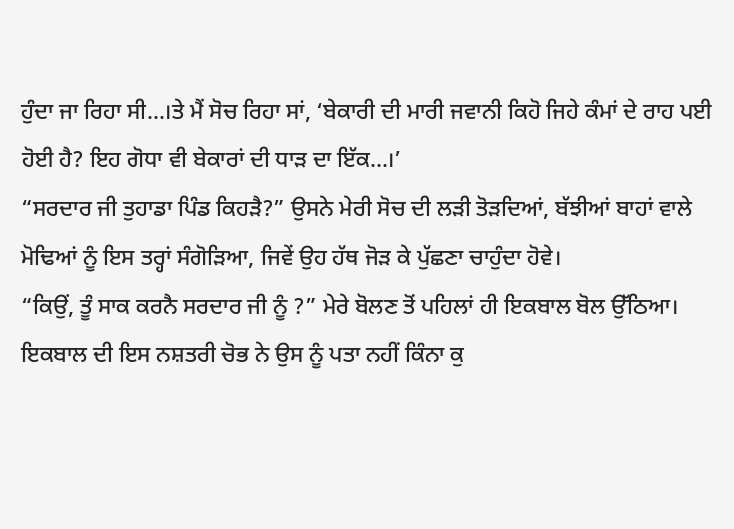ਹੁੰਦਾ ਜਾ ਰਿਹਾ ਸੀ…।ਤੇ ਮੈਂ ਸੋਚ ਰਿਹਾ ਸਾਂ, ‘ਬੇਕਾਰੀ ਦੀ ਮਾਰੀ ਜਵਾਨੀ ਕਿਹੋ ਜਿਹੇ ਕੰਮਾਂ ਦੇ ਰਾਹ ਪਈ ਹੋਈ ਹੈ? ਇਹ ਗੋਧਾ ਵੀ ਬੇਕਾਰਾਂ ਦੀ ਧਾੜ ਦਾ ਇੱਕ…।’
“ਸਰਦਾਰ ਜੀ ਤੁਹਾਡਾ ਪਿੰਡ ਕਿਹੜੈ?” ਉਸਨੇ ਮੇਰੀ ਸੋਚ ਦੀ ਲੜੀ ਤੋੜਦਿਆਂ, ਬੱਝੀਆਂ ਬਾਹਾਂ ਵਾਲੇ ਮੋਢਿਆਂ ਨੂੰ ਇਸ ਤਰ੍ਹਾਂ ਸੰਗੋੜਿਆ, ਜਿਵੇਂ ਉਹ ਹੱਥ ਜੋੜ ਕੇ ਪੁੱਛਣਾ ਚਾਹੁੰਦਾ ਹੋਵੇ।
“ਕਿਉਂ, ਤੂੰ ਸਾਕ ਕਰਨੈ ਸਰਦਾਰ ਜੀ ਨੂੰ ?” ਮੇਰੇ ਬੋਲਣ ਤੋਂ ਪਹਿਲਾਂ ਹੀ ਇਕਬਾਲ ਬੋਲ ਉੱਠਿਆ।
ਇਕਬਾਲ ਦੀ ਇਸ ਨਸ਼ਤਰੀ ਚੋਭ ਨੇ ਉਸ ਨੂੰ ਪਤਾ ਨਹੀਂ ਕਿੰਨਾ ਕੁ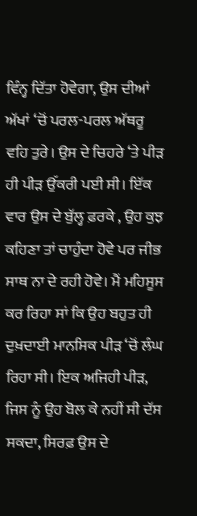ਵਿੰਨ੍ਹ ਦਿੱਤਾ ਹੋਵੇਗਾ, ਉਸ ਦੀਆਂ ਅੱਖਾਂ ‘ਚੋਂ ਪਰਲ-ਪਰਲ ਅੱਥਰੂ ਵਹਿ ਤੁਰੇ। ਉਸ ਦੇ ਚਿਹਰੇ ‘ਤੇ ਪੀੜ ਹੀ ਪੀੜ ਉੱਕਰੀ ਪਈ ਸੀ। ਇੱਕ ਵਾਰ ਉਸ ਦੇ ਬੁੱਲ੍ਹ ਫ਼ਰਕੇ , ਉਹ ਕੁਝ ਕਹਿਣਾ ਤਾਂ ਚਾਹੁੰਦਾ ਹੋਵੇ ਪਰ ਜੀਭ ਸਾਥ ਨਾ ਦੇ ਰਹੀ ਹੋਵੇ। ਮੈਂ ਮਹਿਸੂਸ ਕਰ ਰਿਹਾ ਸਾਂ ਕਿ ਉਹ ਬਹੁਤ ਹੀ ਦੁਖ਼ਦਾਈ ਮਾਨਸਿਕ ਪੀੜ ‘ਚੋਂ ਲੰਘ ਰਿਹਾ ਸੀ। ਇਕ ਅਜਿਹੀ ਪੀੜ, ਜਿਸ ਨੂੰ ਉਹ ਬੋਲ ਕੇ ਨਹੀਂ ਸੀ ਦੱਸ ਸਕਦਾ, ਸਿਰਫ਼ ਉਸ ਦੇ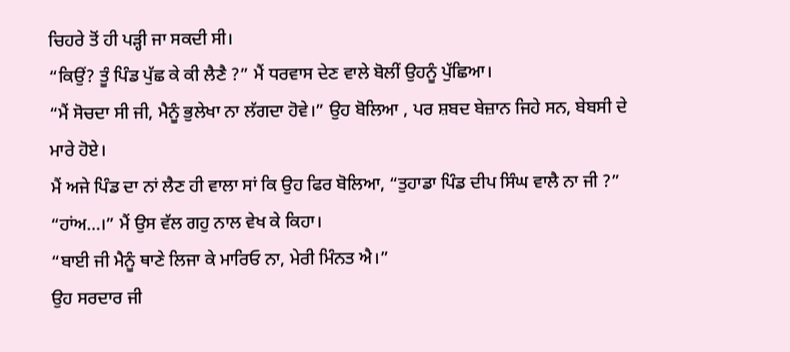ਚਿਹਰੇ ਤੋਂ ਹੀ ਪੜ੍ਹੀ ਜਾ ਸਕਦੀ ਸੀ।
“ਕਿਉਂ? ਤੂੰ ਪਿੰਡ ਪੁੱਛ ਕੇ ਕੀ ਲੈਣੈ ?” ਮੈਂ ਧਰਵਾਸ ਦੇਣ ਵਾਲੇ ਬੋਲੀਂ ਉਹਨੂੰ ਪੁੱਛਿਆ।
“ਮੈਂ ਸੋਚਦਾ ਸੀ ਜੀ, ਮੈਨੂੰ ਭੁਲੇਖਾ ਨਾ ਲੱਗਦਾ ਹੋਵੇ।” ਉਹ ਬੋਲਿਆ , ਪਰ ਸ਼ਬਦ ਬੇਜ਼ਾਨ ਜਿਹੇ ਸਨ, ਬੇਬਸੀ ਦੇ ਮਾਰੇ ਹੋਏ।
ਮੈਂ ਅਜੇ ਪਿੰਡ ਦਾ ਨਾਂ ਲੈਣ ਹੀ ਵਾਲਾ ਸਾਂ ਕਿ ਉਹ ਫਿਰ ਬੋਲਿਆ, “ਤੁਹਾਡਾ ਪਿੰਡ ਦੀਪ ਸਿੰਘ ਵਾਲੈ ਨਾ ਜੀ ?”
“ਹਾਂਅ…।” ਮੈਂ ਉਸ ਵੱਲ ਗਹੁ ਨਾਲ ਵੇਖ ਕੇ ਕਿਹਾ।
“ਬਾਈ ਜੀ ਮੈਨੂੰ ਥਾਣੇ ਲਿਜਾ ਕੇ ਮਾਰਿਓ ਨਾ, ਮੇਰੀ ਮਿੰਨਤ ਐ।”
ਉਹ ਸਰਦਾਰ ਜੀ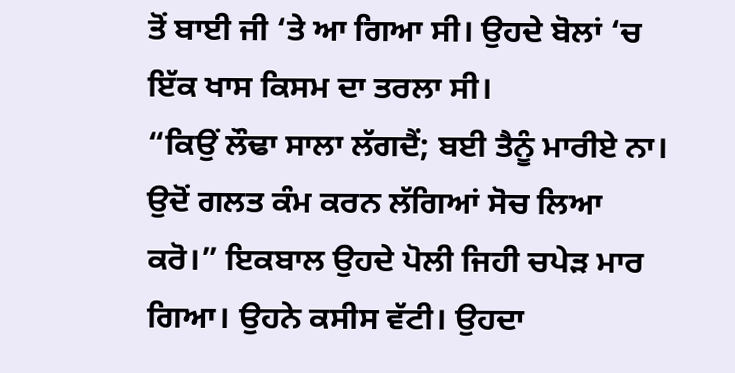ਤੋਂ ਬਾਈ ਜੀ ‘ਤੇ ਆ ਗਿਆ ਸੀ। ਉਹਦੇ ਬੋਲਾਂ ‘ਚ ਇੱਕ ਖਾਸ ਕਿਸਮ ਦਾ ਤਰਲਾ ਸੀ।
“ਕਿਉਂ ਲੌਢਾ ਸਾਲਾ ਲੱਗਦੈਂ; ਬਈ ਤੈਨੂੰ ਮਾਰੀਏ ਨਾ। ਉਦੋਂ ਗਲਤ ਕੰਮ ਕਰਨ ਲੱਗਿਆਂ ਸੋਚ ਲਿਆ ਕਰੋ।” ਇਕਬਾਲ ਉਹਦੇ ਪੋਲੀ ਜਿਹੀ ਚਪੇੜ ਮਾਰ ਗਿਆ। ਉਹਨੇ ਕਸੀਸ ਵੱਟੀ। ਉਹਦਾ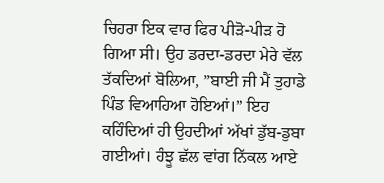ਚਿਹਰਾ ਇਕ ਵਾਰ ਫਿਰ ਪੀੜੋ-ਪੀੜ ਹੋ ਗਿਆ ਸੀ। ਉਹ ਡਰਦਾ-ਡਰਦਾ ਮੇਰੇ ਵੱਲ ਤੱਕਦਿਆਂ ਬੋਲਿਆ, ”ਬਾਈ ਜੀ ਮੈਂ ਤੁਹਾਡੇ ਪਿੰਡ ਵਿਆਹਿਆ ਹੋਇਆਂ।” ਇਹ ਕਹਿੰਦਿਆਂ ਹੀ ਉਹਦੀਆਂ ਅੱਖਾਂ ਡੁੱਬ-ਡੁਬਾ ਗਈਆਂ। ਹੰਝੂ ਛੱਲ ਵਾਂਗ ਨਿੱਕਲ ਆਏ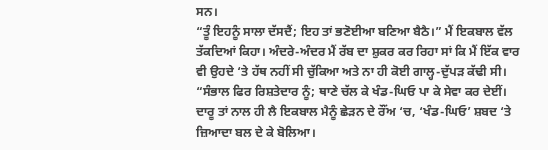ਸਨ।
“ਤੂੰ ਇਹਨੂੰ ਸਾਲਾ ਦੱਸਦੈਂ; ਇਹ ਤਾਂ ਭਣੋਈਆ ਬਣਿਆ ਬੈਠੈ।” ਮੈਂ ਇਕਬਾਲ ਵੱਲ ਤੱਕਦਿਆਂ ਕਿਹਾ। ਅੰਦਰੇ-ਅੰਦਰ ਮੈਂ ਰੱਬ ਦਾ ਸ਼ੁਕਰ ਕਰ ਰਿਹਾ ਸਾਂ ਕਿ ਮੈਂ ਇੱਕ ਵਾਰ ਵੀ ਉਹਦੇ ‘ਤੇ ਹੱਥ ਨਹੀਂ ਸੀ ਚੁੱਕਿਆ ਅਤੇ ਨਾ ਹੀ ਕੋਈ ਗਾਲ੍ਹ-ਦੁੱਪੜ ਕੱਢੀ ਸੀ।
“ਸੰਭਾਲ ਫਿਰ ਰਿਸ਼ਤੇਦਾਰ ਨੂੰ; ਥਾਣੇ ਚੱਲ ਕੇ ਖੰਡ-ਘਿਓ ਪਾ ਕੇ ਸੇਵਾ ਕਰ ਦੇਈਂ। ਦਾਰੂ ਤਾਂ ਨਾਲ ਹੀ ਲੈ ਇਕਬਾਲ ਮੈਨੂੰ ਛੇੜਨ ਦੇ ਰੌਂਅ ‘ਚ, ‘ਖੰਡ-ਘਿਓ’ ਸ਼ਬਦ ‘ਤੇ ਜ਼ਿਆਦਾ ਬਲ ਦੇ ਕੇ ਬੋਲਿਆ।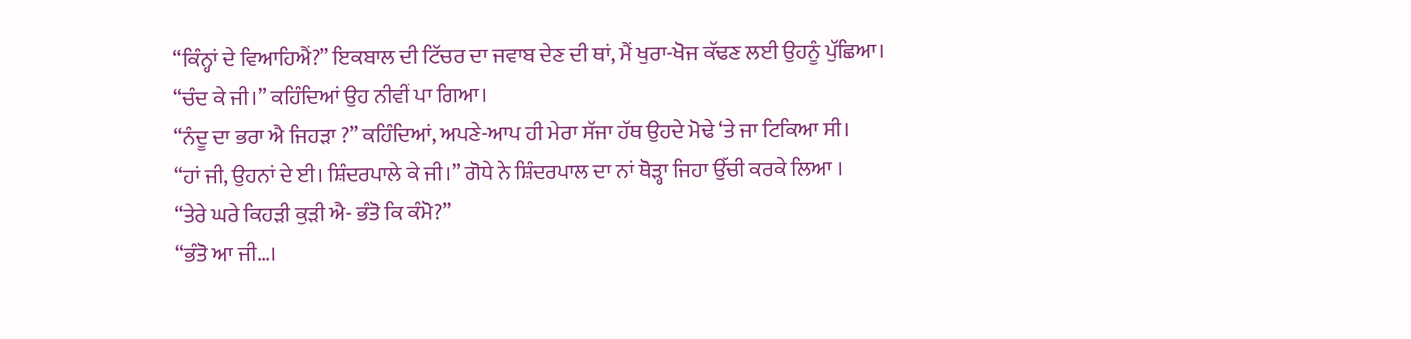“ਕਿੰਨ੍ਹਾਂ ਦੇ ਵਿਆਹਿਐਂ?” ਇਕਬਾਲ ਦੀ ਟਿੱਚਰ ਦਾ ਜਵਾਬ ਦੇਣ ਦੀ ਥਾਂ, ਮੈਂ ਖੁਰਾ-ਖੋਜ ਕੱਢਣ ਲਈ ਉਹਨੂੰ ਪੁੱਛਿਆ।
“ਚੰਦ ਕੇ ਜੀ।” ਕਹਿੰਦਿਆਂ ਉਹ ਨੀਵੀਂ ਪਾ ਗਿਆ।
“ਨੰਦੂ ਦਾ ਭਰਾ ਐ ਜਿਹੜਾ ?” ਕਹਿੰਦਿਆਂ, ਅਪਣੇ-ਆਪ ਹੀ ਮੇਰਾ ਸੱਜਾ ਹੱਥ ਉਹਦੇ ਮੋਢੇ ‘ਤੇ ਜਾ ਟਿਕਿਆ ਸੀ।
“ਹਾਂ ਜੀ, ਉਹਨਾਂ ਦੇ ਈ। ਸ਼ਿੰਦਰਪਾਲੇ ਕੇ ਜੀ।” ਗੋਧੇ ਨੇ ਸ਼ਿੰਦਰਪਾਲ ਦਾ ਨਾਂ ਥੋੜ੍ਹਾ ਜਿਹਾ ਉੱਚੀ ਕਰਕੇ ਲਿਆ ।
“ਤੇਰੇ ਘਰੇ ਕਿਹੜੀ ਕੁੜੀ ਐ- ਭੰਤੋ ਕਿ ਕੰਮੋ?”
“ਭੰਤੋ ਆ ਜੀ…।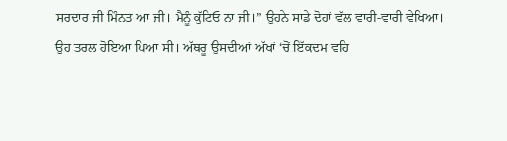ਸਰਦਾਰ ਜੀ ਮਿੰਨਤ ਆ ਜੀ। ਮੈਨੂੰ ਕੁੱਟਿਓ ਨਾ ਜੀ।” ਉਹਨੇ ਸਾਡੇ ਦੋਹਾਂ ਵੱਲ ਵਾਰੀ-ਵਾਰੀ ਵੇਖਿਆ।
ਉਹ ਤਰਲ ਹੋਇਆ ਪਿਆ ਸੀ। ਅੱਥਰੂ ਉਸਦੀਆਂ ਅੱਖਾਂ ‘ਚੋਂ ਇੱਕਦਮ ਵਹਿ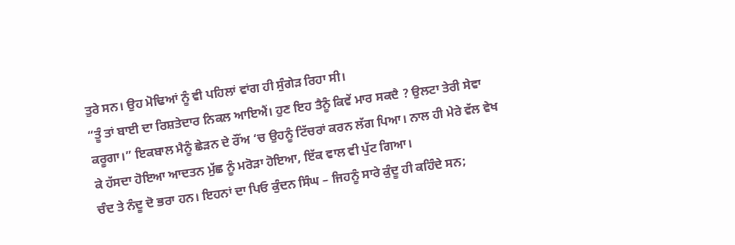ਤੁਰੇ ਸਨ। ਉਹ ਮੋਢਿਆਂ ਨੂੰ ਵੀ ਪਹਿਲਾਂ ਵਾਂਗ ਹੀ ਸੁੰਗੇੜ ਰਿਹਾ ਸੀ।
“ਤੂੰ ਤਾਂ ਬਾਈ ਦਾ ਰਿਸ਼ਤੇਦਾਰ ਨਿਕਲ ਆਇਐਂ। ਹੁਣ ਇਹ ਤੈਨੂੰ ਕਿਵੇਂ ਮਾਰ ਸਕਦੈ ? ਉਲਟਾ ਤੇਰੀ ਸੇਵਾ ਕਰੂਗਾ।” ਇਕਬਾਲ ਮੈਨੂੰ ਛੇੜਨ ਦੇ ਰੌਂਅ ‘ਚ ਉਹਨੂੰ ਟਿੱਚਰਾਂ ਕਰਨ ਲੱਗ ਪਿਆ। ਨਾਲ ਹੀ ਮੇਰੇ ਵੱਲ ਵੇਖ ਕੇ ਹੱਸਦਾ ਹੋਇਆ ਆਦਤਨ ਮੁੱਛ ਨੂੰ ਮਰੋੜਾ ਹੋਇਆ, ਇੱਕ ਵਾਲ ਵੀ ਪੁੱਟ ਗਿਆ।
ਚੰਦ ਤੇ ਨੰਦੂ ਦੋ ਭਰਾ ਹਨ। ਇਹਨਾਂ ਦਾ ਪਿਓ ਕੁੰਦਨ ਸਿੰਘ – ਜਿਹਨੂੰ ਸਾਰੇ ਕੁੰਦੂ ਹੀ ਕਹਿੰਦੇ ਸਨ;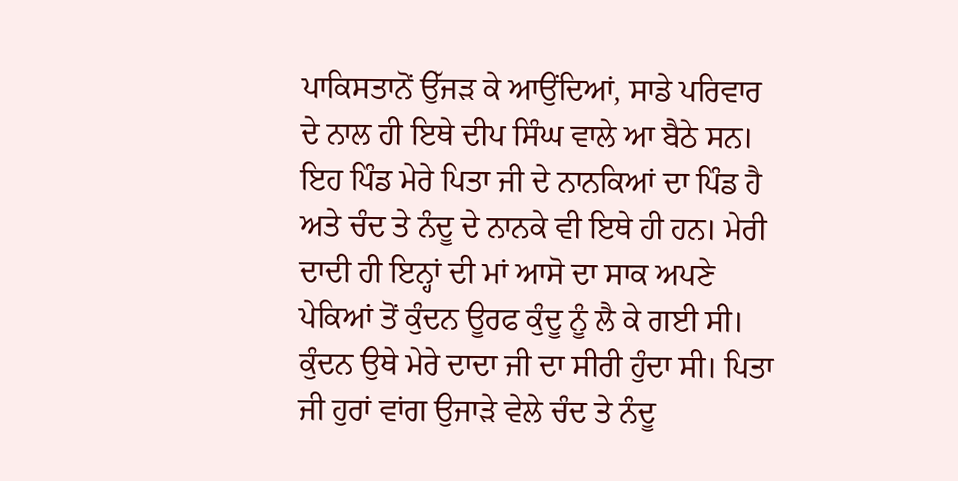ਪਾਕਿਸਤਾਨੋਂ ਉੱਜੜ ਕੇ ਆਉਂਦਿਆਂ, ਸਾਡੇ ਪਰਿਵਾਰ ਦੇ ਨਾਲ ਹੀ ਇਥੇ ਦੀਪ ਸਿੰਘ ਵਾਲੇ ਆ ਬੈਠੇ ਸਨ। ਇਹ ਪਿੰਡ ਮੇਰੇ ਪਿਤਾ ਜੀ ਦੇ ਨਾਨਕਿਆਂ ਦਾ ਪਿੰਡ ਹੈ ਅਤੇ ਚੰਦ ਤੇ ਨੰਦੂ ਦੇ ਨਾਨਕੇ ਵੀ ਇਥੇ ਹੀ ਹਨ। ਮੇਰੀ ਦਾਦੀ ਹੀ ਇਨ੍ਹਾਂ ਦੀ ਮਾਂ ਆਸੋ ਦਾ ਸਾਕ ਅਪਣੇ ਪੇਕਿਆਂ ਤੋਂ ਕੁੰਦਨ ਊਰਫ ਕੁੰਦੂ ਨੂੰ ਲੈ ਕੇ ਗਈ ਸੀ। ਕੁੰਦਨ ਉਥੇ ਮੇਰੇ ਦਾਦਾ ਜੀ ਦਾ ਸੀਰੀ ਹੁੰਦਾ ਸੀ। ਪਿਤਾ ਜੀ ਹੁਰਾਂ ਵਾਂਗ ਉਜਾੜੇ ਵੇਲੇ ਚੰਦ ਤੇ ਨੰਦੂ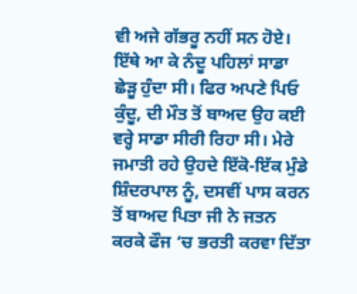ਵੀ ਅਜੇ ਗੱਭਰੂ ਨਹੀਂ ਸਨ ਹੋਏ। ਇੱਥੇ ਆ ਕੇ ਨੰਦੂ ਪਹਿਲਾਂ ਸਾਡਾ ਛੇੜੂ ਹੁੰਦਾ ਸੀ। ਫਿਰ ਅਪਣੇ ਪਿਓ ਕੁੰਦੂ, ਦੀ ਮੌਤ ਤੋਂ ਬਾਅਦ ਉਹ ਕਈ ਵਰ੍ਹੇ ਸਾਡਾ ਸੀਰੀ ਰਿਹਾ ਸੀ। ਮੇਰੇ ਜਮਾਤੀ ਰਹੇ ਉਹਦੇ ਇੱਕੋ-ਇੱਕ ਮੁੰਡੇ ਸ਼ਿੰਦਰਪਾਲ ਨੂੰ, ਦਸਵੀਂ ਪਾਸ ਕਰਨ ਤੋਂ ਬਾਅਦ ਪਿਤਾ ਜੀ ਨੇ ਜਤਨ ਕਰਕੇ ਫੌਜ ‘ਚ ਭਰਤੀ ਕਰਵਾ ਦਿੱਤਾ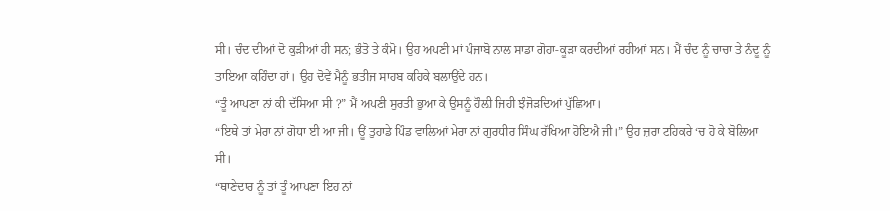ਸੀ। ਚੰਦ ਦੀਆਂ ਦੋ ਕੁੜੀਆਂ ਹੀ ਸਨ; ਭੰਤੋ ਤੇ ਕੰਮੋ। ਉਹ ਅਪਣੀ ਮਾਂ ਪੰਜਾਬੋ ਨਾਲ ਸਾਡਾ ਗੋਹਾ-ਕੂੜਾ ਕਰਦੀਆਂ ਰਹੀਆਂ ਸਨ। ਮੈਂ ਚੰਦ ਨੂੰ ਚਾਚਾ ਤੇ ਨੰਦੂ ਨੂੰ ਤਾਇਆ ਕਹਿੰਦਾ ਹਾਂ। ਉਹ ਦੋਵੇਂ ਮੈਨੂੰ ਭਤੀਜ ਸਾਹਬ ਕਹਿਕੇ ਬਲਾਉਂਦੇ ਹਨ।
“ਤੂੰ ਆਪਣਾ ਨਾਂ ਕੀ ਦੱਸਿਆ ਸੀ ?” ਮੈਂ ਅਪਣੀ ਸੁਰਤੀ ਭੁਆ ਕੇ ਉਸਨੂੰ ਹੌਲ਼ੀ ਜਿਹੀ ਝੰਜੋੜਦਿਆਂ ਪੁੱਛਿਆ।
“ਇਥੇ ਤਾਂ ਮੇਰਾ ਨਾਂ ਗੋਧਾ ਈ ਆ ਜੀ। ਊਂ ਤੁਹਾਡੇ ਪਿੰਡ ਵਾਲਿਆਂ ਮੇਰਾ ਨਾਂ ਗੁਰਧੀਰ ਸਿੰਘ ਰੱਖਿਆ ਹੋਇਐ ਜੀ।” ਉਹ ਜ਼ਰਾ ਟਹਿਕਰੇ ‘ਚ ਹੋ ਕੇ ਬੋਲਿਆ ਸੀ।
“ਥਾਣੇਦਾਰ ਨੂੰ ਤਾਂ ਤੂੰ ਆਪਣਾ ਇਹ ਨਾਂ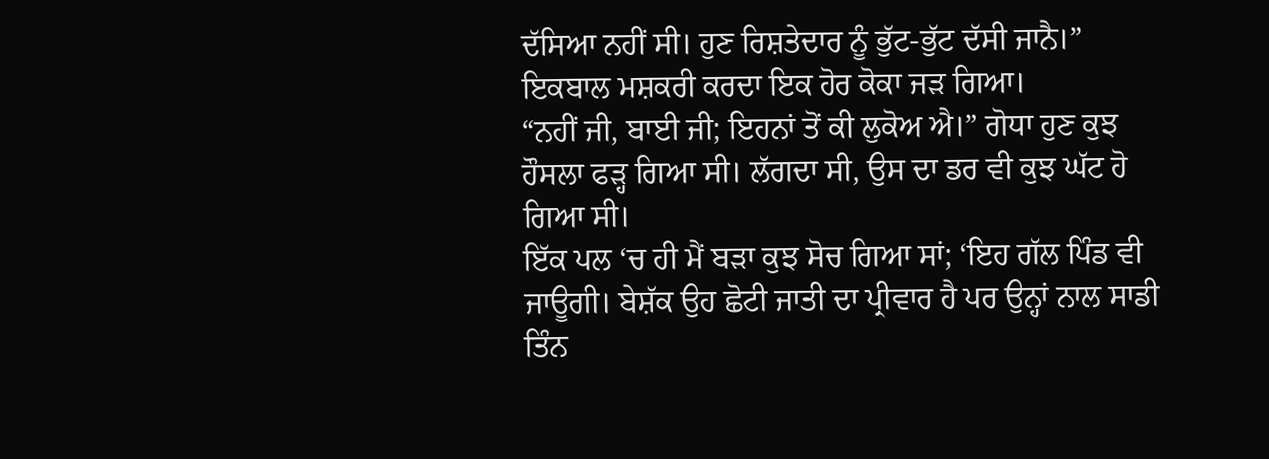ਦੱਸਿਆ ਨਹੀਂ ਸੀ। ਹੁਣ ਰਿਸ਼ਤੇਦਾਰ ਨੂੰ ਭੁੱਟ-ਭੁੱਟ ਦੱਸੀ ਜਾਨੈ।” ਇਕਬਾਲ ਮਸ਼ਕਰੀ ਕਰਦਾ ਇਕ ਹੋਰ ਕੋਕਾ ਜੜ ਗਿਆ।
“ਨਹੀਂ ਜੀ, ਬਾਈ ਜੀ; ਇਹਨਾਂ ਤੋਂ ਕੀ ਲੁਕੋਅ ਐ।” ਗੋਧਾ ਹੁਣ ਕੁਝ ਹੌਸਲਾ ਫੜ੍ਹ ਗਿਆ ਸੀ। ਲੱਗਦਾ ਸੀ, ਉਸ ਦਾ ਡਰ ਵੀ ਕੁਝ ਘੱਟ ਹੋ ਗਿਆ ਸੀ।
ਇੱਕ ਪਲ ‘ਚ ਹੀ ਮੈਂ ਬੜਾ ਕੁਝ ਸੋਚ ਗਿਆ ਸਾਂ; ‘ਇਹ ਗੱਲ ਪਿੰਡ ਵੀ ਜਾਊਗੀ। ਬੇਸ਼ੱਕ ਉਹ ਛੋਟੀ ਜਾਤੀ ਦਾ ਪ੍ਰੀਵਾਰ ਹੈ ਪਰ ਉਨ੍ਹਾਂ ਨਾਲ ਸਾਡੀ ਤਿੰਨ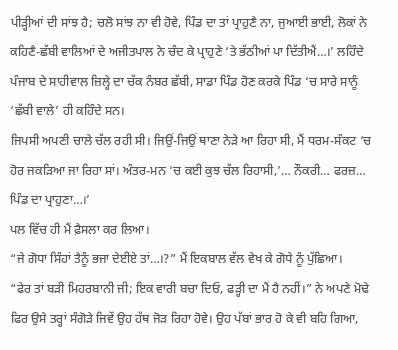ਪੀੜ੍ਹੀਆਂ ਦੀ ਸਾਂਝ ਹੈ; ਚਲੋ ਸਾਂਝ ਨਾ ਵੀ ਹੋਵੇ, ਪਿੰਡ ਦਾ ਤਾਂ ਪ੍ਰਾਹੁਣੈ ਨਾ, ਜੁਆਈ ਭਾਈ, ਲੋਕਾਂ ਨੇ ਕਹਿਣੈ-ਛੱਬੀ ਵਾਲਿਆਂ ਦੇ ਅਜੀਤਪਾਲ ਨੇ ਚੰਦ ਕੇ ਪ੍ਰਾਹੁਣੇ ‘ਤੇ ਭੱਠੀਆਂ ਪਾ ਦਿੱਤੀਐਂ…।’ ਲਹਿੰਦੇ ਪੰਜਾਬ ਦੇ ਸਾਹੀਵਾਲ ਜ਼ਿਲ੍ਹੇ ਦਾ ਚੱਕ ਨੰਬਰ ਛੱਬੀ, ਸਾਡਾ ਪਿੰਡ ਹੋਣ ਕਰਕੇ ਪਿੰਡ ‘ਚ ਸਾਰੇ ਸਾਨੂੰ ‘ਛੱਬੀ ਵਾਲੇ’ ਹੀ ਕਹਿੰਦੇ ਸਨ।
ਜਿਪਸੀ ਅਪਣੀ ਚਾਲੇ ਚੱਲ ਰਹੀ ਸੀ। ਜਿਉਂ-ਜਿਉਂ ਥਾਣਾ ਨੇੜੇ ਆ ਰਿਹਾ ਸੀ, ਮੈਂ ਧਰਮ-ਸੰਕਟ ‘ਚ ਹੋਰ ਜਕੜਿਆ ਜਾ ਰਿਹਾ ਸਾਂ। ਅੰਤਰ-ਮਨ ‘ਚ ਕਈ ਕੁਝ ਚੱਲ ਰਿਹਾਸੀ,’… ਨੌਕਰੀ… ਫਰਜ਼… ਪਿੰਡ ਦਾ ਪ੍ਰਾਹੁਣਾ…।’
ਪਲ ਵਿੱਚ ਹੀ ਮੈਂ ਫ਼ੈਸਲਾ ਕਰ ਲਿਆ।
“ਜੇ ਗੋਧਾ ਸਿੰਹਾਂ ਤੈਨੂੰ ਭਜਾ ਦੇਈਏ ਤਾਂ…।?” ਮੈਂ ਇਕਬਾਲ ਵੱਲ ਵੇਖ ਕੇ ਗੋਧੇ ਨੂੰ ਪੁੱਛਿਆ।
“ਫੇਰ ਤਾਂ ਬੜੀ ਮਿਹਰਬਾਨੀ ਜੀ; ਇਕ ਵਾਰੀ ਬਚਾ ਦਿਓ, ਫੜ੍ਹੀ ਦਾ ਮੈਂ ਹੈ ਨਹੀਂ।” ਨੇ ਅਪਣੇ ਮੋਢੇ ਫਿਰ ਉਸੇ ਤਰ੍ਹਾਂ ਸੰਗੋੜੇ ਜਿਵੇਂ ਉਹ ਹੱਥ ਜੋੜ ਰਿਹਾ ਹੋਵੇ। ਉਹ ਪੱਬਾਂ ਭਾਰ ਹੋ ਕੇ ਵੀ ਬਹਿ ਗਿਆ,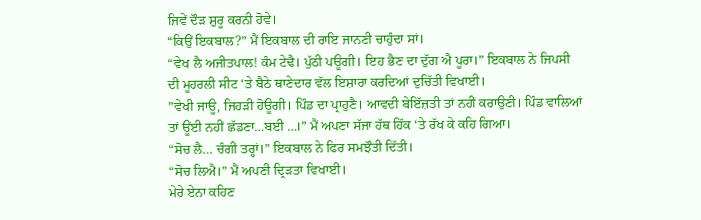ਜਿਵੇਂ ਦੌੜ ਸ਼ੁਰੂ ਕਰਨੀ ਹੋਵੇ।
“ਕਿਉਂ ਇਕਬਾਲ?” ਮੈਂ ਇਕਬਾਲ ਦੀ ਰਾਇ ਜਾਨਣੀ ਚਾਹੁੰਦਾ ਸਾਂ।
“ਵੇਖ ਲੈ ਅਜੀਤਪਾਲ! ਕੰਮ ਟੇਢੈ। ਪੁੱਠੀ ਪਊਗੀ। ਇਹ ਭੈਣ ਦਾ ਦੁੱਗ ਐ ਪੂਰਾ।” ਇਕਬਾਲ ਨੇ ਜਿਪਸੀ ਦੀ ਮੂਹਰਲੀ ਸੀਟ ‘ਤੇ ਬੈਠੇ ਥਾਣੇਦਾਰ ਵੱਲ ਇਸ਼ਾਰਾ ਕਰਦਿਆਂ ਦੁਚਿੱਤੀ ਵਿਖਾਈ।
”ਵੇਖੀ ਜਾਊ, ਜਿਹੜੀ ਹੋਊਗੀ। ਪਿੰਡ ਦਾ ਪ੍ਰਾਹੁਣੈ। ਆਵਦੀ ਬੇਇੱਜ਼ਤੀ ਤਾਂ ਨਹੀਂ ਕਰਾਉਣੀ। ਪਿੰਡ ਵਾਲਿਆਂ ਤਾਂ ਊਂਈ ਨਹੀਂ ਛੱਡਣਾ…ਬਈ …।” ਮੈਂ ਅਪਣਾ ਸੱਜਾ ਹੱਥ ਹਿੱਕ ‘ਤੇ ਰੱਖ ਕੇ ਕਹਿ ਗਿਆ।
“ਸੋਚ ਲੈ… ਚੰਗੀ ਤਰ੍ਹਾਂ।” ਇਕਬਾਲ ਨੇ ਫਿਰ ਸਮਝੌਤੀ ਦਿੱਤੀ।
“ਸੋਚ ਲਿਐ।” ਮੈਂ ਅਪਣੀ ਦ੍ਰਿੜਤਾ ਵਿਖਾਈ।
ਮੇਰੇ ਏਨਾ ਕਹਿਣ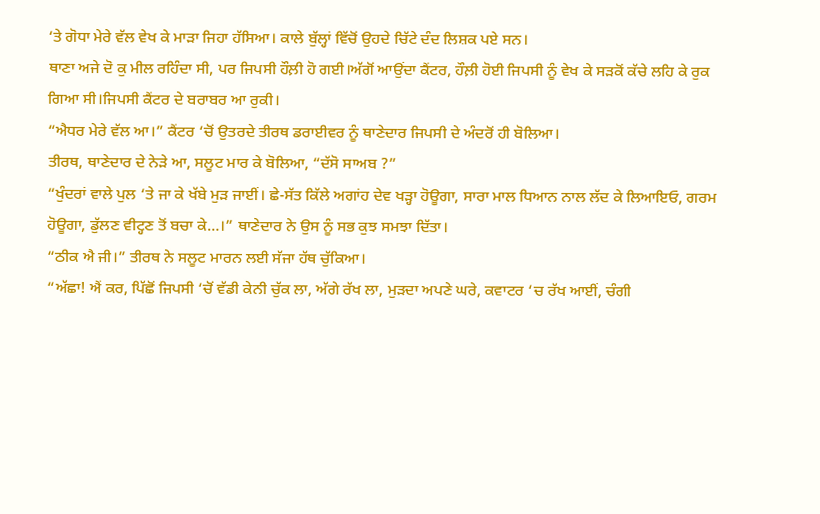‘ਤੇ ਗੋਧਾ ਮੇਰੇ ਵੱਲ ਵੇਖ ਕੇ ਮਾੜਾ ਜਿਹਾ ਹੱਸਿਆ। ਕਾਲੇ ਬੁੱਲ੍ਹਾਂ ਵਿੱਚੋਂ ਉਹਦੇ ਚਿੱਟੇ ਦੰਦ ਲਿਸ਼ਕ ਪਏ ਸਨ।
ਥਾਣਾ ਅਜੇ ਦੋ ਕੁ ਮੀਲ ਰਹਿੰਦਾ ਸੀ, ਪਰ ਜਿਪਸੀ ਹੌਲ਼ੀ ਹੋ ਗਈ।ਅੱਗੋਂ ਆਉਂਦਾ ਕੈਂਟਰ, ਹੌਲ਼ੀ ਹੋਈ ਜਿਪਸੀ ਨੂੰ ਵੇਖ ਕੇ ਸੜਕੋਂ ਕੱਚੇ ਲਹਿ ਕੇ ਰੁਕ ਗਿਆ ਸੀ।ਜਿਪਸੀ ਕੈਂਟਰ ਦੇ ਬਰਾਬਰ ਆ ਰੁਕੀ।
“ਐਧਰ ਮੇਰੇ ਵੱਲ ਆ।” ਕੈਂਟਰ ‘ਚੋਂ ਉਤਰਦੇ ਤੀਰਥ ਡਰਾਈਵਰ ਨੂੰ ਥਾਣੇਦਾਰ ਜਿਪਸੀ ਦੇ ਅੰਦਰੋਂ ਹੀ ਬੋਲਿਆ।
ਤੀਰਥ, ਥਾਣੇਦਾਰ ਦੇ ਨੇੜੇ ਆ, ਸਲੂਟ ਮਾਰ ਕੇ ਬੋਲਿਆ, “ਦੱਸੋ ਸਾਅਬ ?”
“ਖੁੰਦਰਾਂ ਵਾਲੇ ਪੁਲ ‘ਤੇ ਜਾ ਕੇ ਖੱਬੇ ਮੁੜ ਜਾਈਂ। ਛੇ-ਸੱਤ ਕਿੱਲੇ ਅਗਾਂਹ ਦੇਵ ਖੜ੍ਹਾ ਹੋਊਗਾ, ਸਾਰਾ ਮਾਲ ਧਿਆਨ ਨਾਲ ਲੱਦ ਕੇ ਲਿਆਇਓ, ਗਰਮ ਹੋਊਗਾ, ਡੁੱਲਣ ਵੀਟ੍ਹਣ ਤੋਂ ਬਚਾ ਕੇ…।” ਥਾਣੇਦਾਰ ਨੇ ਉਸ ਨੂੰ ਸਭ ਕੁਝ ਸਮਝਾ ਦਿੱਤਾ।
“ਠੀਕ ਐ ਜੀ।” ਤੀਰਥ ਨੇ ਸਲੂਟ ਮਾਰਨ ਲਈ ਸੱਜਾ ਹੱਥ ਚੁੱਕਿਆ।
“ਅੱਛਾ! ਐਂ ਕਰ, ਪਿੱਛੋਂ ਜਿਪਸੀ ‘ਚੋਂ ਵੱਡੀ ਕੇਨੀ ਚੁੱਕ ਲਾ, ਅੱਗੇ ਰੱਖ ਲਾ, ਮੁੜਦਾ ਅਪਣੇ ਘਰੇ, ਕਵਾਟਰ ‘ਚ ਰੱਖ ਆਈਂ, ਚੰਗੀ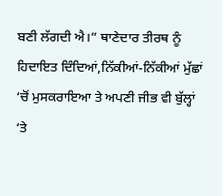ਬਣੀ ਲੱਗਦੀ ਐ।” ਥਾਣੇਦਾਰ ਤੀਰਥ ਨੂੰ ਹਿਦਾਇਤ ਦਿੰਦਿਆਂ,ਨਿੱਕੀਆਂ-ਨਿੱਕੀਆਂ ਮੁੱਛਾਂ ‘ਚੋਂ ਮੁਸਕਰਾਇਆ ਤੇ ਅਪਣੀ ਜੀਭ ਵੀ ਬੁੱਲ੍ਹਾਂ ‘ਤੇ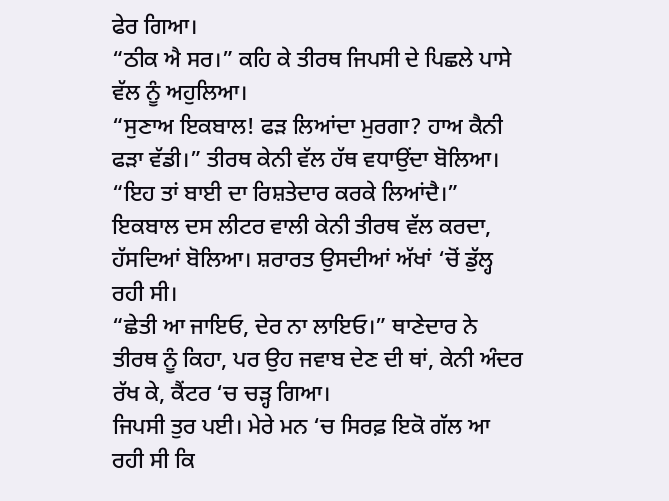ਫੇਰ ਗਿਆ।
“ਠੀਕ ਐ ਸਰ।” ਕਹਿ ਕੇ ਤੀਰਥ ਜਿਪਸੀ ਦੇ ਪਿਛਲੇ ਪਾਸੇ ਵੱਲ ਨੂੰ ਅਹੁਲਿਆ।
“ਸੁਣਾਅ ਇਕਬਾਲ! ਫੜ ਲਿਆਂਦਾ ਮੁਰਗਾ? ਹਾਅ ਕੈਨੀ ਫੜਾ ਵੱਡੀ।” ਤੀਰਥ ਕੇਨੀ ਵੱਲ ਹੱਥ ਵਧਾਉਂਦਾ ਬੋਲਿਆ।
“ਇਹ ਤਾਂ ਬਾਈ ਦਾ ਰਿਸ਼ਤੇਦਾਰ ਕਰਕੇ ਲਿਆਂਦੈ।” ਇਕਬਾਲ ਦਸ ਲੀਟਰ ਵਾਲੀ ਕੇਨੀ ਤੀਰਥ ਵੱਲ ਕਰਦਾ, ਹੱਸਦਿਆਂ ਬੋਲਿਆ। ਸ਼ਰਾਰਤ ਉਸਦੀਆਂ ਅੱਖਾਂ ‘ਚੋਂ ਡੁੱਲ੍ਹ ਰਹੀ ਸੀ।
“ਛੇਤੀ ਆ ਜਾਇਓ, ਦੇਰ ਨਾ ਲਾਇਓ।” ਥਾਣੇਦਾਰ ਨੇ ਤੀਰਥ ਨੂੰ ਕਿਹਾ, ਪਰ ਉਹ ਜਵਾਬ ਦੇਣ ਦੀ ਥਾਂ, ਕੇਨੀ ਅੰਦਰ ਰੱਖ ਕੇ, ਕੈਂਟਰ ‘ਚ ਚੜ੍ਹ ਗਿਆ।
ਜਿਪਸੀ ਤੁਰ ਪਈ। ਮੇਰੇ ਮਨ ‘ਚ ਸਿਰਫ਼ ਇਕੋ ਗੱਲ ਆ ਰਹੀ ਸੀ ਕਿ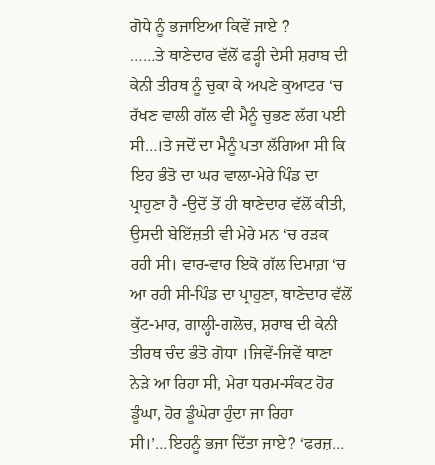ਗੋਧੇ ਨੂੰ ਭਜਾਇਆ ਕਿਵੇਂ ਜਾਏ ?
……ਤੇ ਥਾਣੇਦਾਰ ਵੱਲੋਂ ਫੜ੍ਹੀ ਦੇਸੀ ਸ਼ਰਾਬ ਦੀ ਕੇਨੀ ਤੀਰਥ ਨੂੰ ਚੁਕਾ ਕੇ ਅਪਣੇ ਕੁਆਟਰ ‘ਚ ਰੱਖਣ ਵਾਲੀ ਗੱਲ ਵੀ ਮੈਨੂੰ ਚੁਭਣ ਲੱਗ ਪਈ ਸੀ…।ਤੇ ਜਦੋਂ ਦਾ ਮੈਨੂੰ ਪਤਾ ਲੱਗਿਆ ਸੀ ਕਿ ਇਹ ਭੰਤੋ ਦਾ ਘਰ ਵਾਲਾ-ਮੇਰੇ ਪਿੰਡ ਦਾ ਪ੍ਰਾਹੁਣਾ ਹੈ -ਉਦੋਂ ਤੋਂ ਹੀ ਥਾਣੇਦਾਰ ਵੱਲੋਂ ਕੀਤੀ, ਉਸਦੀ ਬੇਇੱਜ਼ਤੀ ਵੀ ਮੇਰੇ ਮਨ ‘ਚ ਰੜਕ ਰਹੀ ਸੀ। ਵਾਰ-ਵਾਰ ਇਕੋ ਗੱਲ ਦਿਮਾਗ਼ ‘ਚ ਆ ਰਹੀ ਸੀ-ਪਿੰਡ ਦਾ ਪ੍ਰਾਹੁਣਾ, ਥਾਣੇਦਾਰ ਵੱਲੋਂ ਕੁੱਟ-ਮਾਰ, ਗਾਲ੍ਹੀ-ਗਲੋਚ, ਸ਼ਰਾਬ ਦੀ ਕੇਨੀ ਤੀਰਥ ਚੰਦ ਭੰਤੋ ਗੋਧਾ ।ਜਿਵੇਂ-ਜਿਵੇਂ ਥਾਣਾ ਨੇੜੇ ਆ ਰਿਹਾ ਸੀ, ਮੇਰਾ ਧਰਮ-ਸੰਕਟ ਹੋਰ ਡੂੰਘਾ, ਹੋਰ ਡੂੰਘੇਰਾ ਹੁੰਦਾ ਜਾ ਰਿਹਾ ਸੀ।’…ਇਹਨੂੰ ਭਜਾ ਦਿੱਤਾ ਜਾਏ? ‘ਫਰਜ਼…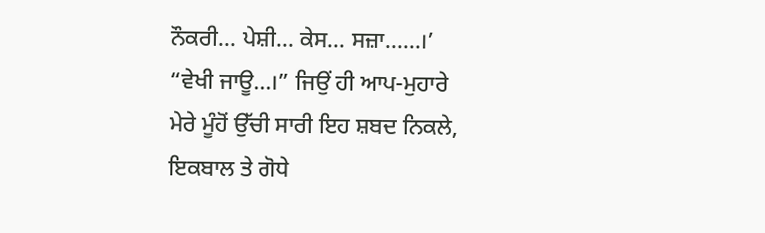ਨੌਕਰੀ… ਪੇਸ਼ੀ… ਕੇਸ… ਸਜ਼ਾ……।’
“ਵੇਖੀ ਜਾਊ…।” ਜਿਉਂ ਹੀ ਆਪ-ਮੁਹਾਰੇ ਮੇਰੇ ਮੂੰਹੋਂ ਉੱਚੀ ਸਾਰੀ ਇਹ ਸ਼ਬਦ ਨਿਕਲੇ, ਇਕਬਾਲ ਤੇ ਗੋਧੇ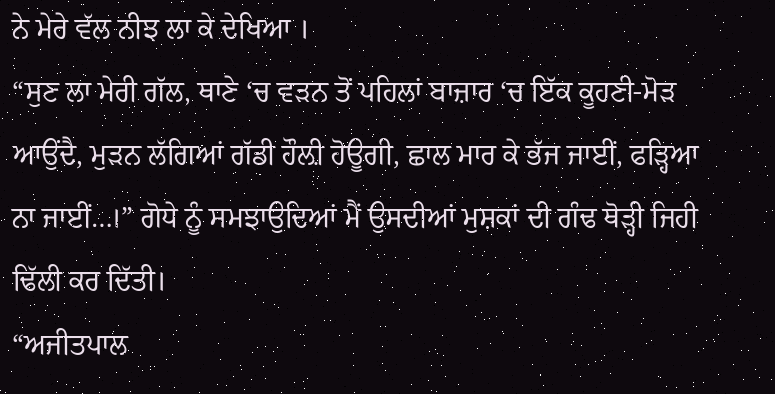ਨੇ ਮੇਰੇ ਵੱਲ ਨੀਝ ਲਾ ਕੇ ਦੇਖਿਆ ।
“ਸੁਣ ਲਾ ਮੇਰੀ ਗੱਲ, ਥਾਣੇ ‘ਚ ਵੜਨ ਤੋਂ ਪਹਿਲਾਂ ਬਾਜ਼ਾਰ ‘ਚ ਇੱਕ ਕੂਹਣੀ-ਮੋੜ ਆਉਂਦੈ, ਮੁੜਨ ਲੱਗਿਆਂ ਗੱਡੀ ਹੌਲ਼ੀ ਹੋਊਗੀ, ਛਾਲ ਮਾਰ ਕੇ ਭੱਜ ਜਾਈਂ, ਫੜ੍ਹਿਆ ਨਾ ਜਾਈਂ…।” ਗੋਧੇ ਨੂੰ ਸਮਝਾਉਦਿਆਂ ਮੈਂ ਉਸਦੀਆਂ ਮੁਸ਼ਕਾਂ ਦੀ ਗੰਢ ਥੋੜ੍ਹੀ ਜਿਹੀ ਢਿੱਲੀ ਕਰ ਦਿੱਤੀ।
“ਅਜੀਤਪਾਲ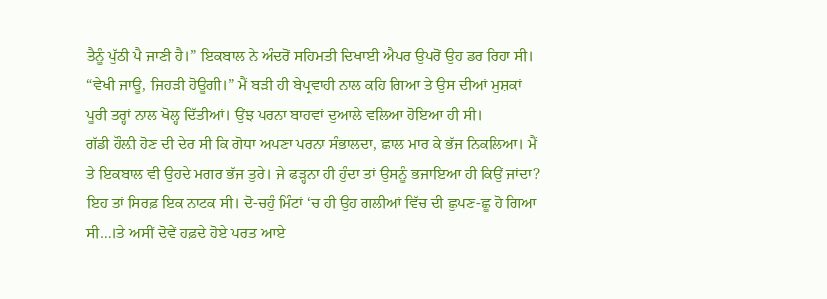ਤੈਨੂੰ ਪੁੱਠੀ ਪੈ ਜਾਣੀ ਹੈ।” ਇਕਬਾਲ ਨੇ ਅੰਦਰੋਂ ਸਹਿਮਤੀ ਦਿਖਾਈ ਐਪਰ ਉਪਰੋਂ ਉਹ ਡਰ ਰਿਹਾ ਸੀ।
“ਵੇਖੀ ਜਾਊ, ਜਿਹੜੀ ਹੋਊਗੀ।” ਮੈਂ ਬੜੀ ਹੀ ਬੇਪ੍ਰਵਾਹੀ ਨਾਲ ਕਹਿ ਗਿਆ ਤੇ ਉਸ ਦੀਆਂ ਮੁਸ਼ਕਾਂ ਪੂਰੀ ਤਰ੍ਹਾਂ ਨਾਲ ਖੋਲ੍ਹ ਦਿੱਤੀਆਂ। ਉਂਝ ਪਰਨਾ ਬਾਹਵਾਂ ਦੁਆਲੇ ਵਲਿਆ ਹੋਇਆ ਹੀ ਸੀ।
ਗੱਡੀ ਹੌਲ਼ੀ ਹੋਣ ਦੀ ਦੇਰ ਸੀ ਕਿ ਗੋਧਾ ਅਪਣਾ ਪਰਨਾ ਸੰਭਾਲਦਾ, ਛਾਲ ਮਾਰ ਕੇ ਭੱਜ ਨਿਕਲਿਆ। ਮੈਂ ਤੇ ਇਕਬਾਲ ਵੀ ਉਹਦੇ ਮਗਰ ਭੱਜ ਤੁਰੇ। ਜੇ ਫੜ੍ਹਨਾ ਹੀ ਹੁੰਦਾ ਤਾਂ ਉਸਨੂੰ ਭਜਾਇਆ ਹੀ ਕਿਉਂ ਜਾਂਦਾ? ਇਹ ਤਾਂ ਸਿਰਫ਼ ਇਕ ਨਾਟਕ ਸੀ। ਦੋ-ਚਹੁੰ ਮਿੰਟਾਂ ‘ਚ ਹੀ ਉਹ ਗਲੀਆਂ ਵਿੱਚ ਦੀ ਛੁਪਣ-ਛੂ ਹੋ ਗਿਆ ਸੀ…।ਤੇ ਅਸੀਂ ਦੋਵੇਂ ਹਫ਼ਦੇ ਹੋਏ ਪਰਤ ਆਏ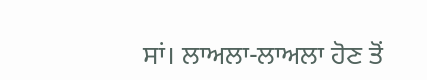ਸਾਂ। ਲਾਅਲਾ-ਲਾਅਲਾ ਹੋਣ ਤੋਂ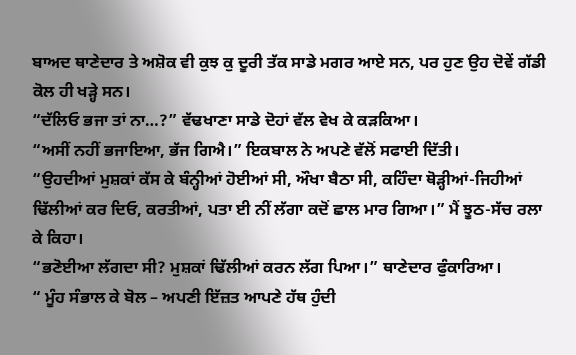ਬਾਅਦ ਥਾਣੇਦਾਰ ਤੇ ਅਸ਼ੋਕ ਵੀ ਕੁਝ ਕੁ ਦੂਰੀ ਤੱਕ ਸਾਡੇ ਮਗਰ ਆਏ ਸਨ, ਪਰ ਹੁਣ ਉਹ ਦੋਵੇਂ ਗੱਡੀ ਕੋਲ ਹੀ ਖੜ੍ਹੇ ਸਨ।
“ਦੱਲਿਓ ਭਜਾ ਤਾਂ ਨਾ…?” ਵੱਢਖਾਣਾ ਸਾਡੇ ਦੋਹਾਂ ਵੱਲ ਵੇਖ ਕੇ ਕੜਕਿਆ।
“ਅਸੀਂ ਨਹੀਂ ਭਜਾਇਆ, ਭੱਜ ਗਿਐ।” ਇਕਬਾਲ ਨੇ ਅਪਣੇ ਵੱਲੋਂ ਸਫਾਈ ਦਿੱਤੀ।
“ਉਹਦੀਆਂ ਮੁਸ਼ਕਾਂ ਕੱਸ ਕੇ ਬੰਨ੍ਹੀਆਂ ਹੋਈਆਂ ਸੀ, ਔਖਾ ਬੈਠਾ ਸੀ, ਕਹਿੰਦਾ ਥੋੜ੍ਹੀਆਂ-ਜਿਹੀਆਂ ਢਿੱਲੀਆਂ ਕਰ ਦਿਓ, ਕਰਤੀਆਂ, ਪਤਾ ਈ ਨੀਂ ਲੱਗਾ ਕਦੋਂ ਛਾਲ ਮਾਰ ਗਿਆ।” ਮੈਂ ਝੂਠ-ਸੱਚ ਰਲਾ ਕੇ ਕਿਹਾ।
“ਭਣੋਈਆ ਲੱਗਦਾ ਸੀ? ਮੁਸ਼ਕਾਂ ਢਿੱਲੀਆਂ ਕਰਨ ਲੱਗ ਪਿਆ।” ਥਾਣੇਦਾਰ ਫੁੰਕਾਰਿਆ।
“ ਮੂੰਹ ਸੰਭਾਲ ਕੇ ਬੋਲ – ਅਪਣੀ ਇੱਜ਼ਤ ਆਪਣੇ ਹੱਥ ਹੁੰਦੀ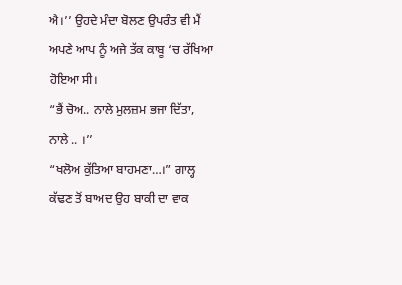ਐ।’’ ਉਹਦੇ ਮੰਦਾ ਬੋਲਣ ਉਪਰੰਤ ਵੀ ਮੈਂ ਅਪਣੇ ਆਪ ਨੂੰ ਅਜੇ ਤੱਕ ਕਾਬੂ ‘ਚ ਰੱਖਿਆ ਹੋਇਆ ਸੀ।
“ਭੈਂ ਚੋਅ.. ਨਾਲੇ ਮੁਲਜ਼ਮ ਭਜਾ ਦਿੱਤਾ, ਨਾਲੇ .. ।’’
“ਖਲੋਅ ਕੁੱਤਿਆ ਬਾਹਮਣਾ…।” ਗਾਲ੍ਹ ਕੱਢਣ ਤੋਂ ਬਾਅਦ ਉਹ ਬਾਕੀ ਦਾ ਵਾਕ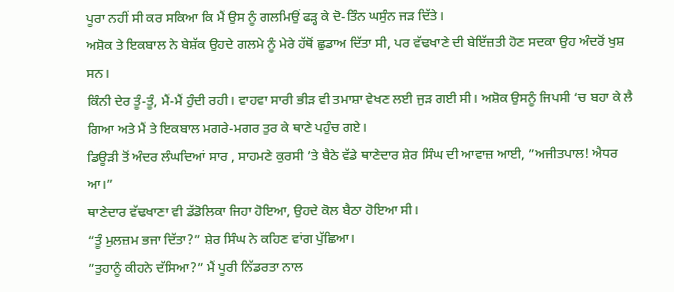ਪੂਰਾ ਨਹੀਂ ਸੀ ਕਰ ਸਕਿਆ ਕਿ ਮੈਂ ਉਸ ਨੂੰ ਗਲਮਿਉਂ ਫੜ੍ਹ ਕੇ ਦੋ-ਤਿੰਨ ਘਸੁੰਨ ਜੜ ਦਿੱਤੇ।
ਅਸ਼ੋਕ ਤੇ ਇਕਬਾਲ ਨੇ ਬੇਸ਼ੱਕ ਉਹਦੇ ਗਲਮੇ ਨੂੰ ਮੇਰੇ ਹੱਥੋਂ ਛੁਡਾਅ ਦਿੱਤਾ ਸੀ, ਪਰ ਵੱਢਖਾਣੇ ਦੀ ਬੇਇੱਜ਼ਤੀ ਹੋਣ ਸਦਕਾ ਉਹ ਅੰਦਰੋਂ ਖੁਸ਼ ਸਨ।
ਕਿੰਨੀ ਦੇਰ ਤੂੰ-ਤੂੰ, ਮੈਂ-ਮੈਂ ਹੁੰਦੀ ਰਹੀ। ਵਾਹਵਾ ਸਾਰੀ ਭੀੜ ਵੀ ਤਮਾਸ਼ਾ ਵੇਖਣ ਲਈ ਜੁੜ ਗਈ ਸੀ। ਅਸ਼ੋਕ ਉਸਨੂੰ ਜਿਪਸੀ ‘ਚ ਬਹਾ ਕੇ ਲੈ ਗਿਆ ਅਤੇ ਮੈਂ ਤੇ ਇਕਬਾਲ ਮਗਰੇ-ਮਗਰ ਤੁਰ ਕੇ ਥਾਣੇ ਪਹੁੰਚ ਗਏ।
ਡਿਊੜੀ ਤੋਂ ਅੰਦਰ ਲੰਘਦਿਆਂ ਸਾਰ , ਸਾਹਮਣੇ ਕੁਰਸੀ ’ਤੇ ਬੈਠੇ ਵੱਡੇ ਥਾਣੇਦਾਰ ਸ਼ੇਰ ਸਿੰਘ ਦੀ ਆਵਾਜ਼ ਆਈ, ”ਅਜੀਤਪਾਲ! ਐਧਰ ਆ।”
ਥਾਣੇਦਾਰ ਵੱਢਖਾਣਾ ਵੀ ਡੱਡੋਲਿਕਾ ਜਿਹਾ ਹੋਇਆ, ਉਹਦੇ ਕੋਲ ਬੈਠਾ ਹੋਇਆ ਸੀ।
“ਤੂੰ ਮੁਲਜ਼ਮ ਭਜਾ ਦਿੱਤਾ?” ਸ਼ੇਰ ਸਿੰਘ ਨੇ ਕਹਿਣ ਵਾਂਗ ਪੁੱਛਿਆ।
”ਤੁਹਾਨੂੰ ਕੀਹਨੇ ਦੱਸਿਆ?” ਮੈਂ ਪੂਰੀ ਨਿੱਡਰਤਾ ਨਾਲ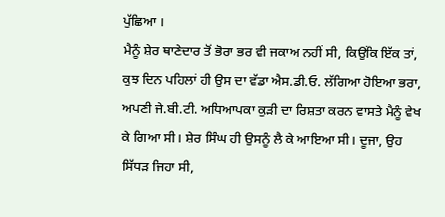ਪੁੱਛਿਆ ।
ਮੈਨੂੰ ਸ਼ੇਰ ਥਾਣੇਦਾਰ ਤੋਂ ਭੋਰਾ ਭਰ ਵੀ ਜਕਾਅ ਨਹੀਂ ਸੀ, ਕਿਉਂਕਿ ਇੱਕ ਤਾਂ, ਕੁਝ ਦਿਨ ਪਹਿਲਾਂ ਹੀ ਉਸ ਦਾ ਵੱਡਾ ਐਸ.ਡੀ.ਓ. ਲੱਗਿਆ ਹੋਇਆ ਭਰਾ, ਅਪਣੀ ਜੇ.ਬੀ.ਟੀ. ਅਧਿਆਪਕਾ ਕੁੜੀ ਦਾ ਰਿਸ਼ਤਾ ਕਰਨ ਵਾਸਤੇ ਮੈਨੂੰ ਵੇਖ ਕੇ ਗਿਆ ਸੀ। ਸ਼ੇਰ ਸਿੰਘ ਹੀ ਉਸਨੂੰ ਲੈ ਕੇ ਆਇਆ ਸੀ। ਦੂਜਾ, ਉਹ ਸਿੱਧੜ ਜਿਹਾ ਸੀ,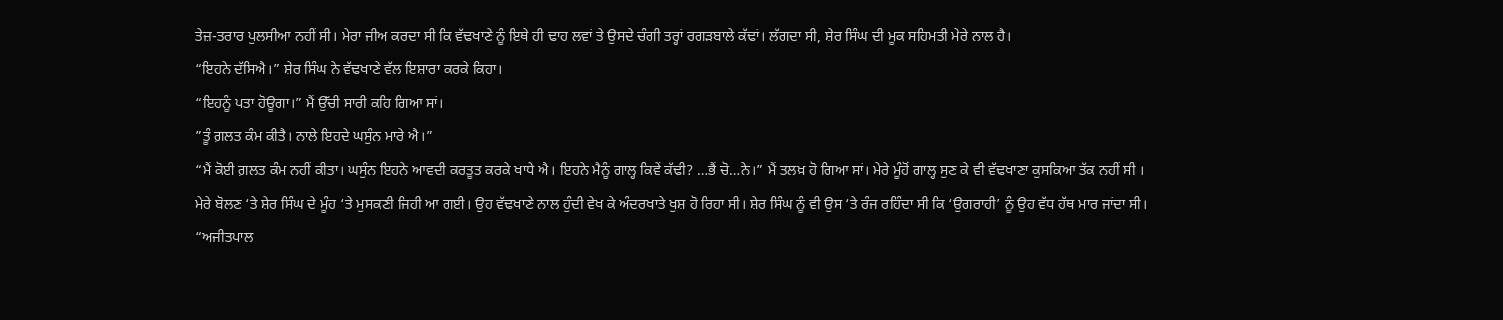ਤੇਜ਼-ਤਰਾਰ ਪੁਲਸੀਆ ਨਹੀਂ ਸੀ। ਮੇਰਾ ਜੀਅ ਕਰਦਾ ਸੀ ਕਿ ਵੱਢਖਾਣੇ ਨੂੰ ਇਥੇ ਹੀ ਢਾਹ ਲਵਾਂ ਤੇ ਉਸਦੇ ਚੰਗੀ ਤਰ੍ਹਾਂ ਰਗੜਬਾਲੇ ਕੱਢਾਂ। ਲੱਗਦਾ ਸੀ, ਸ਼ੇਰ ਸਿੰਘ ਦੀ ਮੂਕ ਸਹਿਮਤੀ ਮੇਰੇ ਨਾਲ ਹੈ।
“ਇਹਨੇ ਦੱਸਿਐ।” ਸ਼ੇਰ ਸਿੰਘ ਨੇ ਵੱਢਖਾਣੇ ਵੱਲ ਇਸ਼ਾਰਾ ਕਰਕੇ ਕਿਹਾ।
“ਇਹਨੂੰ ਪਤਾ ਹੋਊਗਾ।” ਮੈਂ ਉੱਚੀ ਸਾਰੀ ਕਹਿ ਗਿਆ ਸਾਂ।
”ਤੂੰ ਗ਼ਲਤ ਕੰਮ ਕੀਤੈ। ਨਾਲੇ ਇਹਦੇ ਘਸੁੰਨ ਮਾਰੇ ਐ।”
“ਮੈਂ ਕੋਈ ਗ਼ਲਤ ਕੰਮ ਨਹੀਂ ਕੀਤਾ। ਘਸੁੰਨ ਇਹਨੇ ਆਵਦੀ ਕਰਤੂਤ ਕਰਕੇ ਖਾਧੇ ਐ। ਇਹਨੇ ਮੈਨੂੰ ਗਾਲ੍ਹ ਕਿਵੇਂ ਕੱਢੀ? …ਭੈਂ ਚੋ…ਨੇ।” ਮੈਂ ਤਲਖ਼ ਹੋ ਗਿਆ ਸਾਂ। ਮੇਰੇ ਮੂੰਹੋਂ ਗਾਲ੍ਹ ਸੁਣ ਕੇ ਵੀ ਵੱਢਖਾਣਾ ਕੁਸਕਿਆ ਤੱਕ ਨਹੀਂ ਸੀ ।
ਮੇਰੇ ਬੋਲਣ ‘ਤੇ ਸ਼ੇਰ ਸਿੰਘ ਦੇ ਮੂੰਹ ‘ਤੇ ਮੁਸਕਣੀ ਜਿਹੀ ਆ ਗਈ। ਉਹ ਵੱਢਖਾਣੇ ਨਾਲ ਹੁੰਦੀ ਵੇਖ ਕੇ ਅੰਦਰਖਾਤੇ ਖੁਸ਼ ਹੋ ਰਿਹਾ ਸੀ। ਸ਼ੇਰ ਸਿੰਘ ਨੂੰ ਵੀ ਉਸ ‘ਤੇ ਰੰਜ ਰਹਿੰਦਾ ਸੀ ਕਿ ‘ਉਗਰਾਹੀ’ ਨੂੰ ਉਹ ਵੱਧ ਹੱਥ ਮਾਰ ਜਾਂਦਾ ਸੀ।
“ਅਜੀਤਪਾਲ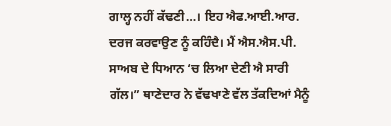ਗਾਲ੍ਹ ਨਹੀਂ ਕੱਢਣੀ…। ਇਹ ਐਫ.ਆਈ.ਆਰ. ਦਰਜ ਕਰਵਾਉਣ ਨੂੰ ਕਹਿੰਦੈ। ਮੈਂ ਐਸ.ਐਸ.ਪੀ. ਸਾਅਬ ਦੇ ਧਿਆਨ ‘ਚ ਲਿਆ ਦੇਣੀ ਐ ਸਾਰੀ ਗੱਲ।” ਥਾਣੇਦਾਰ ਨੇ ਵੱਢਖਾਣੇ ਵੱਲ ਤੱਕਦਿਆਂ ਮੈਨੂੰ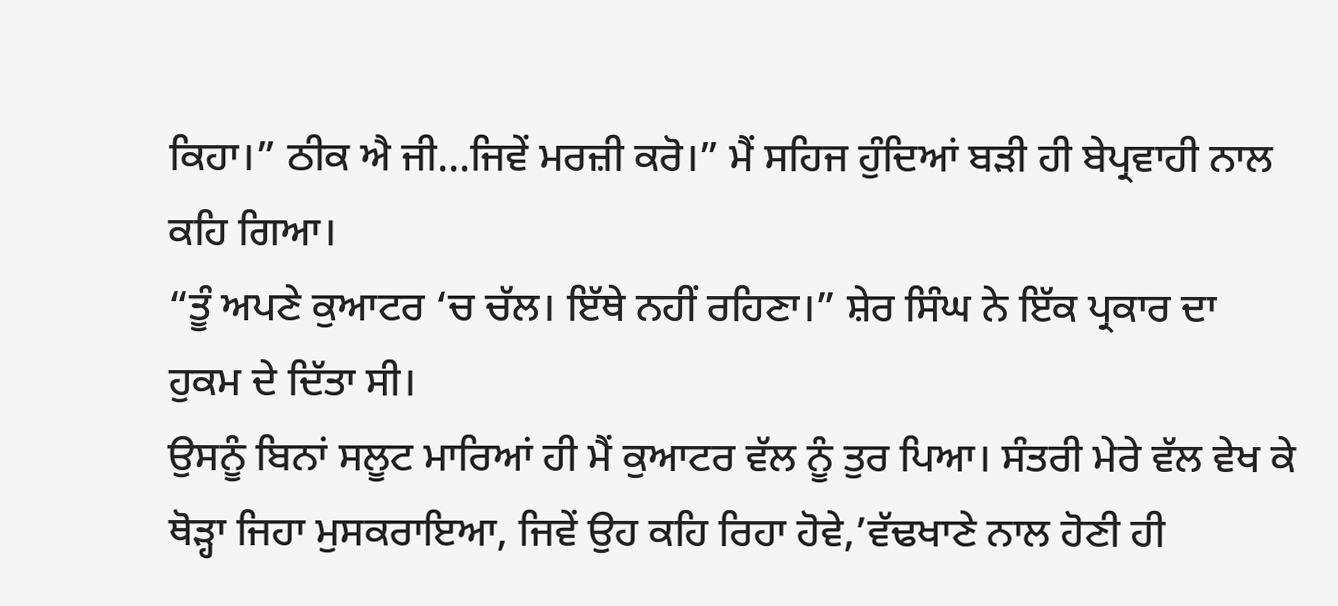ਕਿਹਾ।” ਠੀਕ ਐ ਜੀ…ਜਿਵੇਂ ਮਰਜ਼ੀ ਕਰੋ।” ਮੈਂ ਸਹਿਜ ਹੁੰਦਿਆਂ ਬੜੀ ਹੀ ਬੇਪ੍ਰਵਾਹੀ ਨਾਲ ਕਹਿ ਗਿਆ।
“ਤੂੰ ਅਪਣੇ ਕੁਆਟਰ ‘ਚ ਚੱਲ। ਇੱਥੇ ਨਹੀਂ ਰਹਿਣਾ।” ਸ਼ੇਰ ਸਿੰਘ ਨੇ ਇੱਕ ਪ੍ਰਕਾਰ ਦਾ ਹੁਕਮ ਦੇ ਦਿੱਤਾ ਸੀ।
ਉਸਨੂੰ ਬਿਨਾਂ ਸਲੂਟ ਮਾਰਿਆਂ ਹੀ ਮੈਂ ਕੁਆਟਰ ਵੱਲ ਨੂੰ ਤੁਰ ਪਿਆ। ਸੰਤਰੀ ਮੇਰੇ ਵੱਲ ਵੇਖ ਕੇ ਥੋੜ੍ਹਾ ਜਿਹਾ ਮੁਸਕਰਾਇਆ, ਜਿਵੇਂ ਉਹ ਕਹਿ ਰਿਹਾ ਹੋਵੇ,’ਵੱਢਖਾਣੇ ਨਾਲ ਹੋਣੀ ਹੀ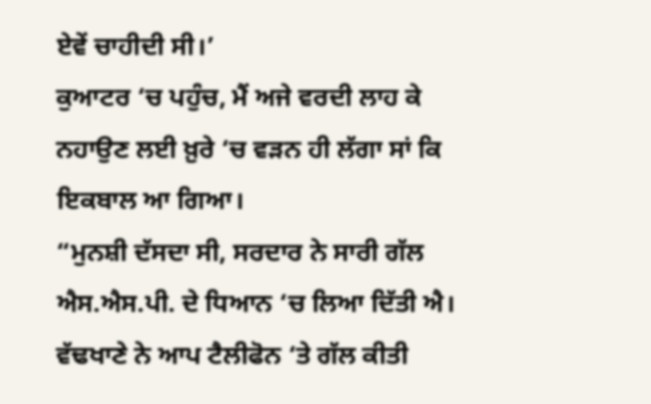ਏਵੇਂ ਚਾਹੀਦੀ ਸੀ।’
ਕੁਆਟਰ ‘ਚ ਪਹੁੰਚ, ਮੈਂ ਅਜੇ ਵਰਦੀ ਲਾਹ ਕੇ ਨਹਾਉਣ ਲਈ ਖ਼ੁਰੇ ‘ਚ ਵੜਨ ਹੀ ਲੱਗਾ ਸਾਂ ਕਿ ਇਕਬਾਲ ਆ ਗਿਆ।
“ਮੁਨਸ਼ੀ ਦੱਸਦਾ ਸੀ, ਸਰਦਾਰ ਨੇ ਸਾਰੀ ਗੱਲ ਐਸ.ਐਸ.ਪੀ. ਦੇ ਧਿਆਨ ‘ਚ ਲਿਆ ਦਿੱਤੀ ਐ। ਵੱਢਖਾਣੇ ਨੇ ਆਪ ਟੈਲੀਫੋਨ ‘ਤੇ ਗੱਲ ਕੀਤੀ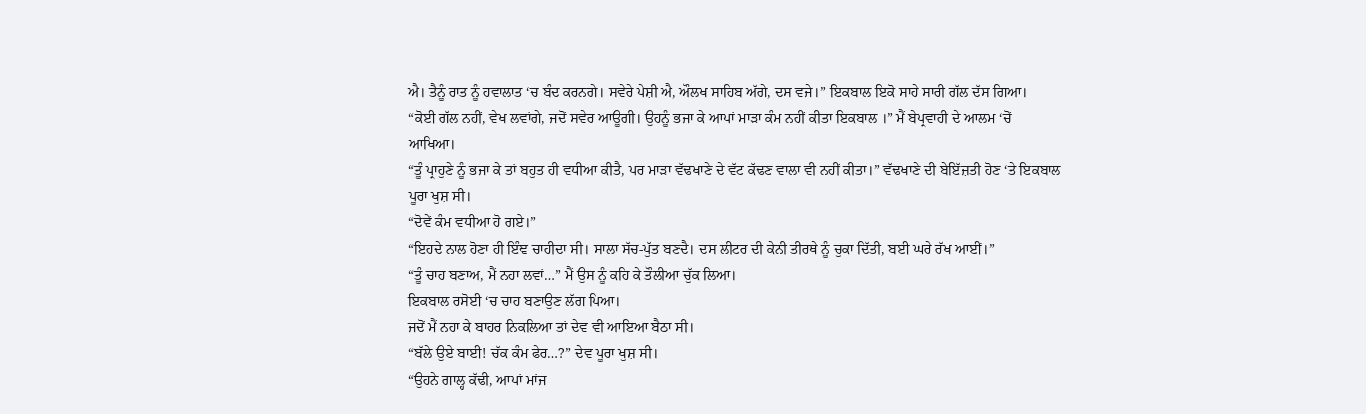ਐ। ਤੈਨੂੰ ਰਾਤ ਨੂੰ ਹਵਾਲਾਤ ‘ਚ ਬੰਦ ਕਰਨਗੇ। ਸਵੇਰੇ ਪੇਸ਼ੀ ਐ, ਔਲਖ ਸਾਹਿਬ ਅੱਗੇ, ਦਸ ਵਜੇ।” ਇਕਬਾਲ ਇਕੋ ਸਾਹੇ ਸਾਰੀ ਗੱਲ ਦੱਸ ਗਿਆ।
“ਕੋਈ ਗੱਲ ਨਹੀਂ, ਵੇਖ ਲਵਾਂਗੇ, ਜਦੋਂ ਸਵੇਰ ਆਊਗੀ। ਉਹਨੂੰ ਭਜਾ ਕੇ ਆਪਾਂ ਮਾੜਾ ਕੰਮ ਨਹੀਂ ਕੀਤਾ ਇਕਬਾਲ ।” ਮੈਂ ਬੇਪ੍ਰਵਾਹੀ ਦੇ ਆਲਮ ‘ਚੋਂ ਆਖਿਆ।
“ਤੂੰ ਪ੍ਰਾਹੁਣੇ ਨੂੰ ਭਜਾ ਕੇ ਤਾਂ ਬਹੁਤ ਹੀ ਵਧੀਆ ਕੀਤੈ, ਪਰ ਮਾੜਾ ਵੱਢਖਾਣੇ ਦੇ ਵੱਟ ਕੱਢਣ ਵਾਲਾ ਵੀ ਨਹੀਂ ਕੀਤਾ।” ਵੱਢਖਾਣੇ ਦੀ ਬੇਇੱਜ਼ਤੀ ਹੋਣ ‘ਤੇ ਇਕਬਾਲ ਪੂਰਾ ਖੁਸ਼ ਸੀ।
“ਦੋਵੇਂ ਕੰਮ ਵਧੀਆ ਹੋ ਗਏ।”
“ਇਹਦੇ ਨਾਲ ਹੋਣਾ ਹੀ ਇੰਞ ਚਾਹੀਦਾ ਸੀ। ਸਾਲਾ ਸੱਚ-ਪੁੱਤ ਬਣਦੈ। ਦਸ ਲੀਟਰ ਦੀ ਕੇਨੀ ਤੀਰਥੇ ਨੂੰ ਚੁਕਾ ਦਿੱਤੀ, ਬਈ ਘਰੇ ਰੱਖ ਆਈਂ।”
“ਤੂੰ ਚਾਹ ਬਣਾਅ, ਮੈਂ ਨਹਾ ਲਵਾਂ…” ਮੈਂ ਉਸ ਨੂੰ ਕਹਿ ਕੇ ਤੌਲੀਆ ਚੁੱਕ ਲਿਆ।
ਇਕਬਾਲ ਰਸੋਈ ‘ਚ ਚਾਹ ਬਣਾਉਣ ਲੱਗ ਪਿਆ।
ਜਦੋਂ ਮੈਂ ਨਹਾ ਕੇ ਬਾਹਰ ਨਿਕਲਿਆ ਤਾਂ ਦੇਵ ਵੀ ਆਇਆ ਬੈਠਾ ਸੀ।
“ਬੱਲੇ ਉਏ ਬਾਈ! ਚੱਕ ਕੰਮ ਫੇਰ…?” ਦੇਵ ਪੂਰਾ ਖੁਸ਼ ਸੀ।
“ਉਹਨੇ ਗਾਲ੍ਹ ਕੱਢੀ, ਆਪਾਂ ਮਾਂਜ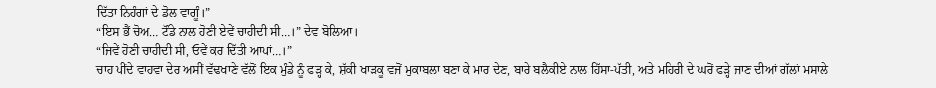ਦਿੱਤਾ ਨਿਹੰਗਾਂ ਦੇ ਡੋਲ ਵਾਗੂੰ।”
“ਇਸ ਭੈਂ ਚੋਅ… ਟੌਂਡੇ ਨਾਲ ਹੋਣੀ ਏਵੇਂ ਚਾਹੀਦੀ ਸੀ…।” ਦੇਵ ਬੋਲਿਆ।
“ਜਿਵੇਂ ਹੋਣੀ ਚਾਹੀਦੀ ਸੀ, ਓਵੇਂ ਕਰ ਦਿੱਤੀ ਆਪਾਂ…।”
ਚਾਹ ਪੀਂਦੇ ਵਾਹਵਾ ਦੇਰ ਅਸੀਂ ਵੱਢਖਾਣੇ ਵੱਲੋਂ ਇਕ ਮੁੰਡੇ ਨੂੰ ਫੜ੍ਹ ਕੇ, ਸ਼ੱਕੀ ਖਾੜਕੂ ਵਜੋਂ ਮੁਕਾਬਲਾ ਬਣਾ ਕੇ ਮਾਰ ਦੇਣ, ਬਾਰੇ ਬਲੈਕੀਏ ਨਾਲ ਹਿੱਸਾ-ਪੱਤੀ, ਅਤੇ ਮਹਿਰੀ ਦੇ ਘਰੋਂ ਫੜ੍ਹੇ ਜਾਣ ਦੀਆਂ ਗੱਲਾਂ ਮਸਾਲੇ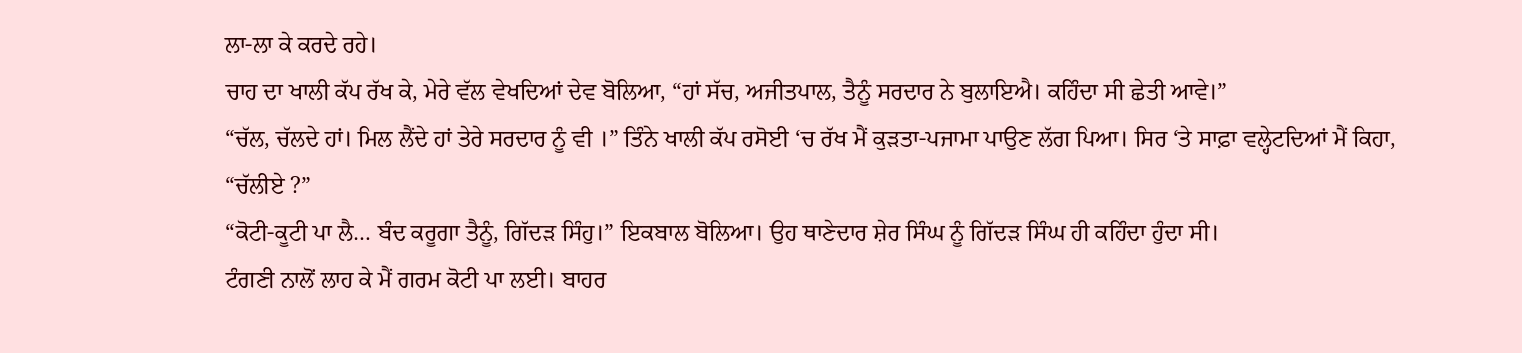ਲਾ-ਲਾ ਕੇ ਕਰਦੇ ਰਹੇ।
ਚਾਹ ਦਾ ਖਾਲੀ ਕੱਪ ਰੱਖ ਕੇ, ਮੇਰੇ ਵੱਲ ਵੇਖਦਿਆਂ ਦੇਵ ਬੋਲਿਆ, “ਹਾਂ ਸੱਚ, ਅਜੀਤਪਾਲ, ਤੈਨੂੰ ਸਰਦਾਰ ਨੇ ਬੁਲਾਇਐ। ਕਹਿੰਦਾ ਸੀ ਛੇਤੀ ਆਵੇ।”
“ਚੱਲ, ਚੱਲਦੇ ਹਾਂ। ਮਿਲ ਲੈਂਦੇ ਹਾਂ ਤੇਰੇ ਸਰਦਾਰ ਨੂੰ ਵੀ ।” ਤਿੰਨੇ ਖਾਲੀ ਕੱਪ ਰਸੋਈ ‘ਚ ਰੱਖ ਮੈਂ ਕੁੜਤਾ-ਪਜਾਮਾ ਪਾਉਣ ਲੱਗ ਪਿਆ। ਸਿਰ ‘ਤੇ ਸਾਫ਼ਾ ਵਲ੍ਹੇਟਦਿਆਂ ਮੈਂ ਕਿਹਾ, “ਚੱਲੀਏ ?”
“ਕੋਟੀ-ਕੂਟੀ ਪਾ ਲੈ… ਬੰਦ ਕਰੂਗਾ ਤੈਨੂੰ, ਗਿੱਦੜ ਸਿੰਹੁ।” ਇਕਬਾਲ ਬੋਲਿਆ। ਉਹ ਥਾਣੇਦਾਰ ਸ਼ੇਰ ਸਿੰਘ ਨੂੰ ਗਿੱਦੜ ਸਿੰਘ ਹੀ ਕਹਿੰਦਾ ਹੁੰਦਾ ਸੀ।
ਟੰਗਣੀ ਨਾਲੋਂ ਲਾਹ ਕੇ ਮੈਂ ਗਰਮ ਕੋਟੀ ਪਾ ਲਈ। ਬਾਹਰ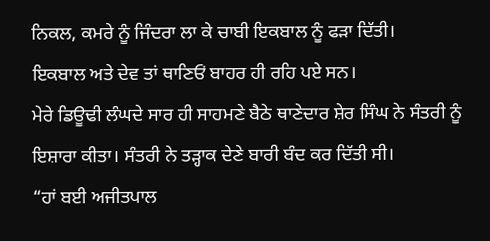ਨਿਕਲ, ਕਮਰੇ ਨੂੰ ਜਿੰਦਰਾ ਲਾ ਕੇ ਚਾਬੀ ਇਕਬਾਲ ਨੂੰ ਫੜਾ ਦਿੱਤੀ।
ਇਕਬਾਲ ਅਤੇ ਦੇਵ ਤਾਂ ਥਾਣਿਓਂ ਬਾਹਰ ਹੀ ਰਹਿ ਪਏ ਸਨ।
ਮੇਰੇ ਡਿਊਢੀ ਲੰਘਦੇ ਸਾਰ ਹੀ ਸਾਹਮਣੇ ਬੈਠੇ ਥਾਣੇਦਾਰ ਸ਼ੇਰ ਸਿੰਘ ਨੇ ਸੰਤਰੀ ਨੂੰ ਇਸ਼ਾਰਾ ਕੀਤਾ। ਸੰਤਰੀ ਨੇ ਤੜ੍ਹਾਕ ਦੇਣੇ ਬਾਰੀ ਬੰਦ ਕਰ ਦਿੱਤੀ ਸੀ।
“ਹਾਂ ਬਈ ਅਜੀਤਪਾਲ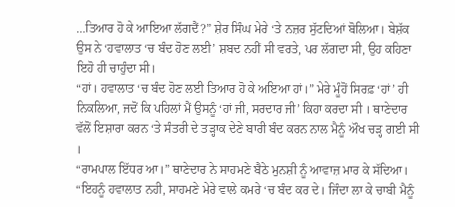…ਤਿਆਰ ਹੋ ਕੇ ਆਇਆ ਲੱਗਦੈਂ?” ਸ਼ੇਰ ਸਿੰਘ ਮੇਰੇ ‘ਤੇ ਨਜ਼ਰ ਸੁੱਟਦਿਆਂ ਬੋਲਿਆ। ਬੇਸ਼ੱਕ ਉਸ ਨੇ ‘ਹਵਾਲਾਤ ‘ਚ ਬੰਦ ਹੋਣ ਲਈ’ ਸ਼ਬਦ ਨਹੀਂ ਸੀ ਵਰਤੇ, ਪਰ ਲੱਗਦਾ ਸੀ, ਉਹ ਕਹਿਣਾ ਇਹੋ ਹੀ ਚਾਹੁੰਦਾ ਸੀ।
“ਹਾਂ। ਹਵਾਲਾਤ ‘ਚ ਬੰਦ ਹੋਣ ਲਈ ਤਿਆਰ ਹੋ ਕੇ ਅਇਆ ਹਾਂ।” ਮੇਰੇ ਮੂੰਹੋਂ ਸਿਰਫ਼ ‘ਹਾਂ’ ਹੀ ਨਿਕਲਿਆ, ਜਦੋਂ ਕਿ ਪਹਿਲਾਂ ਮੈਂ ਉਸਨੂੰ ‘ਹਾਂ ਜੀ, ਸਰਦਾਰ ਜੀ’ ਕਿਹਾ ਕਰਦਾ ਸੀ । ਥਾਣੇਦਾਰ ਵੱਲੋਂ ਇਸ਼ਾਰਾ ਕਰਨ ‘ਤੇ ਸੰਤਰੀ ਦੇ ਤੜ੍ਹਾਕ ਦੇਣੇ ਬਾਰੀ ਬੰਦ ਕਰਨ ਨਾਲ ਮੈਨੂੰ ਔਖ ਚੜ੍ਹ ਗਈ ਸੀ ।
“ਰਾਮਪਾਲ ਇੱਧਰ ਆ।” ਥਾਣੇਦਾਰ ਨੇ ਸਾਹਮਣੇ ਬੈਠੇ ਮੁਨਸ਼ੀ ਨੂੰ ਆਵਾਜ਼ ਮਾਰ ਕੇ ਸੱਦਿਆ।
“ਇਹਨੂੰ ਹਵਾਲਾਤ ਨਹੀ, ਸਾਹਮਣੇ ਮੇਰੇ ਵਾਲੇ ਕਮਰੇ ‘ਚ ਬੰਦ ਕਰ ਦੇ। ਜਿੰਦਾ ਲਾ ਕੇ ਚਾਬੀ ਮੈਨੂੰ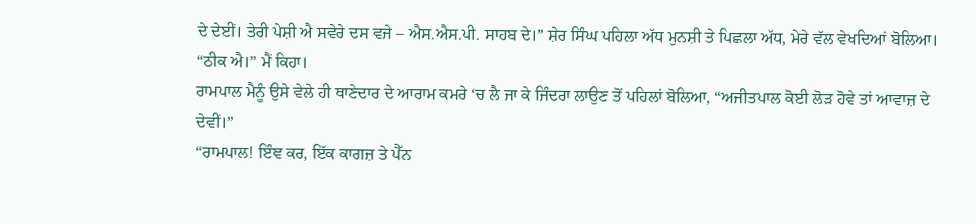ਦੇ ਦੇਈਂ। ਤੇਰੀ ਪੇਸ਼ੀ ਐ ਸਵੇਰੇ ਦਸ ਵਜੇ – ਐਸ.ਐਸ.ਪੀ. ਸਾਹਬ ਦੇ।” ਸ਼ੇਰ ਸਿੰਘ ਪਹਿਲਾ ਅੱਧ ਮੁਨਸ਼ੀ ਤੇ ਪਿਛਲਾ ਅੱਧ, ਮੇਰੇ ਵੱਲ ਵੇਖਦਿਆਂ ਬੋਲਿਆ।
“ਠੀਕ ਐ।” ਮੈਂ ਕਿਹਾ।
ਰਾਮਪਾਲ ਮੈਨੂੰ ਉਸੇ ਵੇਲੇ ਹੀ ਥਾਣੇਦਾਰ ਦੇ ਆਰਾਮ ਕਮਰੇ ‘ਚ ਲੈ ਜਾ ਕੇ ਜਿੰਦਰਾ ਲਾਉਣ ਤੋਂ ਪਹਿਲਾਂ ਬੋਲਿਆ, “ਅਜੀਤਪਾਲ ਕੋਈ ਲੋੜ ਹੋਵੇ ਤਾਂ ਆਵਾਜ਼ ਦੇ ਦੇਵੀਂ।”
“ਰਾਮਪਾਲ! ਇੰਞ ਕਰ, ਇੱਕ ਕਾਗਜ਼ ਤੇ ਪੈੱਨ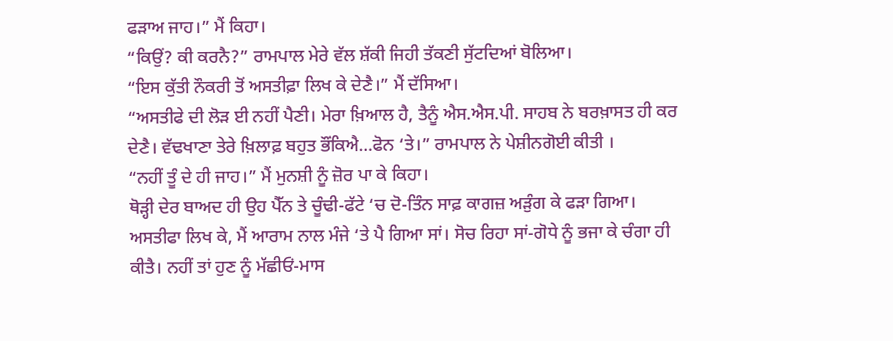ਫੜਾਅ ਜਾਹ।” ਮੈਂ ਕਿਹਾ।
“ਕਿਉਂ? ਕੀ ਕਰਨੈ?” ਰਾਮਪਾਲ ਮੇਰੇ ਵੱਲ ਸ਼ੱਕੀ ਜਿਹੀ ਤੱਕਣੀ ਸੁੱਟਦਿਆਂ ਬੋਲਿਆ।
“ਇਸ ਕੁੱਤੀ ਨੌਕਰੀ ਤੋਂ ਅਸਤੀਫ਼ਾ ਲਿਖ ਕੇ ਦੇਣੈ।” ਮੈਂ ਦੱਸਿਆ।
“ਅਸਤੀਫੇ ਦੀ ਲੋੜ ਈ ਨਹੀਂ ਪੈਣੀ। ਮੇਰਾ ਖ਼ਿਆਲ ਹੈ, ਤੈਨੂੰ ਐਸ.ਐਸ.ਪੀ. ਸਾਹਬ ਨੇ ਬਰਖ਼ਾਸਤ ਹੀ ਕਰ ਦੇਣੈ। ਵੱਢਖਾਣਾ ਤੇਰੇ ਖ਼ਿਲਾਫ਼ ਬਹੁਤ ਭੌਂਕਿਐ…ਫੋਨ ‘ਤੇ।” ਰਾਮਪਾਲ ਨੇ ਪੇਸ਼ੀਨਗੋਈ ਕੀਤੀ ।
“ਨਹੀਂ ਤੂੰ ਦੇ ਹੀ ਜਾਹ।” ਮੈਂ ਮੁਨਸ਼ੀ ਨੂੰ ਜ਼ੋਰ ਪਾ ਕੇ ਕਿਹਾ।
ਥੋੜ੍ਹੀ ਦੇਰ ਬਾਅਦ ਹੀ ਉਹ ਪੈੱਨ ਤੇ ਚੂੰਢੀ-ਫੱਟੇ ‘ਚ ਦੋ-ਤਿੰਨ ਸਾਫ਼ ਕਾਗਜ਼ ਅੜੁੰਗ ਕੇ ਫੜਾ ਗਿਆ।
ਅਸਤੀਫਾ ਲਿਖ ਕੇ, ਮੈਂ ਆਰਾਮ ਨਾਲ ਮੰਜੇ ‘ਤੇ ਪੈ ਗਿਆ ਸਾਂ। ਸੋਚ ਰਿਹਾ ਸਾਂ-ਗੋਧੇ ਨੂੰ ਭਜਾ ਕੇ ਚੰਗਾ ਹੀ ਕੀਤੈ। ਨਹੀਂ ਤਾਂ ਹੁਣ ਨੂੰ ਮੱਛੀਓਂ-ਮਾਸ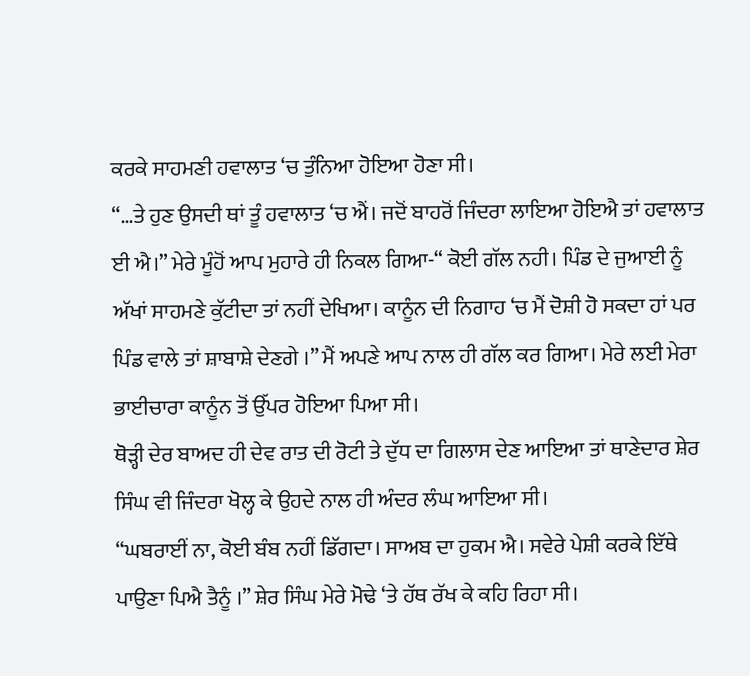ਕਰਕੇ ਸਾਹਮਣੀ ਹਵਾਲਾਤ ‘ਚ ਤੁੰਨਿਆ ਹੋਇਆ ਹੋਣਾ ਸੀ।
“…ਤੇ ਹੁਣ ਉਸਦੀ ਥਾਂ ਤੂੰ ਹਵਾਲਾਤ ‘ਚ ਐਂ। ਜਦੋਂ ਬਾਹਰੋਂ ਜਿੰਦਰਾ ਲਾਇਆ ਹੋਇਐ ਤਾਂ ਹਵਾਲਾਤ ਈ ਐ।” ਮੇਰੇ ਮੂੰਹੋਂ ਆਪ ਮੁਹਾਰੇ ਹੀ ਨਿਕਲ ਗਿਆ-“ ਕੋਈ ਗੱਲ ਨਹੀ। ਪਿੰਡ ਦੇ ਜੁਆਈ ਨੂੰ ਅੱਖਾਂ ਸਾਹਮਣੇ ਕੁੱਟੀਦਾ ਤਾਂ ਨਹੀਂ ਦੇਖਿਆ। ਕਾਨੂੰਨ ਦੀ ਨਿਗਾਹ ‘ਚ ਮੈਂ ਦੋਸ਼ੀ ਹੋ ਸਕਦਾ ਹਾਂ ਪਰ ਪਿੰਡ ਵਾਲੇ ਤਾਂ ਸ਼ਾਬਾਸ਼ੇ ਦੇਣਗੇ ।” ਮੈਂ ਅਪਣੇ ਆਪ ਨਾਲ ਹੀ ਗੱਲ ਕਰ ਗਿਆ। ਮੇਰੇ ਲਈ ਮੇਰਾ ਭਾਈਚਾਰਾ ਕਾਨੂੰਨ ਤੋਂ ਉੱਪਰ ਹੋਇਆ ਪਿਆ ਸੀ।
ਥੋੜ੍ਹੀ ਦੇਰ ਬਾਅਦ ਹੀ ਦੇਵ ਰਾਤ ਦੀ ਰੋਟੀ ਤੇ ਦੁੱਧ ਦਾ ਗਿਲਾਸ ਦੇਣ ਆਇਆ ਤਾਂ ਥਾਣੇਦਾਰ ਸ਼ੇਰ ਸਿੰਘ ਵੀ ਜਿੰਦਰਾ ਖੋਲ੍ਹ ਕੇ ਉਹਦੇ ਨਾਲ ਹੀ ਅੰਦਰ ਲੰਘ ਆਇਆ ਸੀ।
“ਘਬਰਾਈਂ ਨਾ, ਕੋਈ ਬੰਬ ਨਹੀਂ ਡਿੱਗਦਾ। ਸਾਅਬ ਦਾ ਹੁਕਮ ਐ। ਸਵੇਰੇ ਪੇਸ਼ੀ ਕਰਕੇ ਇੱਥੇ ਪਾਉਣਾ ਪਿਐ ਤੈਨੂੰ ।” ਸ਼ੇਰ ਸਿੰਘ ਮੇਰੇ ਮੋਢੇ ‘ਤੇ ਹੱਥ ਰੱਖ ਕੇ ਕਹਿ ਰਿਹਾ ਸੀ।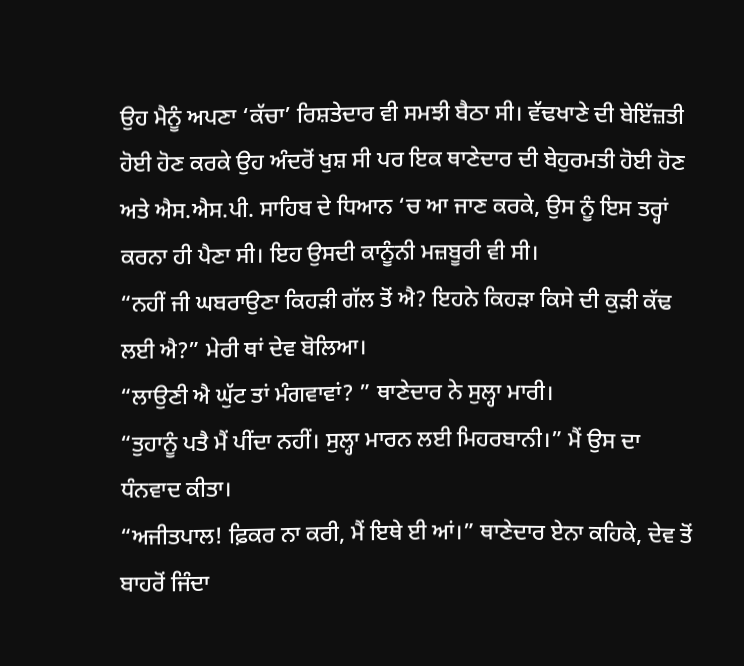ਉਹ ਮੈਨੂੰ ਅਪਣਾ ‘ਕੱਚਾ’ ਰਿਸ਼ਤੇਦਾਰ ਵੀ ਸਮਝੀ ਬੈਠਾ ਸੀ। ਵੱਢਖਾਣੇ ਦੀ ਬੇਇੱਜ਼ਤੀ ਹੋਈ ਹੋਣ ਕਰਕੇ ਉਹ ਅੰਦਰੋਂ ਖੁਸ਼ ਸੀ ਪਰ ਇਕ ਥਾਣੇਦਾਰ ਦੀ ਬੇਹੁਰਮਤੀ ਹੋਈ ਹੋਣ ਅਤੇ ਐਸ.ਐਸ.ਪੀ. ਸਾਹਿਬ ਦੇ ਧਿਆਨ ‘ਚ ਆ ਜਾਣ ਕਰਕੇ, ਉਸ ਨੂੰ ਇਸ ਤਰ੍ਹਾਂ ਕਰਨਾ ਹੀ ਪੈਣਾ ਸੀ। ਇਹ ਉਸਦੀ ਕਾਨੂੰਨੀ ਮਜ਼ਬੂਰੀ ਵੀ ਸੀ।
“ਨਹੀਂ ਜੀ ਘਬਰਾਉਣਾ ਕਿਹੜੀ ਗੱਲ ਤੋਂ ਐ? ਇਹਨੇ ਕਿਹੜਾ ਕਿਸੇ ਦੀ ਕੁੜੀ ਕੱਢ ਲਈ ਐ?” ਮੇਰੀ ਥਾਂ ਦੇਵ ਬੋਲਿਆ।
“ਲਾਉਣੀ ਐ ਘੁੱਟ ਤਾਂ ਮੰਗਵਾਵਾਂ? ” ਥਾਣੇਦਾਰ ਨੇ ਸੁਲ੍ਹਾ ਮਾਰੀ।
“ਤੁਹਾਨੂੰ ਪਤੈ ਮੈਂ ਪੀਂਦਾ ਨਹੀਂ। ਸੁਲ੍ਹਾ ਮਾਰਨ ਲਈ ਮਿਹਰਬਾਨੀ।” ਮੈਂ ਉਸ ਦਾ ਧੰਨਵਾਦ ਕੀਤਾ।
“ਅਜੀਤਪਾਲ! ਫ਼ਿਕਰ ਨਾ ਕਰੀ, ਮੈਂ ਇਥੇ ਈ ਆਂ।” ਥਾਣੇਦਾਰ ਏਨਾ ਕਹਿਕੇ, ਦੇਵ ਤੋਂ ਬਾਹਰੋਂ ਜਿੰਦਾ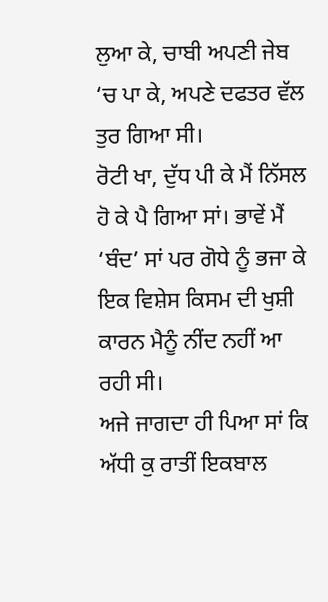ਲੁਆ ਕੇ, ਚਾਬੀ ਅਪਣੀ ਜੇਬ ‘ਚ ਪਾ ਕੇ, ਅਪਣੇ ਦਫਤਰ ਵੱਲ ਤੁਰ ਗਿਆ ਸੀ।
ਰੋਟੀ ਖਾ, ਦੁੱਧ ਪੀ ਕੇ ਮੈਂ ਨਿੱਸਲ ਹੋ ਕੇ ਪੈ ਗਿਆ ਸਾਂ। ਭਾਵੇਂ ਮੈਂ ‘ਬੰਦ’ ਸਾਂ ਪਰ ਗੋਧੇ ਨੂੰ ਭਜਾ ਕੇ ਇਕ ਵਿਸ਼ੇਸ ਕਿਸਮ ਦੀ ਖੁਸ਼ੀ ਕਾਰਨ ਮੈਨੂੰ ਨੀਂਦ ਨਹੀਂ ਆ ਰਹੀ ਸੀ।
ਅਜੇ ਜਾਗਦਾ ਹੀ ਪਿਆ ਸਾਂ ਕਿ ਅੱਧੀ ਕੁ ਰਾਤੀਂ ਇਕਬਾਲ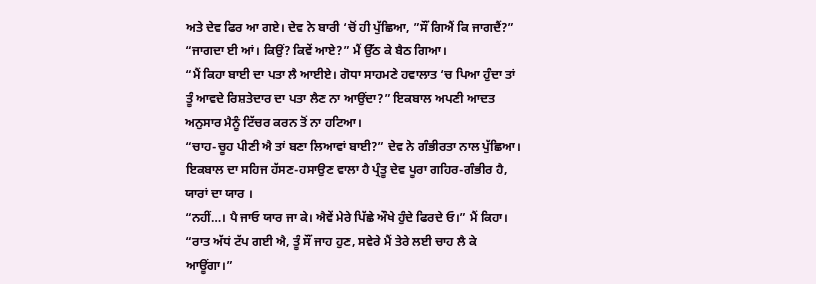ਅਤੇ ਦੇਵ ਫਿਰ ਆ ਗਏ। ਦੇਵ ਨੇ ਬਾਰੀ ‘ਚੋਂ ਹੀ ਪੁੱਛਿਆ, ”ਸੌਂ ਗਿਐਂ ਕਿ ਜਾਗਦੈਂ?”
“ਜਾਗਦਾ ਈ ਆਂ। ਕਿਉਂ? ਕਿਵੇਂ ਆਏ?” ਮੈਂ ਉੱਠ ਕੇ ਬੈਠ ਗਿਆ।
“ਮੈਂ ਕਿਹਾ ਬਾਈ ਦਾ ਪਤਾ ਲੈ ਆਈਏ। ਗੋਧਾ ਸਾਹਮਣੇ ਹਵਾਲਾਤ ‘ਚ ਪਿਆ ਹੁੰਦਾ ਤਾਂ ਤੂੰ ਆਵਦੇ ਰਿਸ਼ਤੇਦਾਰ ਦਾ ਪਤਾ ਲੈਣ ਨਾ ਆਉਂਦਾ?” ਇਕਬਾਲ ਅਪਣੀ ਆਦਤ ਅਨੁਸਾਰ ਮੈਨੂੰ ਟਿੱਚਰ ਕਰਨ ਤੋਂ ਨਾ ਹਟਿਆ।
“ਚਾਹ-ਚੂਹ ਪੀਣੀ ਐ ਤਾਂ ਬਣਾ ਲਿਆਵਾਂ ਬਾਈ?” ਦੇਵ ਨੇ ਗੰਭੀਰਤਾ ਨਾਲ ਪੁੱਛਿਆ। ਇਕਬਾਲ ਦਾ ਸਹਿਜ ਹੱਸਣ-ਹਸਾਉਣ ਵਾਲਾ ਹੈ ਪ੍ਰੰਤੂ ਦੇਵ ਪੂਰਾ ਗਹਿਰ-ਗੰਭੀਰ ਹੈ, ਯਾਰਾਂ ਦਾ ਯਾਰ ।
“ਨਹੀਂ…। ਪੈ ਜਾਓ ਯਾਰ ਜਾ ਕੇ। ਐਵੇਂ ਮੇਰੇ ਪਿੱਛੇ ਔਖੇ ਹੁੰਦੇ ਫਿਰਦੇ ਓ।” ਮੈਂ ਕਿਹਾ।
“ਰਾਤ ਅੱਧਂ ਟੱਪ ਗਈ ਐ, ਤੂੰ ਸੌਂ ਜਾਹ ਹੁਣ, ਸਵੇਰੇ ਮੈਂ ਤੇਰੇ ਲਈ ਚਾਹ ਲੈ ਕੇ ਆਊਂਗਾ।”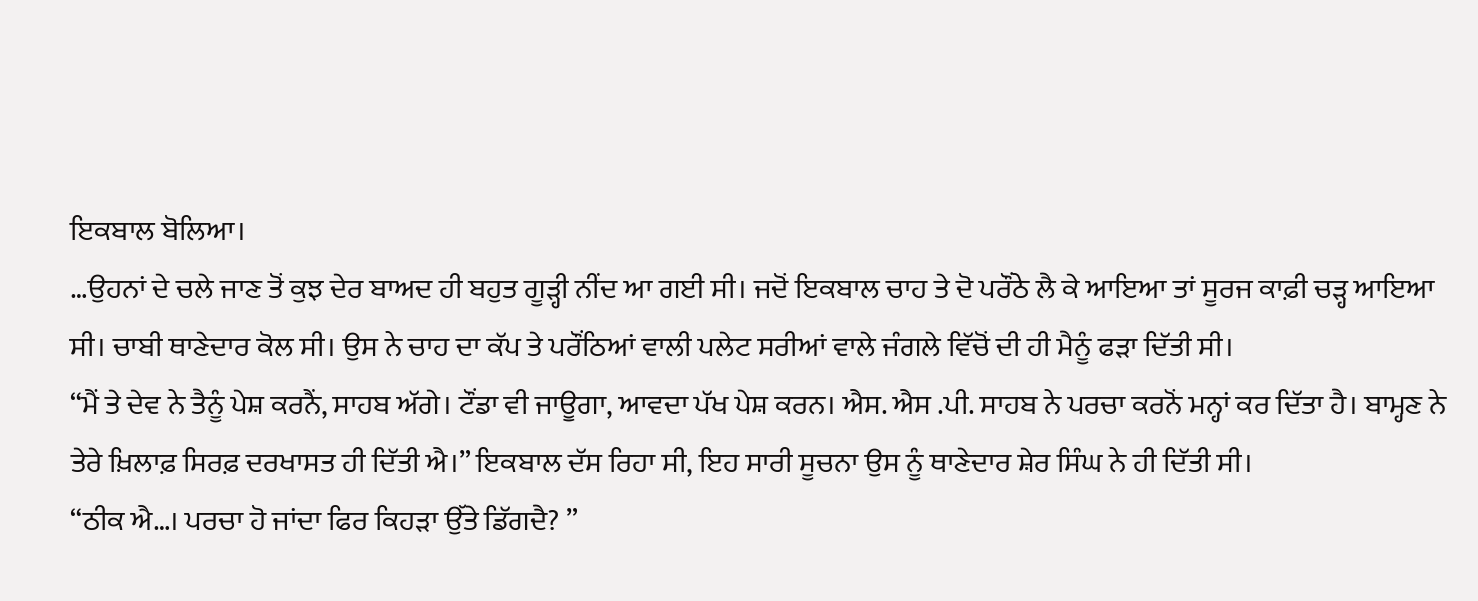ਇਕਬਾਲ ਬੋਲਿਆ।
…ਉਹਨਾਂ ਦੇ ਚਲੇ ਜਾਣ ਤੋਂ ਕੁਝ ਦੇਰ ਬਾਅਦ ਹੀ ਬਹੁਤ ਗੂੜ੍ਹੀ ਨੀਂਦ ਆ ਗਈ ਸੀ। ਜਦੋਂ ਇਕਬਾਲ ਚਾਹ ਤੇ ਦੋ ਪਰੌਂਠੇ ਲੈ ਕੇ ਆਇਆ ਤਾਂ ਸੂਰਜ ਕਾਫ਼ੀ ਚੜ੍ਹ ਆਇਆ ਸੀ। ਚਾਬੀ ਥਾਣੇਦਾਰ ਕੋਲ ਸੀ। ਉਸ ਨੇ ਚਾਹ ਦਾ ਕੱਪ ਤੇ ਪਰੌਂਠਿਆਂ ਵਾਲੀ ਪਲੇਟ ਸਰੀਆਂ ਵਾਲੇ ਜੰਗਲੇ ਵਿੱਚੋਂ ਦੀ ਹੀ ਮੈਨੂੰ ਫੜਾ ਦਿੱਤੀ ਸੀ।
“ਮੈਂ ਤੇ ਦੇਵ ਨੇ ਤੈਨੂੰ ਪੇਸ਼ ਕਰਨੈਂ, ਸਾਹਬ ਅੱਗੇ। ਟੌਂਡਾ ਵੀ ਜਾਊਗਾ, ਆਵਦਾ ਪੱਖ ਪੇਸ਼ ਕਰਨ। ਐਸ. ਐਸ .ਪੀ. ਸਾਹਬ ਨੇ ਪਰਚਾ ਕਰਨੋਂ ਮਨ੍ਹਾਂ ਕਰ ਦਿੱਤਾ ਹੈ। ਬਾਮ੍ਹਣ ਨੇ ਤੇਰੇ ਖ਼ਿਲਾਫ਼ ਸਿਰਫ਼ ਦਰਖਾਸਤ ਹੀ ਦਿੱਤੀ ਐ।” ਇਕਬਾਲ ਦੱਸ ਰਿਹਾ ਸੀ, ਇਹ ਸਾਰੀ ਸੂਚਨਾ ਉਸ ਨੂੰ ਥਾਣੇਦਾਰ ਸ਼ੇਰ ਸਿੰਘ ਨੇ ਹੀ ਦਿੱਤੀ ਸੀ।
“ਠੀਕ ਐ…। ਪਰਚਾ ਹੋ ਜਾਂਦਾ ਫਿਰ ਕਿਹੜਾ ਉੱਤੇ ਡਿੱਗਦੈ? ”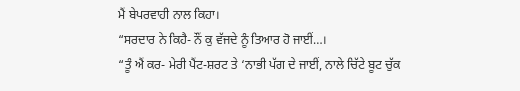ਮੈਂ ਬੇਪਰਵਾਹੀ ਨਾਲ ਕਿਹਾ।
“ਸਰਦਾਰ ਨੇ ਕਿਹੈ- ਨੌਂ ਕੁ ਵੱਜਦੇ ਨੂੰ ਤਿਆਰ ਹੋ ਜਾਈਂ…।
“ਤੂੰ ਐਂ ਕਰ- ਮੇਰੀ ਪੈਂਟ-ਸ਼ਰਟ ਤੇ ‘ਨਾਭੀ ਪੱਗ ਦੇ ਜਾਈਂ, ਨਾਲੇ ਚਿੱਟੇ ਬੂਟ ਚੁੱਕ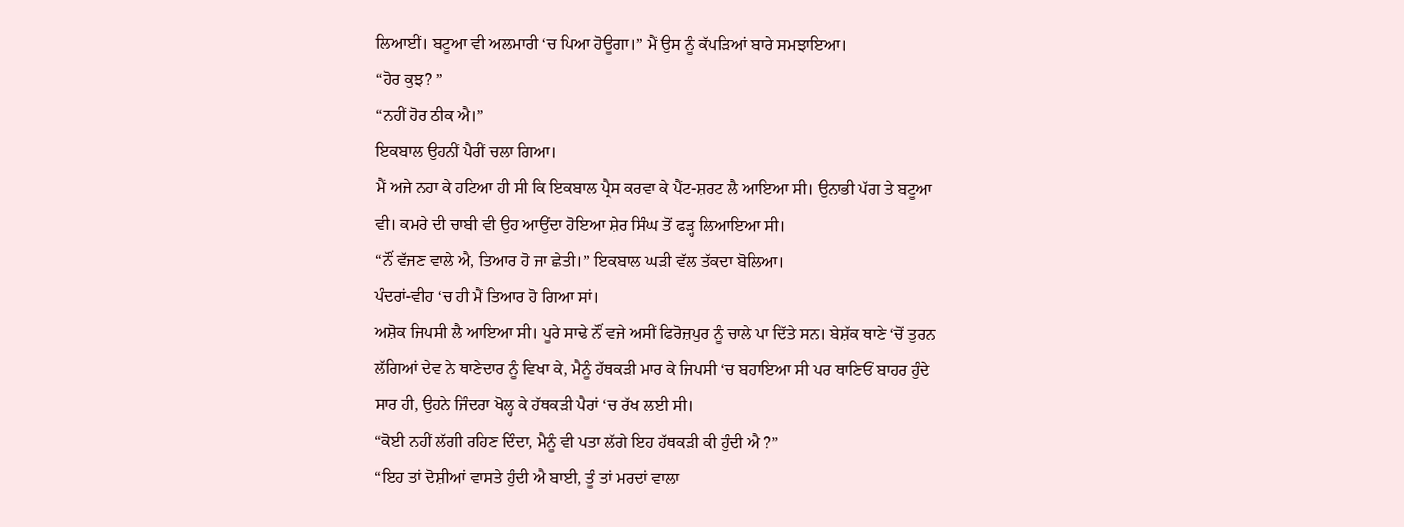ਲਿਆਈਂ। ਬਟੂਆ ਵੀ ਅਲਮਾਰੀ ‘ਚ ਪਿਆ ਹੋਊਗਾ।” ਮੈਂ ਉਸ ਨੂੰ ਕੱਪੜਿਆਂ ਬਾਰੇ ਸਮਝਾਇਆ।
“ਹੋਰ ਕੁਝ? ”
“ਨਹੀਂ ਹੋਰ ਠੀਕ ਐ।”
ਇਕਬਾਲ ਉਹਨੀਂ ਪੈਰੀਂ ਚਲਾ ਗਿਆ।
ਮੈਂ ਅਜੇ ਨਹਾ ਕੇ ਹਟਿਆ ਹੀ ਸੀ ਕਿ ਇਕਬਾਲ ਪ੍ਰੈਸ ਕਰਵਾ ਕੇ ਪੈਂਟ-ਸ਼ਰਟ ਲੈ ਆਇਆ ਸੀ। ਉਨਾਭੀ ਪੱਗ ਤੇ ਬਟੂਆ ਵੀ। ਕਮਰੇ ਦੀ ਚਾਬੀ ਵੀ ਉਹ ਆਉਂਦਾ ਹੋਇਆ ਸ਼ੇਰ ਸਿੰਘ ਤੋਂ ਫੜ੍ਹ ਲਿਆਇਆ ਸੀ।
“ਨੌਂ ਵੱਜਣ ਵਾਲੇ ਐ, ਤਿਆਰ ਹੋ ਜਾ ਛੇਤੀ।” ਇਕਬਾਲ ਘੜੀ ਵੱਲ ਤੱਕਦਾ ਬੋਲਿਆ।
ਪੰਦਰਾਂ-ਵੀਹ ‘ਚ ਹੀ ਮੈਂ ਤਿਆਰ ਹੋ ਗਿਆ ਸਾਂ।
ਅਸ਼ੋਕ ਜਿਪਸੀ ਲੈ ਆਇਆ ਸੀ। ਪੂਰੇ ਸਾਢੇ ਨੌਂ ਵਜੇ ਅਸੀਂ ਫਿਰੋਜ਼ਪੁਰ ਨੂੰ ਚਾਲੇ ਪਾ ਦਿੱਤੇ ਸਨ। ਬੇਸ਼ੱਕ ਥਾਣੇ ‘ਚੋਂ ਤੁਰਨ ਲੱਗਿਆਂ ਦੇਵ ਨੇ ਥਾਣੇਦਾਰ ਨੂੰ ਵਿਖਾ ਕੇ, ਮੈਨੂੰ ਹੱਥਕੜੀ ਮਾਰ ਕੇ ਜਿਪਸੀ ‘ਚ ਬਹਾਇਆ ਸੀ ਪਰ ਥਾਣਿਓਂ ਬਾਹਰ ਹੁੰਦੇ ਸਾਰ ਹੀ, ਉਹਨੇ ਜਿੰਦਰਾ ਖੋਲ੍ਹ ਕੇ ਹੱਥਕੜੀ ਪੈਰਾਂ ‘ਚ ਰੱਖ ਲਈ ਸੀ।
“ਕੋਈ ਨਹੀਂ ਲੱਗੀ ਰਹਿਣ ਦਿੰਦਾ, ਮੈਨੂੰ ਵੀ ਪਤਾ ਲੱਗੇ ਇਹ ਹੱਥਕੜੀ ਕੀ ਹੁੰਦੀ ਐ ?”
“ਇਹ ਤਾਂ ਦੋਸ਼ੀਆਂ ਵਾਸਤੇ ਹੁੰਦੀ ਐ ਬਾਈ, ਤੂੰ ਤਾਂ ਮਰਦਾਂ ਵਾਲਾ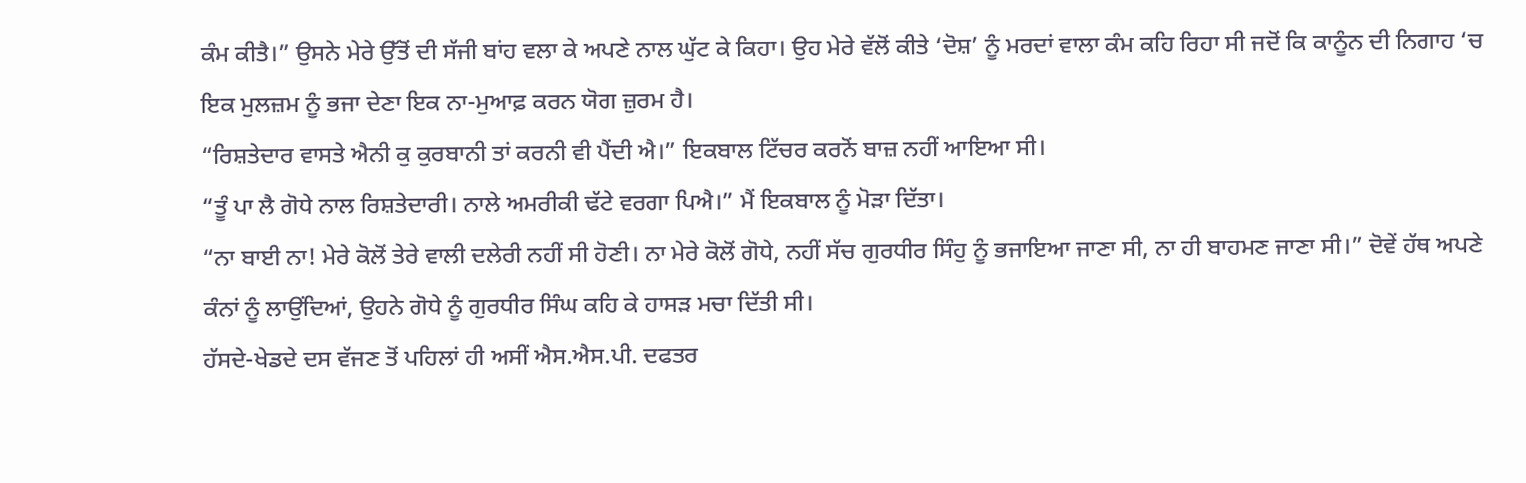ਕੰਮ ਕੀਤੈ।” ਉਸਨੇ ਮੇਰੇ ਉੱਤੋਂ ਦੀ ਸੱਜੀ ਬਾਂਹ ਵਲਾ ਕੇ ਅਪਣੇ ਨਾਲ ਘੁੱਟ ਕੇ ਕਿਹਾ। ਉਹ ਮੇਰੇ ਵੱਲੋਂ ਕੀਤੇ ‘ਦੋਸ਼’ ਨੂੰ ਮਰਦਾਂ ਵਾਲਾ ਕੰਮ ਕਹਿ ਰਿਹਾ ਸੀ ਜਦੋਂ ਕਿ ਕਾਨੂੰਨ ਦੀ ਨਿਗਾਹ ‘ਚ ਇਕ ਮੁਲਜ਼ਮ ਨੂੰ ਭਜਾ ਦੇਣਾ ਇਕ ਨਾ-ਮੁਆਫ਼ ਕਰਨ ਯੋਗ ਜ਼ੁਰਮ ਹੈ।
“ਰਿਸ਼ਤੇਦਾਰ ਵਾਸਤੇ ਐਨੀ ਕੁ ਕੁਰਬਾਨੀ ਤਾਂ ਕਰਨੀ ਵੀ ਪੈਂਦੀ ਐ।” ਇਕਬਾਲ ਟਿੱਚਰ ਕਰਨੋਂ ਬਾਜ਼ ਨਹੀਂ ਆਇਆ ਸੀ।
“ਤੂੰ ਪਾ ਲੈ ਗੋਧੇ ਨਾਲ ਰਿਸ਼ਤੇਦਾਰੀ। ਨਾਲੇ ਅਮਰੀਕੀ ਢੱਟੇ ਵਰਗਾ ਪਿਐ।” ਮੈਂ ਇਕਬਾਲ ਨੂੰ ਮੋੜਾ ਦਿੱਤਾ।
“ਨਾ ਬਾਈ ਨਾ! ਮੇਰੇ ਕੋਲੋਂ ਤੇਰੇ ਵਾਲੀ ਦਲੇਰੀ ਨਹੀਂ ਸੀ ਹੋਣੀ। ਨਾ ਮੇਰੇ ਕੋਲੋਂ ਗੋਧੇ, ਨਹੀਂ ਸੱਚ ਗੁਰਧੀਰ ਸਿੰਹੁ ਨੂੰ ਭਜਾਇਆ ਜਾਣਾ ਸੀ, ਨਾ ਹੀ ਬਾਹਮਣ ਜਾਣਾ ਸੀ।” ਦੋਵੇਂ ਹੱਥ ਅਪਣੇ ਕੰਨਾਂ ਨੂੰ ਲਾਉਂਦਿਆਂ, ਉਹਨੇ ਗੋਧੇ ਨੂੰ ਗੁਰਧੀਰ ਸਿੰਘ ਕਹਿ ਕੇ ਹਾਸੜ ਮਚਾ ਦਿੱਤੀ ਸੀ।
ਹੱਸਦੇ-ਖੇਡਦੇ ਦਸ ਵੱਜਣ ਤੋਂ ਪਹਿਲਾਂ ਹੀ ਅਸੀਂ ਐਸ.ਐਸ.ਪੀ. ਦਫਤਰ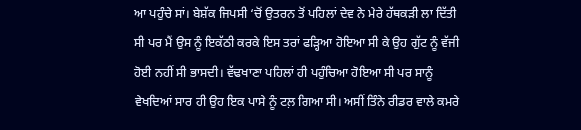ਆ ਪਹੁੰਚੇ ਸਾਂ। ਬੇਸ਼ੱਕ ਜਿਪਸੀ ‘ਚੋਂ ਉਤਰਨ ਤੋਂ ਪਹਿਲਾਂ ਦੇਵ ਨੇ ਮੇਰੇ ਹੱਥਕੜੀ ਲਾ ਦਿੱਤੀ ਸੀ ਪਰ ਮੈਂ ਉਸ ਨੂੰ ਇਕੱਠੀ ਕਰਕੇ ਇਸ ਤਰਾਂ ਫੜ੍ਹਿਆ ਹੋਇਆ ਸੀ ਕੇ ਉਹ ਗੁੱਟ ਨੂੰ ਵੱਜੀ ਹੋਈ ਨਹੀਂ ਸੀ ਭਾਸਦੀ। ਵੱਢਖਾਣਾ ਪਹਿਲਾਂ ਹੀ ਪਹੁੰਚਿਆ ਹੋਇਆ ਸੀ ਪਰ ਸਾਨੂੰ ਵੇਖਦਿਆਂ ਸਾਰ ਹੀ ਉਹ ਇਕ ਪਾਸੇ ਨੂੰ ਟਲ਼ ਗਿਆ ਸੀ। ਅਸੀਂ ਤਿੰਨੇ ਰੀਡਰ ਵਾਲੇ ਕਮਰੇ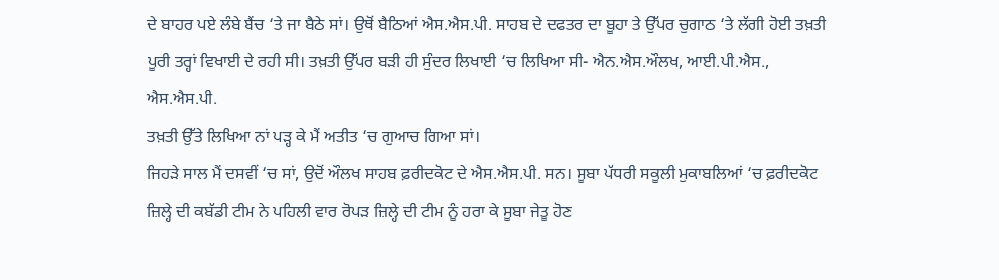ਦੇ ਬਾਹਰ ਪਏ ਲੰਬੇ ਬੈਂਚ ‘ਤੇ ਜਾ ਬੈਠੇ ਸਾਂ। ਉਥੋਂ ਬੈਠਿਆਂ ਐਸ.ਐਸ.ਪੀ. ਸਾਹਬ ਦੇ ਦਫਤਰ ਦਾ ਬੂਹਾ ਤੇ ਉੱਪਰ ਚੁਗਾਠ ‘ਤੇ ਲੱਗੀ ਹੋਈ ਤਖ਼ਤੀ ਪੂਰੀ ਤਰ੍ਹਾਂ ਵਿਖਾਈ ਦੇ ਰਹੀ ਸੀ। ਤਖ਼ਤੀ ਉੱਪਰ ਬੜੀ ਹੀ ਸੁੰਦਰ ਲਿਖਾਈ ‘ਚ ਲਿਖਿਆ ਸੀ- ਐਨ.ਐਸ.ਔਲਖ, ਆਈ.ਪੀ.ਐਸ., ਐਸ.ਐਸ.ਪੀ.
ਤਖ਼ਤੀ ਉੱਤੇ ਲਿਖਿਆ ਨਾਂ ਪੜ੍ਹ ਕੇ ਮੈਂ ਅਤੀਤ ‘ਚ ਗੁਆਚ ਗਿਆ ਸਾਂ।
ਜਿਹੜੇ ਸਾਲ ਮੈਂ ਦਸਵੀਂ ‘ਚ ਸਾਂ, ਉਦੋਂ ਔਲਖ ਸਾਹਬ ਫ਼ਰੀਦਕੋਟ ਦੇ ਐਸ.ਐਸ.ਪੀ. ਸਨ। ਸੂਬਾ ਪੱਧਰੀ ਸਕੂਲੀ ਮੁਕਾਬਲਿਆਂ ‘ਚ ਫ਼ਰੀਦਕੋਟ ਜ਼ਿਲ੍ਹੇ ਦੀ ਕਬੱਡੀ ਟੀਮ ਨੇ ਪਹਿਲੀ ਵਾਰ ਰੋਪੜ ਜ਼ਿਲ੍ਹੇ ਦੀ ਟੀਮ ਨੂੰ ਹਰਾ ਕੇ ਸੂਬਾ ਜੇਤੂ ਹੋਣ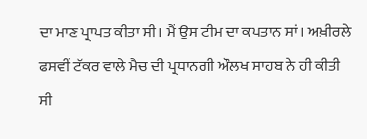ਦਾ ਮਾਣ ਪ੍ਰਾਪਤ ਕੀਤਾ ਸੀ। ਮੈਂ ਉਸ ਟੀਮ ਦਾ ਕਪਤਾਨ ਸਾਂ। ਅਖ਼ੀਰਲੇ ਫਸਵੀਂ ਟੱਕਰ ਵਾਲੇ ਮੈਚ ਦੀ ਪ੍ਰਧਾਨਗੀ ਔਲਖ ਸਾਹਬ ਨੇ ਹੀ ਕੀਤੀ ਸੀ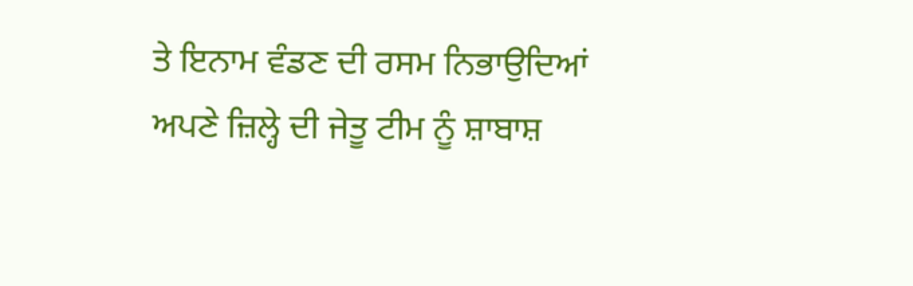ਤੇ ਇਨਾਮ ਵੰਡਣ ਦੀ ਰਸਮ ਨਿਭਾਉਦਿਆਂ ਅਪਣੇ ਜ਼ਿਲ੍ਹੇ ਦੀ ਜੇਤੂ ਟੀਮ ਨੂੰ ਸ਼ਾਬਾਸ਼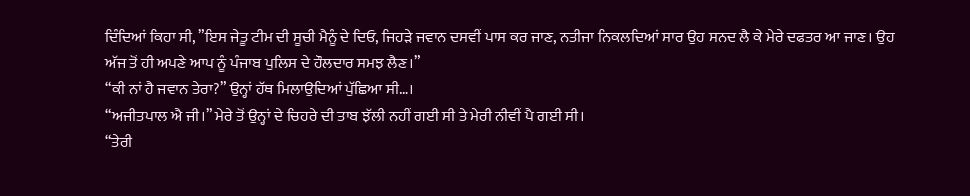ਦਿੰਦਿਆਂ ਕਿਹਾ ਸੀ, ”ਇਸ ਜੇਤੂ ਟੀਮ ਦੀ ਸੂਚੀ ਮੈਨੂੰ ਦੇ ਦਿਓ, ਜਿਹੜੇ ਜਵਾਨ ਦਸਵੀਂ ਪਾਸ ਕਰ ਜਾਣ, ਨਤੀਜਾ ਨਿਕਲਦਿਆਂ ਸਾਰ ਉਹ ਸਨਦ ਲੈ ਕੇ ਮੇਰੇ ਦਫਤਰ ਆ ਜਾਣ। ਉਹ ਅੱਜ ਤੋਂ ਹੀ ਅਪਣੇ ਆਪ ਨੂੰ ਪੰਜਾਬ ਪੁਲਿਸ ਦੇ ਹੌਲਦਾਰ ਸਮਝ ਲੈਣ।”
“ਕੀ ਨਾਂ ਹੈ ਜਵਾਨ ਤੇਰਾ?” ਉਨ੍ਹਾਂ ਹੱਥ ਮਿਲਾਉਦਿਆਂ ਪੁੱਛਿਆ ਸੀ…।
“ਅਜੀਤਪਾਲ ਐ ਜੀ।” ਮੇਰੇ ਤੋਂ ਉਨ੍ਹਾਂ ਦੇ ਚਿਹਰੇ ਦੀ ਤਾਬ ਝੱਲੀ ਨਹੀਂ ਗਈ ਸੀ ਤੇ ਮੇਰੀ ਨੀਵੀਂ ਪੈ ਗਈ ਸੀ।
“ਤੇਰੀ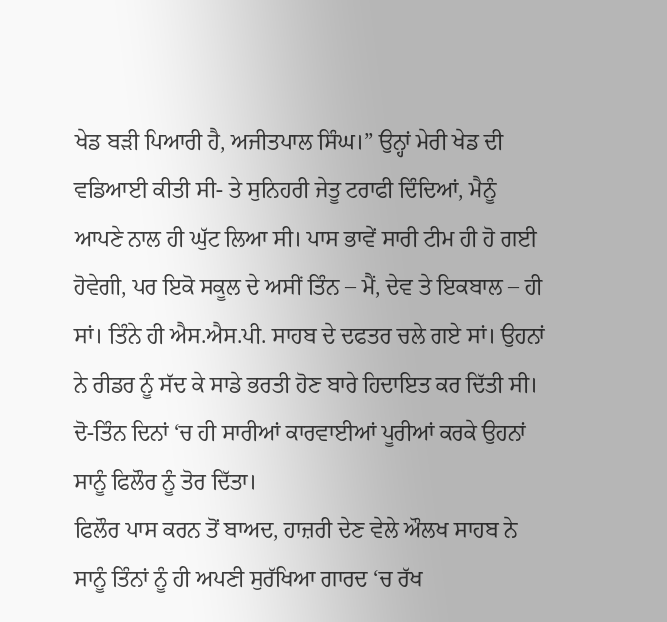ਖੇਡ ਬੜੀ ਪਿਆਰੀ ਹੈ, ਅਜੀਤਪਾਲ ਸਿੰਘ।” ਉਨ੍ਹਾਂ ਮੇਰੀ ਖੇਡ ਦੀ ਵਡਿਆਈ ਕੀਤੀ ਸੀ- ਤੇ ਸੁਨਿਹਰੀ ਜੇਤੂ ਟਰਾਫੀ ਦਿੰਦਿਆਂ, ਮੈਨੂੰ ਆਪਣੇ ਨਾਲ ਹੀ ਘੁੱਟ ਲਿਆ ਸੀ। ਪਾਸ ਭਾਵੇਂ ਸਾਰੀ ਟੀਮ ਹੀ ਹੋ ਗਈ ਹੋਵੇਗੀ, ਪਰ ਇਕੋ ਸਕੂਲ ਦੇ ਅਸੀਂ ਤਿੰਨ – ਮੈਂ, ਦੇਵ ਤੇ ਇਕਬਾਲ – ਹੀ ਸਾਂ। ਤਿੰਨੇ ਹੀ ਐਸ.ਐਸ.ਪੀ. ਸਾਹਬ ਦੇ ਦਫਤਰ ਚਲੇ ਗਏ ਸਾਂ। ਉਹਨਾਂ ਨੇ ਰੀਡਰ ਨੂੰ ਸੱਦ ਕੇ ਸਾਡੇ ਭਰਤੀ ਹੋਣ ਬਾਰੇ ਹਿਦਾਇਤ ਕਰ ਦਿੱਤੀ ਸੀ। ਦੋ-ਤਿੰਨ ਦਿਨਾਂ ‘ਚ ਹੀ ਸਾਰੀਆਂ ਕਾਰਵਾਈਆਂ ਪੂਰੀਆਂ ਕਰਕੇ ਉਹਨਾਂ ਸਾਨੂੰ ਫਿਲੌਰ ਨੂੰ ਤੋਰ ਦਿੱਤਾ।
ਫਿਲੌਰ ਪਾਸ ਕਰਨ ਤੋਂ ਬਾਅਦ, ਹਾਜ਼ਰੀ ਦੇਣ ਵੇਲੇ ਔਲਖ ਸਾਹਬ ਨੇ ਸਾਨੂੰ ਤਿੰਨਾਂ ਨੂੰ ਹੀ ਅਪਣੀ ਸੁਰੱਖਿਆ ਗਾਰਦ ‘ਚ ਰੱਖ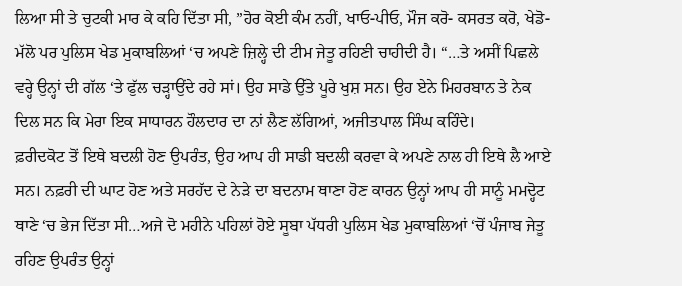ਲਿਆ ਸੀ ਤੇ ਚੁਟਕੀ ਮਾਰ ਕੇ ਕਹਿ ਦਿੱਤਾ ਸੀ, ”ਹੋਰ ਕੋਈ ਕੰਮ ਨਹੀਂ, ਖਾਓ-ਪੀਓ, ਮੌਜ ਕਰੋ- ਕਸਰਤ ਕਰੋ, ਖੇਡੋ-ਮੱਲੋ ਪਰ ਪੁਲਿਸ ਖੇਡ ਮੁਕਾਬਲਿਆਂ ‘ਚ ਅਪਣੇ ਜ਼ਿਲ੍ਹੇ ਦੀ ਟੀਮ ਜੇਤੂ ਰਹਿਣੀ ਚਾਹੀਦੀ ਹੈ। “…ਤੇ ਅਸੀਂ ਪਿਛਲੇ ਵਰ੍ਹੇ ਉਨ੍ਹਾਂ ਦੀ ਗੱਲ ‘ਤੇ ਫੁੱਲ ਚੜ੍ਹਾਉਂਦੇ ਰਹੇ ਸਾਂ। ਉਹ ਸਾਡੇ ਉੱਤੇ ਪੂਰੇ ਖੁਸ਼ ਸਨ। ਉਹ ਏਨੇ ਮਿਹਰਬਾਨ ਤੇ ਨੇਕ ਦਿਲ ਸਨ ਕਿ ਮੇਰਾ ਇਕ ਸਾਧਾਰਨ ਹੌਲਦਾਰ ਦਾ ਨਾਂ ਲੈਣ ਲੱਗਿਆਂ, ਅਜੀਤਪਾਲ ਸਿੰਘ ਕਹਿੰਦੇ।
ਫ਼ਰੀਦਕੋਟ ਤੋਂ ਇਥੇ ਬਦਲੀ ਹੋਣ ਉਪਰੰਤ, ਉਹ ਆਪ ਹੀ ਸਾਡੀ ਬਦਲੀ ਕਰਵਾ ਕੇ ਅਪਣੇ ਨਾਲ ਹੀ ਇਥੇ ਲੈ ਆਏ ਸਨ। ਨਫ਼ਰੀ ਦੀ ਘਾਟ ਹੋਣ ਅਤੇ ਸਰਹੱਦ ਦੇ ਨੇੜੇ ਦਾ ਬਦਨਾਮ ਥਾਣਾ ਹੋਣ ਕਾਰਨ ਉਨ੍ਹਾਂ ਆਪ ਹੀ ਸਾਨੂੰ ਮਮਦ੍ਹੋਟ ਥਾਣੇ ‘ਚ ਭੇਜ ਦਿੱਤਾ ਸੀ…ਅਜੇ ਦੋ ਮਹੀਨੇ ਪਹਿਲਾਂ ਹੋਏ ਸੂਬਾ ਪੱਧਰੀ ਪੁਲਿਸ ਖੇਡ ਮੁਕਾਬਲਿਆਂ ‘ਚੋਂ ਪੰਜਾਬ ਜੇਤੂ ਰਹਿਣ ਉਪਰੰਤ ਉਨ੍ਹਾਂ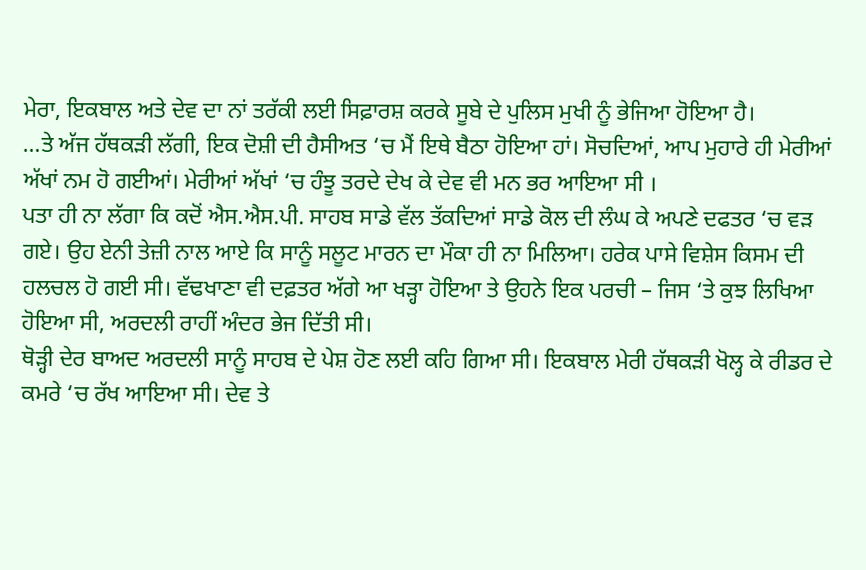ਮੇਰਾ, ਇਕਬਾਲ ਅਤੇ ਦੇਵ ਦਾ ਨਾਂ ਤਰੱਕੀ ਲਈ ਸਿਫ਼ਾਰਸ਼ ਕਰਕੇ ਸੂਬੇ ਦੇ ਪੁਲਿਸ ਮੁਖੀ ਨੂੰ ਭੇਜਿਆ ਹੋਇਆ ਹੈ।
…ਤੇ ਅੱਜ ਹੱਥਕੜੀ ਲੱਗੀ, ਇਕ ਦੋਸ਼ੀ ਦੀ ਹੈਸੀਅਤ ‘ਚ ਮੈਂ ਇਥੇ ਬੈਠਾ ਹੋਇਆ ਹਾਂ। ਸੋਚਦਿਆਂ, ਆਪ ਮੁਹਾਰੇ ਹੀ ਮੇਰੀਆਂ ਅੱਖਾਂ ਨਮ ਹੋ ਗਈਆਂ। ਮੇਰੀਆਂ ਅੱਖਾਂ ‘ਚ ਹੰਝੂ ਤਰਦੇ ਦੇਖ ਕੇ ਦੇਵ ਵੀ ਮਨ ਭਰ ਆਇਆ ਸੀ ।
ਪਤਾ ਹੀ ਨਾ ਲੱਗਾ ਕਿ ਕਦੋਂ ਐਸ.ਐਸ.ਪੀ. ਸਾਹਬ ਸਾਡੇ ਵੱਲ ਤੱਕਦਿਆਂ ਸਾਡੇ ਕੋਲ ਦੀ ਲੰਘ ਕੇ ਅਪਣੇ ਦਫਤਰ ‘ਚ ਵੜ ਗਏ। ਉਹ ਏਨੀ ਤੇਜ਼ੀ ਨਾਲ ਆਏ ਕਿ ਸਾਨੂੰ ਸਲੂਟ ਮਾਰਨ ਦਾ ਮੌਕਾ ਹੀ ਨਾ ਮਿਲਿਆ। ਹਰੇਕ ਪਾਸੇ ਵਿਸ਼ੇਸ ਕਿਸਮ ਦੀ ਹਲਚਲ ਹੋ ਗਈ ਸੀ। ਵੱਢਖਾਣਾ ਵੀ ਦਫ਼ਤਰ ਅੱਗੇ ਆ ਖੜ੍ਹਾ ਹੋਇਆ ਤੇ ਉਹਨੇ ਇਕ ਪਰਚੀ – ਜਿਸ ‘ਤੇ ਕੁਝ ਲਿਖਿਆ ਹੋਇਆ ਸੀ, ਅਰਦਲੀ ਰਾਹੀਂ ਅੰਦਰ ਭੇਜ ਦਿੱਤੀ ਸੀ।
ਥੋੜ੍ਹੀ ਦੇਰ ਬਾਅਦ ਅਰਦਲੀ ਸਾਨੂੰ ਸਾਹਬ ਦੇ ਪੇਸ਼ ਹੋਣ ਲਈ ਕਹਿ ਗਿਆ ਸੀ। ਇਕਬਾਲ ਮੇਰੀ ਹੱਥਕੜੀ ਖੋਲ੍ਹ ਕੇ ਰੀਡਰ ਦੇ ਕਮਰੇ ‘ਚ ਰੱਖ ਆਇਆ ਸੀ। ਦੇਵ ਤੇ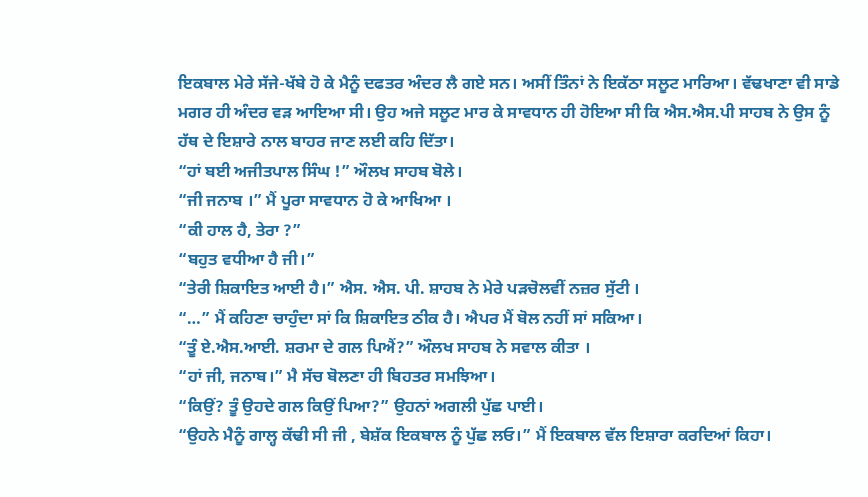ਇਕਬਾਲ ਮੇਰੇ ਸੱਜੇ-ਖੱਬੇ ਹੋ ਕੇ ਮੈਨੂੰ ਦਫਤਰ ਅੰਦਰ ਲੈ ਗਏ ਸਨ। ਅਸੀਂ ਤਿੰਨਾਂ ਨੇ ਇਕੱਠਾ ਸਲੂਟ ਮਾਰਿਆ। ਵੱਢਖਾਣਾ ਵੀ ਸਾਡੇ ਮਗਰ ਹੀ ਅੰਦਰ ਵੜ ਆਇਆ ਸੀ। ਉਹ ਅਜੇ ਸਲੂਟ ਮਾਰ ਕੇ ਸਾਵਧਾਨ ਹੀ ਹੋਇਆ ਸੀ ਕਿ ਐਸ.ਐਸ.ਪੀ ਸਾਹਬ ਨੇ ਉਸ ਨੂੰ ਹੱਥ ਦੇ ਇਸ਼ਾਰੇ ਨਾਲ ਬਾਹਰ ਜਾਣ ਲਈ ਕਹਿ ਦਿੱਤਾ।
“ਹਾਂ ਬਈ ਅਜੀਤਪਾਲ ਸਿੰਘ !” ਔਲਖ ਸਾਹਬ ਬੋਲੇ।
“ਜੀ ਜਨਾਬ ।” ਮੈਂ ਪੂਰਾ ਸਾਵਧਾਨ ਹੋ ਕੇ ਆਖਿਆ ।
“ਕੀ ਹਾਲ ਹੈ, ਤੇਰਾ ?”
“ਬਹੁਤ ਵਧੀਆ ਹੈ ਜੀ।”
“ਤੇਰੀ ਸ਼ਿਕਾਇਤ ਆਈ ਹੈ।” ਐਸ. ਐਸ. ਪੀ. ਸ਼ਾਹਬ ਨੇ ਮੇਰੇ ਪੜਚੋਲਵੀਂ ਨਜ਼ਰ ਸੁੱਟੀ ।
“…” ਮੈਂ ਕਹਿਣਾ ਚਾਹੁੰਦਾ ਸਾਂ ਕਿ ਸ਼ਿਕਾਇਤ ਠੀਕ ਹੈ। ਐਪਰ ਮੈਂ ਬੋਲ ਨਹੀਂ ਸਾਂ ਸਕਿਆ।
“ਤੂੰ ਏ.ਐਸ.ਆਈ. ਸ਼ਰਮਾ ਦੇ ਗਲ ਪਿਐਂ?” ਔਲਖ ਸਾਹਬ ਨੇ ਸਵਾਲ ਕੀਤਾ ।
“ਹਾਂ ਜੀ, ਜਨਾਬ।” ਮੈ ਸੱਚ ਬੋਲਣਾ ਹੀ ਬਿਹਤਰ ਸਮਝਿਆ।
“ਕਿਉਂ? ਤੂੰ ਉਹਦੇ ਗਲ ਕਿਉਂ ਪਿਆ?” ਉਹਨਾਂ ਅਗਲੀ ਪੁੱਛ ਪਾਈ।
“ਉਹਨੇ ਮੈਨੂੰ ਗਾਲ੍ਹ ਕੱਢੀ ਸੀ ਜੀ , ਬੇਸ਼ੱਕ ਇਕਬਾਲ ਨੂੰ ਪੁੱਛ ਲਓ।” ਮੈਂ ਇਕਬਾਲ ਵੱਲ ਇਸ਼ਾਰਾ ਕਰਦਿਆਂ ਕਿਹਾ।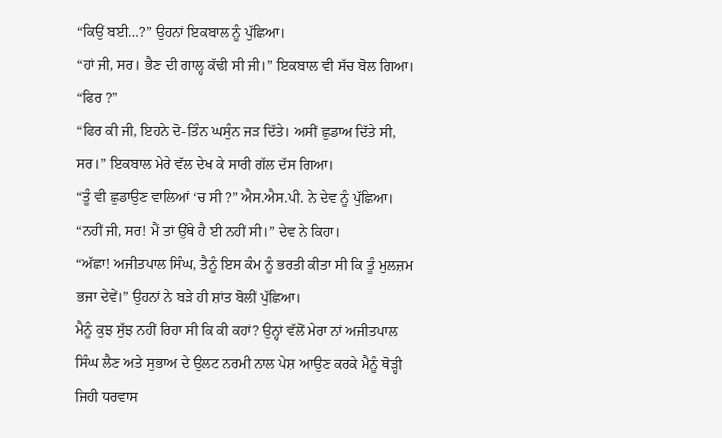“ਕਿਉਂ ਬਈ…?” ਉਹਨਾਂ ਇਕਬਾਲ ਨੂੰ ਪੁੱਛਿਆ।
“ਹਾਂ ਜੀ, ਸਰ। ਭੈਣ ਦੀ ਗਾਲ੍ਹ ਕੱਢੀ ਸੀ ਜੀ।” ਇਕਬਾਲ ਵੀ ਸੱਚ ਬੋਲ ਗਿਆ। “ਫਿਰ ?”
“ਫਿਰ ਕੀ ਜੀ, ਇਹਨੇ ਦੋ-ਤਿੰਨ ਘਸੁੰਨ ਜੜ ਦਿੱਤੇ। ਅਸੀਂ ਛੁਡਾਅ ਦਿੱਤੇ ਸੀ, ਸਰ।” ਇਕਬਾਲ ਮੇਰੇ ਵੱਲ ਦੇਖ ਕੇ ਸਾਰੀ ਗੱਲ ਦੱਸ ਗਿਆ।
“ਤੂੰ ਵੀ ਛੁਡਾਉਣ ਵਾਲਿਆਂ ‘ਚ ਸੀ ?” ਐਸ.ਐਸ.ਪੀ. ਨੇ ਦੇਵ ਨੂੰ ਪੁੱਛਿਆ।
“ਨਹੀਂ ਜੀ, ਸਰ! ਮੈਂ ਤਾਂ ਉੱਥੇ ਹੈ ਈ ਨਹੀਂ ਸੀ।” ਦੇਵ ਨੇ ਕਿਹਾ।
“ਅੱਛਾ! ਅਜੀਤਪਾਲ ਸਿੰਘ, ਤੈਨੂੰ ਇਸ ਕੰਮ ਨੂੰ ਭਰਤੀ ਕੀਤਾ ਸੀ ਕਿ ਤੂੰ ਮੁਲਜ਼ਮ ਭਜਾ ਦੇਵੇਂ।” ਉਹਨਾਂ ਨੇ ਬੜੇ ਹੀ ਸ਼ਾਂਤ ਬੋਲੀਂ ਪੁੱਛਿਆ।
ਮੈਨੂੰ ਕੁਝ ਸੁੱਝ ਨਹੀਂ ਰਿਹਾ ਸੀ ਕਿ ਕੀ ਕਹਾਂ? ਉਨ੍ਹਾਂ ਵੱਲੋਂ ਮੇਰਾ ਨਾਂ ਅਜੀਤਪਾਲ ਸਿੰਘ ਲੈਣ ਅਤੇ ਸੁਭਾਅ ਦੇ ਉਲਟ ਨਰਮੀ ਨਾਲ ਪੇਸ਼ ਆਉਣ ਕਰਕੇ ਮੈਨੂੰ ਥੋੜ੍ਹੀ ਜਿਹੀ ਧਰਵਾਸ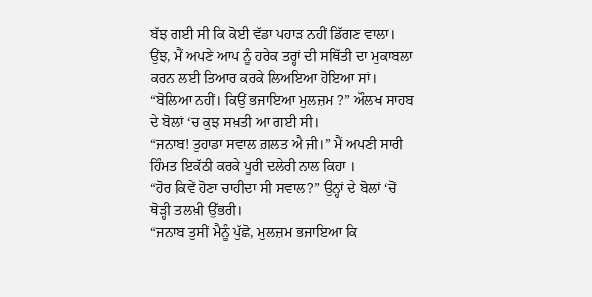ਬੱਝ ਗਈ ਸੀ ਕਿ ਕੋਈ ਵੱਡਾ ਪਹਾੜ ਨਹੀਂ ਡਿੱਗਣ ਵਾਲਾ। ਉਂਝ, ਮੈਂ ਅਪਣੇ ਆਪ ਨੂੰ ਹਰੇਕ ਤਰ੍ਹਾਂ ਦੀ ਸਥਿੱਤੀ ਦਾ ਮੁਕਾਬਲਾ ਕਰਨ ਲਈ ਤਿਆਰ ਕਰਕੇ ਲਿਅਇਆ ਹੋਇਆ ਸਾਂ।
“ਬੋਲਿਆ ਨਹੀਂ। ਕਿਉਂ ਭਜਾਇਆ ਮੁਲਜ਼ਮ ?” ਔਲਖ ਸਾਹਬ ਦੇ ਬੋਲਾਂ ‘ਚ ਕੁਝ ਸਖ਼ਤੀ ਆ ਗਈ ਸੀ।
“ਜਨਾਬ! ਤੁਹਾਡਾ ਸਵਾਲ ਗ਼ਲਤ ਐ ਜੀ।” ਮੈਂ ਅਪਣੀ ਸਾਰੀ ਹਿੰਮਤ ਇਕੱਠੀ ਕਰਕੇ ਪੂਰੀ ਦਲੇਰੀ ਨਾਲ ਕਿਹਾ ।
“ਹੋਰ ਕਿਵੇਂ ਹੋਣਾ ਚਾਹੀਦਾ ਸੀ ਸਵਾਲ?” ਉਨ੍ਹਾਂ ਦੇ ਬੋਲਾਂ ‘ਚੋਂ ਥੋੜ੍ਹੀ ਤਲਖ਼ੀ ਉੱਭਰੀ।
“ਜਨਾਬ ਤੁਸੀਂ ਮੈਨੂੰ ਪੁੱਛੋ, ਮੁਲਜ਼ਮ ਭਜਾਇਆ ਕਿ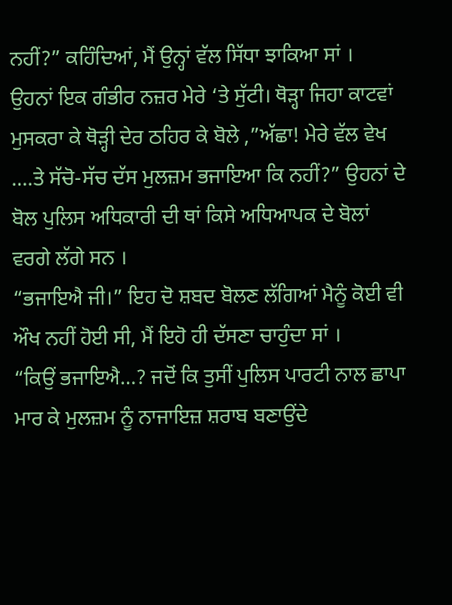ਨਹੀਂ?” ਕਹਿੰਦਿਆਂ, ਮੈਂ ਉਨ੍ਹਾਂ ਵੱਲ ਸਿੱਧਾ ਝਾਕਿਆ ਸਾਂ ।
ਉਹਨਾਂ ਇਕ ਗੰਭੀਰ ਨਜ਼ਰ ਮੇਰੇ ‘ਤੇ ਸੁੱਟੀ। ਥੋੜ੍ਹਾ ਜਿਹਾ ਕਾਟਵਾਂ ਮੁਸਕਰਾ ਕੇ ਥੋੜ੍ਹੀ ਦੇਰ ਠਹਿਰ ਕੇ ਬੋਲੇ ,”ਅੱਛਾ! ਮੇਰੇ ਵੱਲ ਵੇਖ ….ਤੇ ਸੱਚੋ-ਸੱਚ ਦੱਸ ਮੁਲਜ਼ਮ ਭਜਾਇਆ ਕਿ ਨਹੀਂ?” ਉਹਨਾਂ ਦੇ ਬੋਲ ਪੁਲਿਸ ਅਧਿਕਾਰੀ ਦੀ ਥਾਂ ਕਿਸੇ ਅਧਿਆਪਕ ਦੇ ਬੋਲਾਂ ਵਰਗੇ ਲੱਗੇ ਸਨ ।
“ਭਜਾਇਐ ਜੀ।” ਇਹ ਦੋ ਸ਼ਬਦ ਬੋਲਣ ਲੱਗਿਆਂ ਮੈਨੂੰ ਕੋਈ ਵੀ ਔਖ ਨਹੀਂ ਹੋਈ ਸੀ, ਮੈਂ ਇਹੋ ਹੀ ਦੱਸਣਾ ਚਾਹੁੰਦਾ ਸਾਂ ।
“ਕਿਉਂ ਭਜਾਇਐ…? ਜਦੋਂ ਕਿ ਤੁਸੀਂ ਪੁਲਿਸ ਪਾਰਟੀ ਨਾਲ ਛਾਪਾ ਮਾਰ ਕੇ ਮੁਲਜ਼ਮ ਨੂੰ ਨਾਜਾਇਜ਼ ਸ਼ਰਾਬ ਬਣਾਉਂਦੇ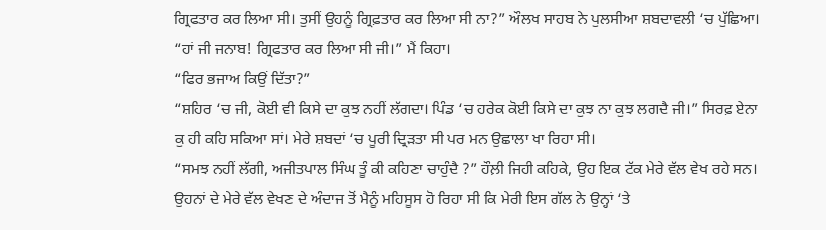ਗ੍ਰਿਫਤਾਰ ਕਰ ਲਿਆ ਸੀ। ਤੁਸੀਂ ਉਹਨੂੰ ਗ੍ਰਿਫ਼ਤਾਰ ਕਰ ਲਿਆ ਸੀ ਨਾ?” ਔਲਖ ਸਾਹਬ ਨੇ ਪੁਲਸੀਆ ਸ਼ਬਦਾਵਲੀ ‘ਚ ਪੁੱਛਿਆ।
“ਹਾਂ ਜੀ ਜਨਾਬ! ਗ੍ਰਿਫਤਾਰ ਕਰ ਲਿਆ ਸੀ ਜੀ।” ਮੈਂ ਕਿਹਾ।
“ਫਿਰ ਭਜਾਅ ਕਿਉਂ ਦਿੱਤਾ?”
“ਸ਼ਹਿਰ ‘ਚ ਜੀ, ਕੋਈ ਵੀ ਕਿਸੇ ਦਾ ਕੁਝ ਨਹੀਂ ਲੱਗਦਾ। ਪਿੰਡ ‘ਚ ਹਰੇਕ ਕੋਈ ਕਿਸੇ ਦਾ ਕੁਝ ਨਾ ਕੁਝ ਲਗਦੈ ਜੀ।” ਸਿਰਫ਼ ਏਨਾ ਕੁ ਹੀ ਕਹਿ ਸਕਿਆ ਸਾਂ। ਮੇਰੇ ਸ਼ਬਦਾਂ ‘ਚ ਪੂਰੀ ਦ੍ਰਿੜਤਾ ਸੀ ਪਰ ਮਨ ਉਛਾਲਾ ਖਾ ਰਿਹਾ ਸੀ।
“ਸਮਝ ਨਹੀਂ ਲੱਗੀ, ਅਜੀਤਪਾਲ ਸਿੰਘ ਤੂੰ ਕੀ ਕਹਿਣਾ ਚਾਹੁੰਦੈ ?” ਹੌਲ਼ੀ ਜਿਹੀ ਕਹਿਕੇ, ਉਹ ਇਕ ਟੱਕ ਮੇਰੇ ਵੱਲ ਵੇਖ ਰਹੇ ਸਨ।
ਉਹਨਾਂ ਦੇ ਮੇਰੇ ਵੱਲ ਵੇਖਣ ਦੇ ਅੰਦਾਜ ਤੋਂ ਮੈਨੂੰ ਮਹਿਸੂਸ ਹੋ ਰਿਹਾ ਸੀ ਕਿ ਮੇਰੀ ਇਸ ਗੱਲ ਨੇ ਉਨ੍ਹਾਂ ‘ਤੇ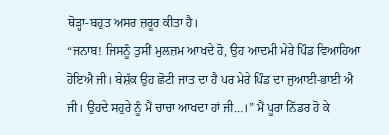ਥੋੜ੍ਹਾ-ਬਹੁਤ ਅਸਰ ਜ਼ਰੂਰ ਕੀਤਾ ਹੈ।
“ਜਨਾਬ! ਜਿਸਨੂੰ ਤੁਸੀਂ ਮੁਲਜ਼ਮ ਆਖਦੇ ਹੋ, ਉਹ ਆਦਮੀ ਮੇਰੇ ਪਿੰਡ ਵਿਆਹਿਆ ਹੋਇਐ ਜੀ। ਬੇਸ਼ੱਕ ਉਹ ਛੋਟੀ ਜਾਤ ਦਾ ਹੈ ਪਰ ਮੇਰੇ ਪਿੰਡ ਦਾ ਜੁਆਈ-ਭਾਈ ਐ ਜੀ। ਉਹਦੇ ਸਹੁਰੇ ਨੂੰ ਮੈਂ ਚਾਚਾ ਆਖਦਾ ਹਾਂ ਜੀ…।” ਮੈਂ ਪੂਰਾ ਨਿੱਡਰ ਹੋ ਕੇ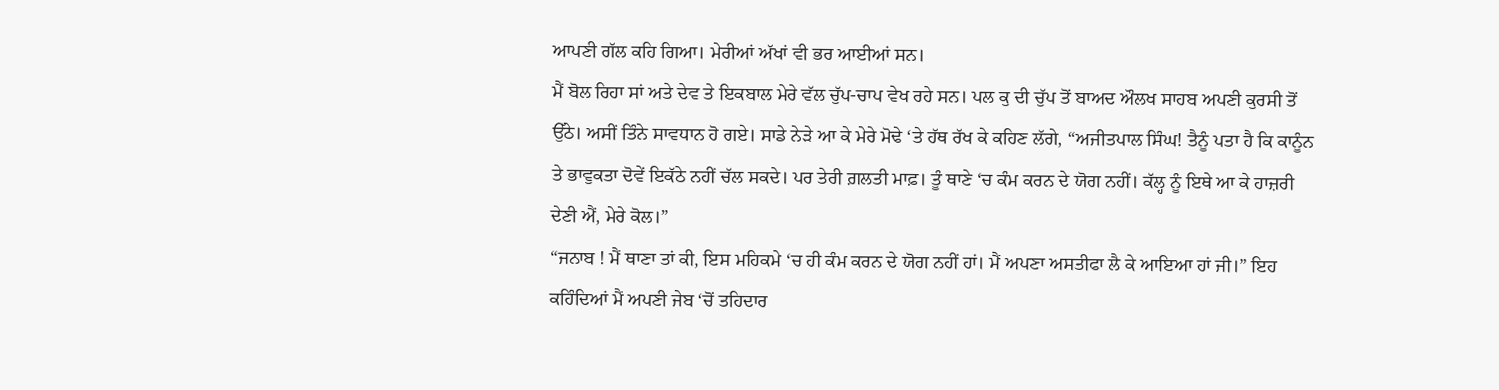ਆਪਣੀ ਗੱਲ ਕਹਿ ਗਿਆ। ਮੇਰੀਆਂ ਅੱਖਾਂ ਵੀ ਭਰ ਆਈਆਂ ਸਨ।
ਮੈਂ ਬੋਲ ਰਿਹਾ ਸਾਂ ਅਤੇ ਦੇਵ ਤੇ ਇਕਬਾਲ ਮੇਰੇ ਵੱਲ ਚੁੱਪ-ਚਾਪ ਵੇਖ ਰਹੇ ਸਨ। ਪਲ ਕੁ ਦੀ ਚੁੱਪ ਤੋਂ ਬਾਅਦ ਔਲਖ ਸਾਹਬ ਅਪਣੀ ਕੁਰਸੀ ਤੋਂ ਉੱਠੇ। ਅਸੀਂ ਤਿੰਨੇ ਸਾਵਧਾਨ ਹੋ ਗਏ। ਸਾਡੇ ਨੇੜੇ ਆ ਕੇ ਮੇਰੇ ਮੋਢੇ ‘ਤੇ ਹੱਥ ਰੱਖ ਕੇ ਕਹਿਣ ਲੱਗੇ, “ਅਜੀਤਪਾਲ ਸਿੰਘ! ਤੈਨੂੰ ਪਤਾ ਹੈ ਕਿ ਕਾਨੂੰਨ ਤੇ ਭਾਵੁਕਤਾ ਦੋਵੇਂ ਇਕੱਠੇ ਨਹੀਂ ਚੱਲ ਸਕਦੇ। ਪਰ ਤੇਰੀ ਗ਼ਲਤੀ ਮਾਫ਼। ਤੂੰ ਥਾਣੇ ‘ਚ ਕੰਮ ਕਰਨ ਦੇ ਯੋਗ ਨਹੀਂ। ਕੱਲ੍ਹ ਨੂੰ ਇਥੇ ਆ ਕੇ ਹਾਜ਼ਰੀ ਦੇਣੀ ਐਂ, ਮੇਰੇ ਕੋਲ।”
“ਜਨਾਬ ! ਮੈਂ ਥਾਣਾ ਤਾਂ ਕੀ, ਇਸ ਮਹਿਕਮੇ ‘ਚ ਹੀ ਕੰਮ ਕਰਨ ਦੇ ਯੋਗ ਨਹੀਂ ਹਾਂ। ਮੈਂ ਅਪਣਾ ਅਸਤੀਫਾ ਲੈ ਕੇ ਆਇਆ ਹਾਂ ਜੀ।” ਇਹ ਕਹਿੰਦਿਆਂ ਮੈਂ ਅਪਣੀ ਜੇਬ ‘ਚੋਂ ਤਹਿਦਾਰ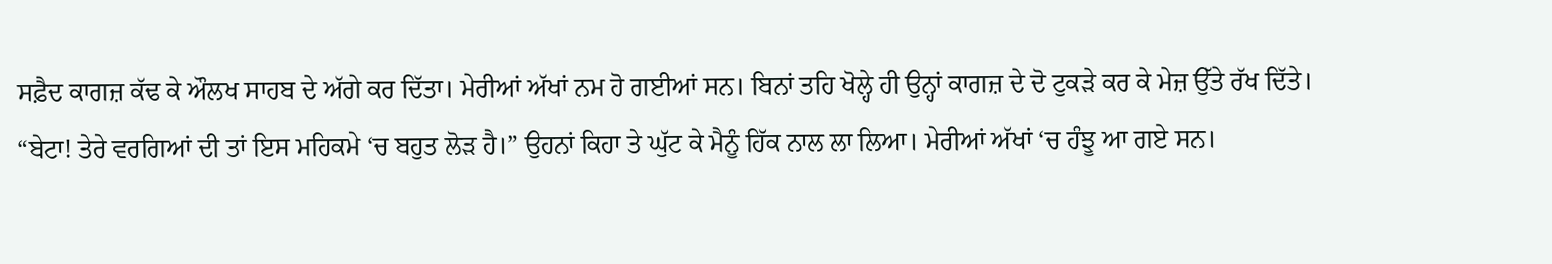ਸਫ਼ੈਦ ਕਾਗਜ਼ ਕੱਢ ਕੇ ਔਲਖ ਸਾਹਬ ਦੇ ਅੱਗੇ ਕਰ ਦਿੱਤਾ। ਮੇਰੀਆਂ ਅੱਖਾਂ ਨਮ ਹੋ ਗਈਆਂ ਸਨ। ਬਿਨਾਂ ਤਹਿ ਖੋਲ੍ਹੇ ਹੀ ਉਨ੍ਹਾਂ ਕਾਗਜ਼ ਦੇ ਦੋ ਟੁਕੜੇ ਕਰ ਕੇ ਮੇਜ਼ ਉੱਤੇ ਰੱਖ ਦਿੱਤੇ।
“ਬੇਟਾ! ਤੇਰੇ ਵਰਗਿਆਂ ਦੀ ਤਾਂ ਇਸ ਮਹਿਕਮੇ ‘ਚ ਬਹੁਤ ਲੋੜ ਹੈ।” ਉਹਨਾਂ ਕਿਹਾ ਤੇ ਘੁੱਟ ਕੇ ਮੈਨੂੰ ਹਿੱਕ ਨਾਲ ਲਾ ਲਿਆ। ਮੇਰੀਆਂ ਅੱਖਾਂ ‘ਚ ਹੰਝੂ ਆ ਗਏ ਸਨ।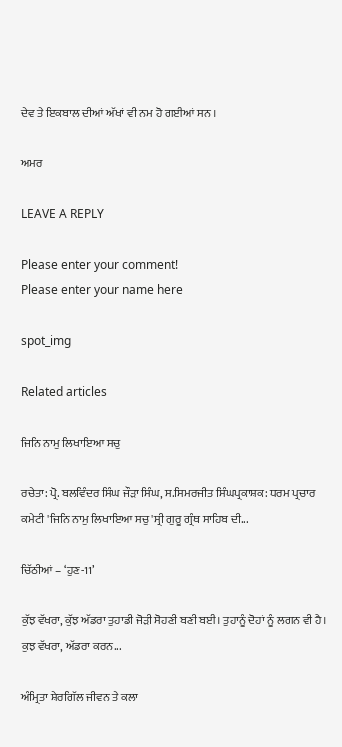ਦੇਵ ਤੇ ਇਕਬਾਲ ਦੀਆਂ ਅੱਖਾਂ ਵੀ ਨਮ ਹੋ ਗਈਆਂ ਸਨ ।

ਅਮਰ

LEAVE A REPLY

Please enter your comment!
Please enter your name here

spot_img

Related articles

ਜਿਨਿ ਨਾਮੁ ਲਿਖਾਇਆ ਸਚੁ

ਰਚੇਤਾ: ਪ੍ਰੋ. ਬਲਵਿੰਦਰ ਸਿੰਘ ਜੌੜਾ ਸਿੰਘ, ਸ.ਸਿਮਰਜੀਤ ਸਿੰਘਪ੍ਰਕਾਸ਼ਕ: ਧਰਮ ਪ੍ਰਚਾਰ ਕਮੇਟੀ 'ਜਿਨਿ ਨਾਮੁ ਲਿਖਾਇਆ ਸਚੁ'ਸ੍ਰੀ ਗੁਰੂ ਗ੍ਰੰਥ ਸਾਹਿਬ ਦੀ...

ਚਿੱਠੀਆਂ – ‘ਹੁਣ-11’

ਕੁੱਝ ਵੱਖਰਾ, ਕੁੱਝ ਅੱਡਰਾ ਤੁਹਾਡੀ ਜੋੜੀ ਸੋਹਣੀ ਬਣੀ ਬਈ। ਤੁਹਾਨੂੰ ਦੋਹਾਂ ਨੂੰ ਲਗਨ ਵੀ ਹੈ। ਕੁਝ ਵੱਖਰਾ, ਅੱਡਰਾ ਕਰਨ...

ਅੰਮ੍ਰਿਤਾ ਸ਼ੇਰਗਿੱਲ ਜੀਵਨ ਤੇ ਕਲਾ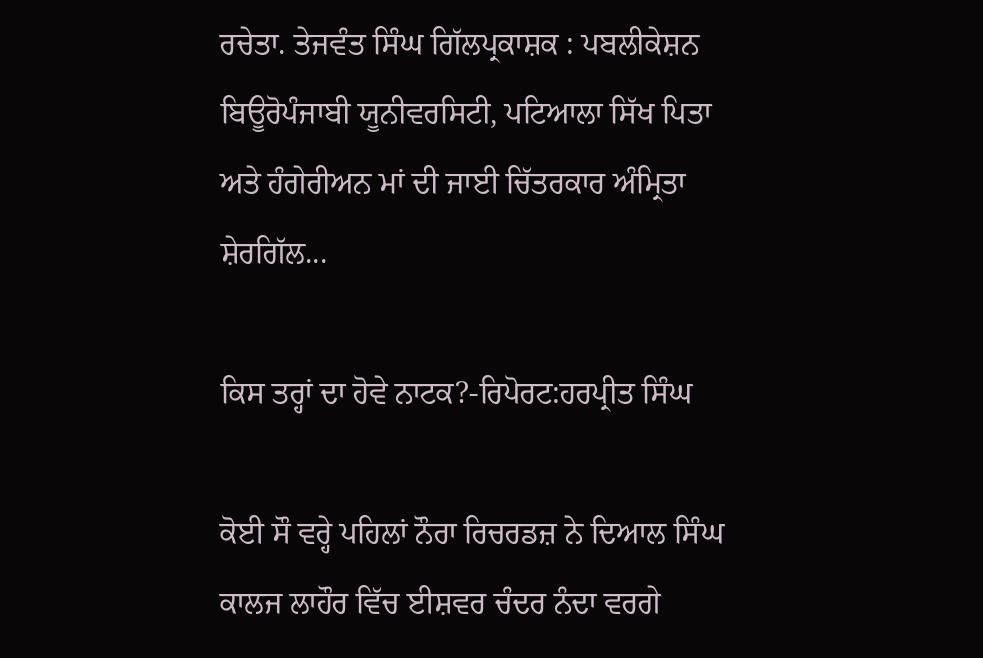ਰਚੇਤਾ. ਤੇਜਵੰਤ ਸਿੰਘ ਗਿੱਲਪ੍ਰਕਾਸ਼ਕ : ਪਬਲੀਕੇਸ਼ਨ ਬਿਊਰੋਪੰਜਾਬੀ ਯੂਨੀਵਰਸਿਟੀ, ਪਟਿਆਲਾ ਸਿੱਖ ਪਿਤਾ ਅਤੇ ਹੰਗੇਰੀਅਨ ਮਾਂ ਦੀ ਜਾਈ ਚਿੱਤਰਕਾਰ ਅੰਮ੍ਰਿਤਾ ਸ਼ੇਰਗਿੱਲ...

ਕਿਸ ਤਰ੍ਹਾਂ ਦਾ ਹੋਵੇ ਨਾਟਕ?-ਰਿਪੋਰਟ:ਹਰਪ੍ਰੀਤ ਸਿੰਘ

ਕੋਈ ਸੌ ਵਰ੍ਹੇ ਪਹਿਲਾਂ ਨੌਰਾ ਰਿਚਰਡਜ਼ ਨੇ ਦਿਆਲ ਸਿੰਘ ਕਾਲਜ ਲਾਹੌਰ ਵਿੱਚ ਈਸ਼ਵਰ ਚੰਦਰ ਨੰਦਾ ਵਰਗੇ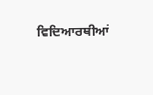ਵਿਦਿਆਰਥੀਆਂ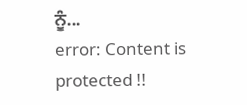ਨੂੰ...
error: Content is protected !!